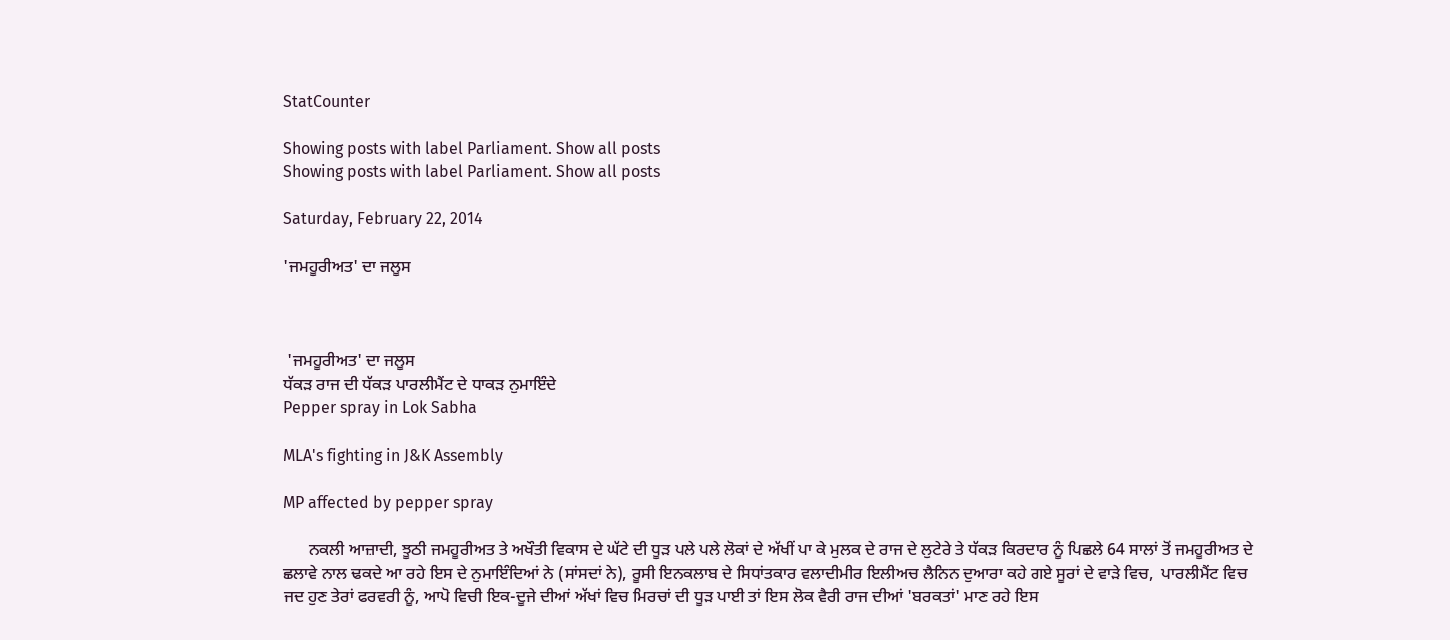StatCounter

Showing posts with label Parliament. Show all posts
Showing posts with label Parliament. Show all posts

Saturday, February 22, 2014

'ਜਮਹੂਰੀਅਤ' ਦਾ ਜਲੂਸ



 'ਜਮਹੂਰੀਅਤ' ਦਾ ਜਲੂਸ
ਧੱਕੜ ਰਾਜ ਦੀ ਧੱਕੜ ਪਾਰਲੀਮੈਂਟ ਦੇ ਧਾਕੜ ਨੁਮਾਇੰਦੇ
Pepper spray in Lok Sabha

MLA's fighting in J&K Assembly

MP affected by pepper spray

      ਨਕਲੀ ਆਜ਼ਾਦੀ, ਝੂਠੀ ਜਮਹੂਰੀਅਤ ਤੇ ਅਖੌਤੀ ਵਿਕਾਸ ਦੇ ਘੱਟੇ ਦੀ ਧੂੜ ਪਲੇ ਪਲੇ ਲੋਕਾਂ ਦੇ ਅੱਖੀਂ ਪਾ ਕੇ ਮੁਲਕ ਦੇ ਰਾਜ ਦੇ ਲੁਟੇਰੇ ਤੇ ਧੱਕੜ ਕਿਰਦਾਰ ਨੂੰ ਪਿਛਲੇ 64 ਸਾਲਾਂ ਤੋਂ ਜਮਹੂਰੀਅਤ ਦੇ ਛਲਾਵੇ ਨਾਲ ਢਕਦੇ ਆ ਰਹੇ ਇਸ ਦੇ ਨੁਮਾਇੰਦਿਆਂ ਨੇ (ਸਾਂਸਦਾਂ ਨੇ), ਰੂਸੀ ਇਨਕਲਾਬ ਦੇ ਸਿਧਾਂਤਕਾਰ ਵਲਾਦੀਮੀਰ ਇਲੀਅਚ ਲੈਨਿਨ ਦੁਆਰਾ ਕਹੇ ਗਏ ਸੂਰਾਂ ਦੇ ਵਾੜੇ ਵਿਚ,  ਪਾਰਲੀਮੈਂਟ ਵਿਚ ਜਦ ਹੁਣ ਤੇਰਾਂ ਫਰਵਰੀ ਨੂੰ, ਆਪੋ ਵਿਚੀ ਇਕ-ਦੂਜੇ ਦੀਆਂ ਅੱਖਾਂ ਵਿਚ ਮਿਰਚਾਂ ਦੀ ਧੂੜ ਪਾਈ ਤਾਂ ਇਸ ਲੋਕ ਵੈਰੀ ਰਾਜ ਦੀਆਂ 'ਬਰਕਤਾਂ' ਮਾਣ ਰਹੇ ਇਸ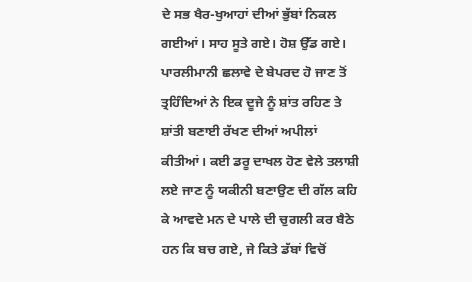ਦੇ ਸਭ ਖੈਰ-ਖੁਆਹਾਂ ਦੀਆਂ ਭੁੱਬਾਂ ਨਿਕਲ ਗਈਆਂ। ਸਾਹ ਸੂਤੇ ਗਏ। ਹੋਸ਼ ਉੱਡ ਗਏ। ਪਾਰਲੀਮਾਨੀ ਛਲਾਵੇ ਦੇ ਬੇਪਰਦ ਹੋ ਜਾਣ ਤੋਂ ਤ੍ਰਹਿੰਦਿਆਂ ਨੇ ਇਕ ਦੂਜੇ ਨੂੰ ਸ਼ਾਂਤ ਰਹਿਣ ਤੇ ਸ਼ਾਂਤੀ ਬਣਾਈ ਰੱਖਣ ਦੀਆਂ ਅਪੀਲਾਂ ਕੀਤੀਆਂ। ਕਈ ਡਰੂ ਦਾਖਲ ਹੋਣ ਵੇਲੇ ਤਲਾਸ਼ੀ ਲਏ ਜਾਣ ਨੂੰ ਯਕੀਨੀ ਬਣਾਉਣ ਦੀ ਗੱਲ ਕਹਿ ਕੇ ਆਵਦੇ ਮਨ ਦੇ ਪਾਲੇ ਦੀ ਚੁਗਲੀ ਕਰ ਬੈਠੇ ਹਨ ਕਿ ਬਚ ਗਏ, ਜੇ ਕਿਤੇ ਡੱਬਾਂ ਵਿਚੋਂ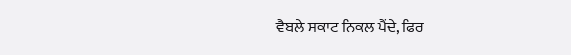ਵੈਬਲੇ ਸਕਾਟ ਨਿਕਲ ਪੈਂਦੇ, ਫਿਰ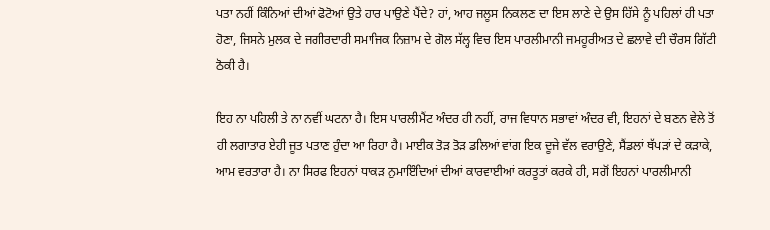ਪਤਾ ਨਹੀਂ ਕਿੰਨਿਆਂ ਦੀਆਂ ਫੋਟੋਆਂ ਉਤੇ ਹਾਰ ਪਾਉਣੇ ਪੈਂਦੇ? ਹਾਂ, ਆਹ ਜਲੂਸ ਨਿਕਲਣ ਦਾ ਇਸ ਲਾਣੇ ਦੇ ਉਸ ਹਿੱਸੇ ਨੂੰ ਪਹਿਲਾਂ ਹੀ ਪਤਾ ਹੋਣਾ, ਜਿਸਨੇ ਮੁਲਕ ਦੇ ਜਗੀਰਦਾਰੀ ਸਮਾਜਿਕ ਨਿਜ਼ਾਮ ਦੇ ਗੋਲ ਸੱਲ੍ਹ ਵਿਚ ਇਸ ਪਾਰਲੀਮਾਨੀ ਜਮਹੂਰੀਅਤ ਦੇ ਛਲਾਵੇ ਦੀ ਚੌਰਸ ਗਿੱਟੀ ਠੋਕੀ ਹੈ।

ਇਹ ਨਾ ਪਹਿਲੀ ਤੇ ਨਾ ਨਵੀਂ ਘਟਨਾ ਹੈ। ਇਸ ਪਾਰਲੀਮੈਂਟ ਅੰਦਰ ਹੀ ਨਹੀਂ, ਰਾਜ ਵਿਧਾਨ ਸਭਾਵਾਂ ਅੰਦਰ ਵੀ, ਇਹਨਾਂ ਦੇ ਬਣਨ ਵੇਲੇ ਤੋਂ ਹੀ ਲਗਾਤਾਰ ਏਹੀ ਜੂਤ ਪਤਾਣ ਹੁੰਦਾ ਆ ਰਿਹਾ ਹੈ। ਮਾਈਕ ਤੋੜ ਤੋੜ ਡਲਿਆਂ ਵਾਂਗ ਇਕ ਦੂਜੇ ਵੱਲ ਵਰਾਉਣੇ, ਸੈਂਡਲਾਂ ਥੱਪੜਾਂ ਦੇ ਕੜਾਕੇ, ਆਮ ਵਰਤਾਰਾ ਹੈ। ਨਾ ਸਿਰਫ ਇਹਨਾਂ ਧਾਕੜ ਨੁਮਾਇੰਦਿਆਂ ਦੀਆਂ ਕਾਰਵਾਈਆਂ ਕਰਤੂਤਾਂ ਕਰਕੇ ਹੀ, ਸਗੋਂ ਇਹਨਾਂ ਪਾਰਲੀਮਾਨੀ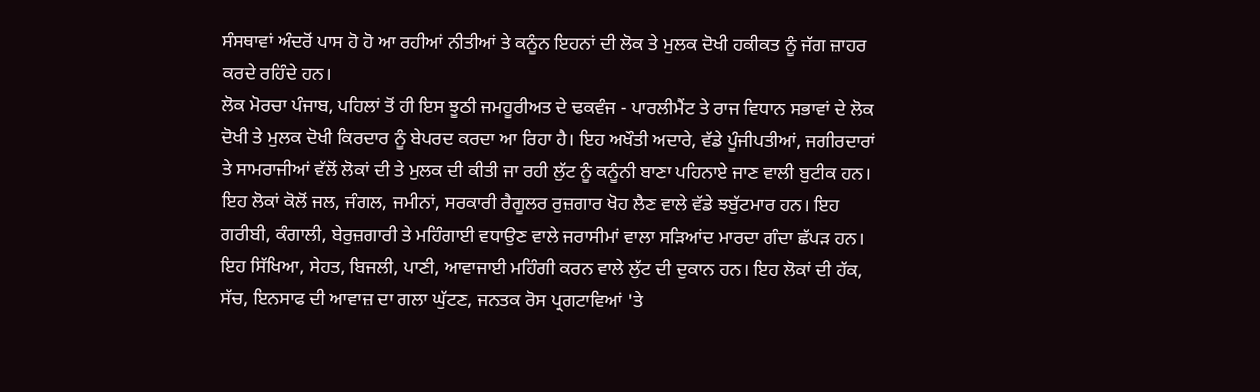ਸੰਸਥਾਵਾਂ ਅੰਦਰੋਂ ਪਾਸ ਹੋ ਹੋ ਆ ਰਹੀਆਂ ਨੀਤੀਆਂ ਤੇ ਕਨੂੰਨ ਇਹਨਾਂ ਦੀ ਲੋਕ ਤੇ ਮੁਲਕ ਦੋਖੀ ਹਕੀਕਤ ਨੂੰ ਜੱਗ ਜ਼ਾਹਰ ਕਰਦੇ ਰਹਿੰਦੇ ਹਨ।
ਲੋਕ ਮੋਰਚਾ ਪੰਜਾਬ, ਪਹਿਲਾਂ ਤੋਂ ਹੀ ਇਸ ਝੂਠੀ ਜਮਹੂਰੀਅਤ ਦੇ ਢਕਵੰਜ - ਪਾਰਲੀਮੈਂਟ ਤੇ ਰਾਜ ਵਿਧਾਨ ਸਭਾਵਾਂ ਦੇ ਲੋਕ ਦੋਖੀ ਤੇ ਮੁਲਕ ਦੋਖੀ ਕਿਰਦਾਰ ਨੂੰ ਬੇਪਰਦ ਕਰਦਾ ਆ ਰਿਹਾ ਹੈ। ਇਹ ਅਖੌਤੀ ਅਦਾਰੇ, ਵੱਡੇ ਪੂੰਜੀਪਤੀਆਂ, ਜਗੀਰਦਾਰਾਂ ਤੇ ਸਾਮਰਾਜੀਆਂ ਵੱਲੋਂ ਲੋਕਾਂ ਦੀ ਤੇ ਮੁਲਕ ਦੀ ਕੀਤੀ ਜਾ ਰਹੀ ਲੁੱਟ ਨੂੰ ਕਨੂੰਨੀ ਬਾਣਾ ਪਹਿਨਾਏ ਜਾਣ ਵਾਲੀ ਬੁਟੀਕ ਹਨ। ਇਹ ਲੋਕਾਂ ਕੋਲੋਂ ਜਲ, ਜੰਗਲ, ਜਮੀਨਾਂ, ਸਰਕਾਰੀ ਰੈਗੂਲਰ ਰੁਜ਼ਗਾਰ ਖੋਹ ਲੈਣ ਵਾਲੇ ਵੱਡੇ ਝਬੁੱਟਮਾਰ ਹਨ। ਇਹ ਗਰੀਬੀ, ਕੰਗਾਲੀ, ਬੇਰੁਜ਼ਗਾਰੀ ਤੇ ਮਹਿੰਗਾਈ ਵਧਾਉਣ ਵਾਲੇ ਜਰਾਸੀਮਾਂ ਵਾਲਾ ਸੜਿਆਂਦ ਮਾਰਦਾ ਗੰਦਾ ਛੱਪੜ ਹਨ। ਇਹ ਸਿੱਖਿਆ, ਸੇਹਤ, ਬਿਜਲੀ, ਪਾਣੀ, ਆਵਾਜਾਈ ਮਹਿੰਗੀ ਕਰਨ ਵਾਲੇ ਲੁੱਟ ਦੀ ਦੁਕਾਨ ਹਨ। ਇਹ ਲੋਕਾਂ ਦੀ ਹੱਕ, ਸੱਚ, ਇਨਸਾਫ ਦੀ ਆਵਾਜ਼ ਦਾ ਗਲਾ ਘੁੱਟਣ, ਜਨਤਕ ਰੋਸ ਪ੍ਰਗਟਾਵਿਆਂ 'ਤੇ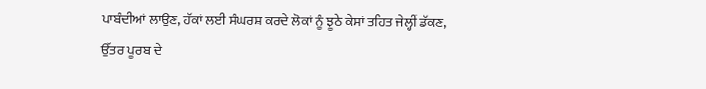ਪਾਬੰਦੀਆਂ ਲਾਉਣ, ਹੱਕਾਂ ਲਈ ਸੰਘਰਸ਼ ਕਰਦੇ ਲੋਕਾਂ ਨੂੰ ਝੂਠੇ ਕੇਸਾਂ ਤਹਿਤ ਜੇਲ੍ਹੀਂ ਡੱਕਣ, ਉੱਤਰ ਪੂਰਬ ਦੇ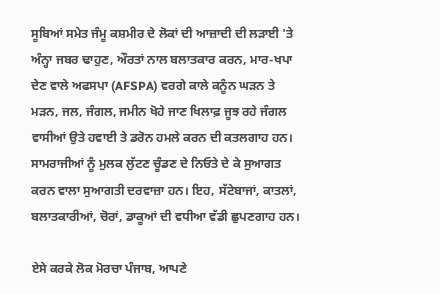ਸੂਬਿਆਂ ਸਮੇਤ ਜੰਮੂ ਕਸ਼ਮੀਰ ਦੇ ਲੋਕਾਂ ਦੀ ਆਜ਼ਾਦੀ ਦੀ ਲੜਾਈ 'ਤੇ ਅੰਨ੍ਹਾ ਜਬਰ ਢਾਹੁਣ, ਔਰਤਾਂ ਨਾਲ ਬਲਾਤਕਾਰ ਕਰਨ, ਮਾਰ-ਖਪਾ ਦੇਣ ਵਾਲੇ ਅਫਸਪਾ (AFSPA) ਵਰਗੇ ਕਾਲੇ ਕਨੂੰਨ ਘੜਨ ਤੇ ਮੜਨ, ਜਲ, ਜੰਗਲ, ਜਮੀਨ ਖੋਹੇ ਜਾਣ ਖਿਲਾਫ਼ ਜੂਝ ਰਹੇ ਜੰਗਲ ਵਾਸੀਆਂ ਉਤੇ ਹਵਾਈ ਤੇ ਡਰੋਨ ਹਮਲੇ ਕਰਨ ਦੀ ਕਤਲਗਾਹ ਹਨ। ਸਾਮਰਾਜੀਆਂ ਨੂੰ ਮੁਲਕ ਲੁੱਟਣ ਚੂੰਡਣ ਦੇ ਨਿਓਤੇ ਦੇ ਕੇ ਸੁਆਗਤ ਕਰਨ ਵਾਲਾ ਸੁਆਗਤੀ ਦਰਵਾਜ਼ਾ ਹਨ। ਇਹ, ਸੱਟੇਬਾਜਾਂ, ਕਾਤਲਾਂ, ਬਲਾਤਕਾਰੀਆਂ, ਚੋਰਾਂ, ਡਾਕੂਆਂ ਦੀ ਵਧੀਆ ਵੱਡੀ ਛੁਪਣਗਾਹ ਹਨ।

ਏਸੇ ਕਰਕੇ ਲੋਕ ਮੋਰਚਾ ਪੰਜਾਬ, ਆਪਣੇ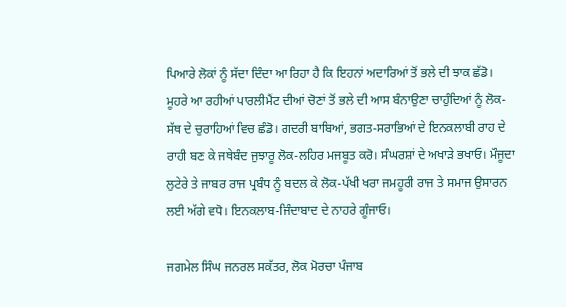ਪਿਆਰੇ ਲੋਕਾਂ ਨੂੰ ਸੱਦਾ ਦਿੰਦਾ ਆ ਰਿਹਾ ਹੈ ਕਿ ਇਹਨਾਂ ਅਦਾਰਿਆਂ ਤੋਂ ਭਲੇ ਦੀ ਝਾਕ ਛੱਡੋ। ਮੂਹਰੇ ਆ ਰਹੀਆਂ ਪਾਰਲੀਮੈਂਟ ਦੀਆਂ ਚੋਣਾਂ ਤੋਂ ਭਲੇ ਦੀ ਆਸ ਬੰਨਾਉਣਾ ਚਾਹੁੰਦਿਆਂ ਨੂੰ ਲੋਕ-ਸੱਥ ਦੇ ਚੁਰਾਹਿਆਂ ਵਿਚ ਛੰਡੋ। ਗਦਰੀ ਬਾਬਿਆਂ, ਭਗਤ-ਸਰਾਭਿਆਂ ਦੇ ਇਨਕਲਾਬੀ ਰਾਹ ਦੇ ਰਾਹੀ ਬਣ ਕੇ ਜਥੇਬੰਦ ਜੁਝਾਰੂ ਲੋਕ-ਲਹਿਰ ਮਜਬੂਤ ਕਰੋ। ਸੰਘਰਸ਼ਾਂ ਦੇ ਅਖਾੜੇ ਭਖਾਓ। ਮੌਜੂਦਾ ਲੁਟੇਰੇ ਤੇ ਜਾਬਰ ਰਾਜ ਪ੍ਰਬੰਧ ਨੂੰ ਬਦਲ ਕੇ ਲੋਕ-ਪੱਖੀ ਖਰਾ ਜਮਹੂਰੀ ਰਾਜ ਤੇ ਸਮਾਜ ਉਸਾਰਨ ਲਈ ਅੱਗੇ ਵਧੋ। ਇਨਕਲਾਬ-ਜਿੰਦਾਬਾਦ ਦੇ ਨਾਹਰੇ ਗੂੰਜਾਓ।

ਜਗਮੇਲ ਸਿੰਘ ਜਨਰਲ ਸਕੱਤਰ, ਲੋਕ ਮੋਰਚਾ ਪੰਜਾਬ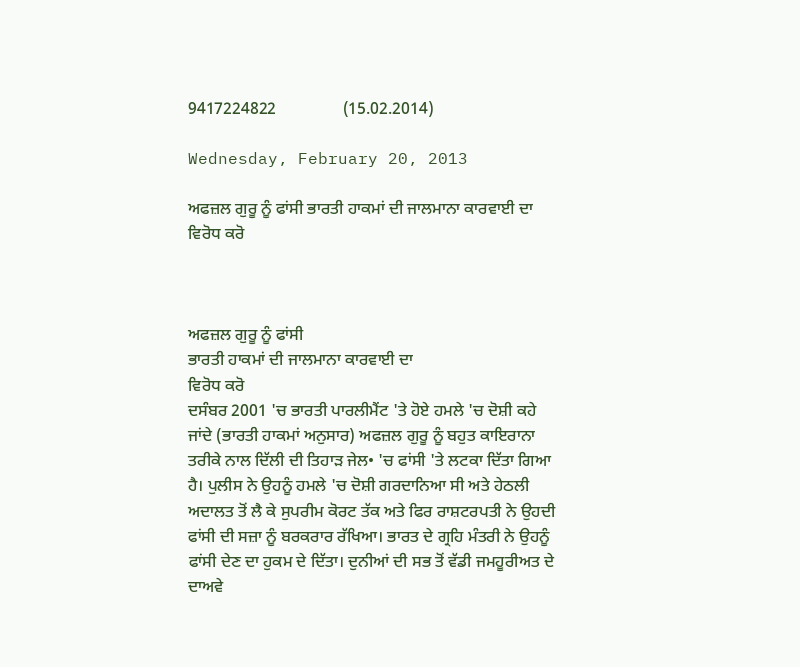9417224822                (15.02.2014)

Wednesday, February 20, 2013

ਅਫਜ਼ਲ ਗੁਰੂ ਨੂੰ ਫਾਂਸੀ ਭਾਰਤੀ ਹਾਕਮਾਂ ਦੀ ਜਾਲਮਾਨਾ ਕਾਰਵਾਈ ਦਾ ਵਿਰੋਧ ਕਰੋ



ਅਫਜ਼ਲ ਗੁਰੂ ਨੂੰ ਫਾਂਸੀ
ਭਾਰਤੀ ਹਾਕਮਾਂ ਦੀ ਜਾਲਮਾਨਾ ਕਾਰਵਾਈ ਦਾ
ਵਿਰੋਧ ਕਰੋ
ਦਸੰਬਰ 2001 'ਚ ਭਾਰਤੀ ਪਾਰਲੀਮੈਂਟ 'ਤੇ ਹੋਏ ਹਮਲੇ 'ਚ ਦੋਸ਼ੀ ਕਹੇ ਜਾਂਦੇ (ਭਾਰਤੀ ਹਾਕਮਾਂ ਅਨੁਸਾਰ) ਅਫਜ਼ਲ ਗੁਰੂ ਨੂੰ ਬਹੁਤ ਕਾਇਰਾਨਾ ਤਰੀਕੇ ਨਾਲ ਦਿੱਲੀ ਦੀ ਤਿਹਾੜ ਜੇਲ• 'ਚ ਫਾਂਸੀ 'ਤੇ ਲਟਕਾ ਦਿੱਤਾ ਗਿਆ ਹੈ। ਪੁਲੀਸ ਨੇ ਉਹਨੂੰ ਹਮਲੇ 'ਚ ਦੋਸ਼ੀ ਗਰਦਾਨਿਆ ਸੀ ਅਤੇ ਹੇਠਲੀ ਅਦਾਲਤ ਤੋਂ ਲੈ ਕੇ ਸੁਪਰੀਮ ਕੋਰਟ ਤੱਕ ਅਤੇ ਫਿਰ ਰਾਸ਼ਟਰਪਤੀ ਨੇ ਉਹਦੀ ਫਾਂਸੀ ਦੀ ਸਜ਼ਾ ਨੂੰ ਬਰਕਰਾਰ ਰੱਖਿਆ। ਭਾਰਤ ਦੇ ਗ੍ਰਹਿ ਮੰਤਰੀ ਨੇ ਉਹਨੂੰ ਫਾਂਸੀ ਦੇਣ ਦਾ ਹੁਕਮ ਦੇ ਦਿੱਤਾ। ਦੁਨੀਆਂ ਦੀ ਸਭ ਤੋਂ ਵੱਡੀ ਜਮਹੂਰੀਅਤ ਦੇ ਦਾਅਵੇ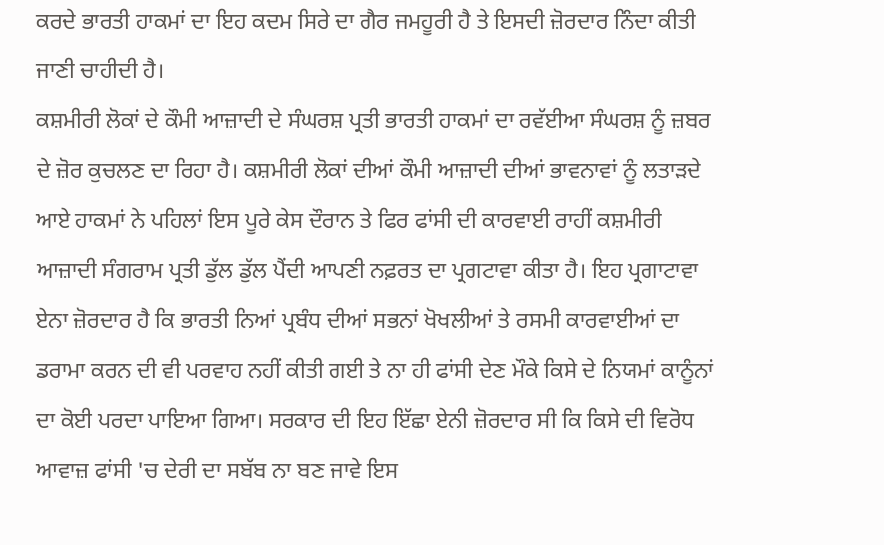ਕਰਦੇ ਭਾਰਤੀ ਹਾਕਮਾਂ ਦਾ ਇਹ ਕਦਮ ਸਿਰੇ ਦਾ ਗੈਰ ਜਮਹੂਰੀ ਹੈ ਤੇ ਇਸਦੀ ਜ਼ੋਰਦਾਰ ਨਿੰਦਾ ਕੀਤੀ ਜਾਣੀ ਚਾਹੀਦੀ ਹੈ।
ਕਸ਼ਮੀਰੀ ਲੋਕਾਂ ਦੇ ਕੌਮੀ ਆਜ਼ਾਦੀ ਦੇ ਸੰਘਰਸ਼ ਪ੍ਰਤੀ ਭਾਰਤੀ ਹਾਕਮਾਂ ਦਾ ਰਵੱਈਆ ਸੰਘਰਸ਼ ਨੂੰ ਜ਼ਬਰ ਦੇ ਜ਼ੋਰ ਕੁਚਲਣ ਦਾ ਰਿਹਾ ਹੈ। ਕਸ਼ਮੀਰੀ ਲੋਕਾਂ ਦੀਆਂ ਕੌਮੀ ਆਜ਼ਾਦੀ ਦੀਆਂ ਭਾਵਨਾਵਾਂ ਨੂੰ ਲਤਾੜਦੇ ਆਏ ਹਾਕਮਾਂ ਨੇ ਪਹਿਲਾਂ ਇਸ ਪੂਰੇ ਕੇਸ ਦੌਰਾਨ ਤੇ ਫਿਰ ਫਾਂਸੀ ਦੀ ਕਾਰਵਾਈ ਰਾਹੀਂ ਕਸ਼ਮੀਰੀ ਆਜ਼ਾਦੀ ਸੰਗਰਾਮ ਪ੍ਰਤੀ ਡੁੱਲ ਡੁੱਲ ਪੈਂਦੀ ਆਪਣੀ ਨਫ਼ਰਤ ਦਾ ਪ੍ਰਗਟਾਵਾ ਕੀਤਾ ਹੈ। ਇਹ ਪ੍ਰਗਾਟਾਵਾ ਏਨਾ ਜ਼ੋਰਦਾਰ ਹੈ ਕਿ ਭਾਰਤੀ ਨਿਆਂ ਪ੍ਰਬੰਧ ਦੀਆਂ ਸਭਨਾਂ ਖੋਖਲੀਆਂ ਤੇ ਰਸਮੀ ਕਾਰਵਾਈਆਂ ਦਾ ਡਰਾਮਾ ਕਰਨ ਦੀ ਵੀ ਪਰਵਾਹ ਨਹੀਂ ਕੀਤੀ ਗਈ ਤੇ ਨਾ ਹੀ ਫਾਂਸੀ ਦੇਣ ਮੌਕੇ ਕਿਸੇ ਦੇ ਨਿਯਮਾਂ ਕਾਨੂੰਨਾਂ ਦਾ ਕੋਈ ਪਰਦਾ ਪਾਇਆ ਗਿਆ। ਸਰਕਾਰ ਦੀ ਇਹ ਇੱਛਾ ਏਨੀ ਜ਼ੋਰਦਾਰ ਸੀ ਕਿ ਕਿਸੇ ਦੀ ਵਿਰੋਧ ਆਵਾਜ਼ ਫਾਂਸੀ 'ਚ ਦੇਰੀ ਦਾ ਸਬੱਬ ਨਾ ਬਣ ਜਾਵੇ ਇਸ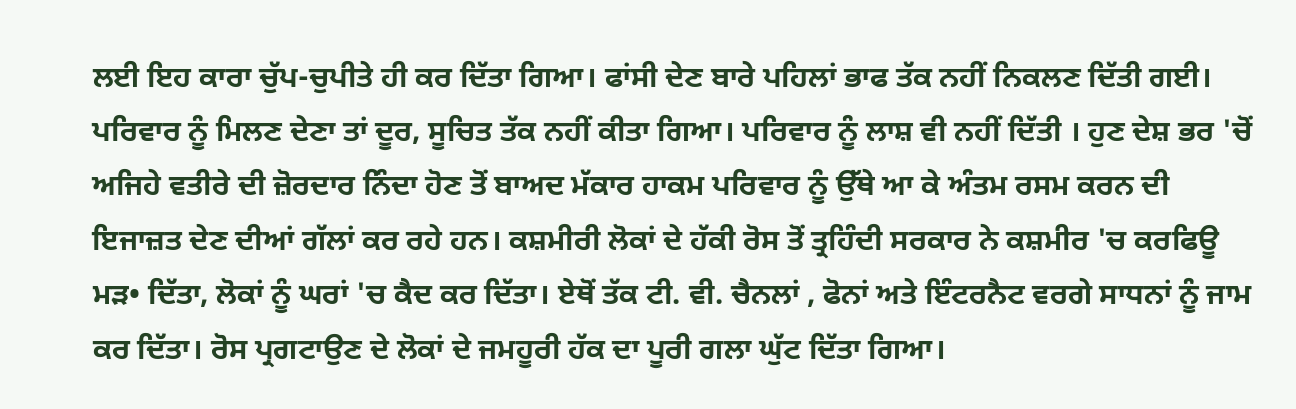ਲਈ ਇਹ ਕਾਰਾ ਚੁੱਪ-ਚੁਪੀਤੇ ਹੀ ਕਰ ਦਿੱਤਾ ਗਿਆ। ਫਾਂਸੀ ਦੇਣ ਬਾਰੇ ਪਹਿਲਾਂ ਭਾਫ ਤੱਕ ਨਹੀਂ ਨਿਕਲਣ ਦਿੱਤੀ ਗਈ। ਪਰਿਵਾਰ ਨੂੰ ਮਿਲਣ ਦੇਣਾ ਤਾਂ ਦੂਰ, ਸੂਚਿਤ ਤੱਕ ਨਹੀਂ ਕੀਤਾ ਗਿਆ। ਪਰਿਵਾਰ ਨੂੰ ਲਾਸ਼ ਵੀ ਨਹੀਂ ਦਿੱਤੀ । ਹੁਣ ਦੇਸ਼ ਭਰ 'ਚੋਂ ਅਜਿਹੇ ਵਤੀਰੇ ਦੀ ਜ਼ੋਰਦਾਰ ਨਿੰਦਾ ਹੋਣ ਤੋਂ ਬਾਅਦ ਮੱਕਾਰ ਹਾਕਮ ਪਰਿਵਾਰ ਨੂੰ ਉੱਥੇ ਆ ਕੇ ਅੰਤਮ ਰਸਮ ਕਰਨ ਦੀ ਇਜਾਜ਼ਤ ਦੇਣ ਦੀਆਂ ਗੱਲਾਂ ਕਰ ਰਹੇ ਹਨ। ਕਸ਼ਮੀਰੀ ਲੋਕਾਂ ਦੇ ਹੱਕੀ ਰੋਸ ਤੋਂ ਤ੍ਰਹਿੰਦੀ ਸਰਕਾਰ ਨੇ ਕਸ਼ਮੀਰ 'ਚ ਕਰਫਿਊ ਮੜ• ਦਿੱਤਾ, ਲੋਕਾਂ ਨੂੰ ਘਰਾਂ 'ਚ ਕੈਦ ਕਰ ਦਿੱਤਾ। ਏਥੋਂ ਤੱਕ ਟੀ. ਵੀ. ਚੈਨਲਾਂ , ਫੋਨਾਂ ਅਤੇ ਇੰਟਰਨੈਟ ਵਰਗੇ ਸਾਧਨਾਂ ਨੂੰ ਜਾਮ ਕਰ ਦਿੱਤਾ। ਰੋਸ ਪ੍ਰਗਟਾਉਣ ਦੇ ਲੋਕਾਂ ਦੇ ਜਮਹੂਰੀ ਹੱਕ ਦਾ ਪੂਰੀ ਗਲਾ ਘੁੱਟ ਦਿੱਤਾ ਗਿਆ।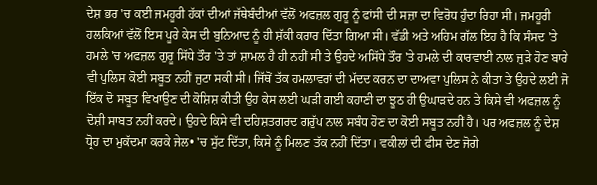ਦੇਸ਼ ਭਰ 'ਚ ਕਈ ਜਮਹੂਰੀ ਹੱਕਾਂ ਦੀਆਂ ਜੱਥੇਬੰਦੀਆਂ ਵੱਲੋਂ ਅਫਜ਼ਲ ਗੁਰੂ ਨੂੰ ਫਾਂਸੀ ਦੀ ਸਜ਼ਾ ਦਾ ਵਿਰੋਧ ਹੁੰਦਾ ਰਿਹਾ ਸੀ। ਜਮਹੂਰੀ ਹਲਕਿਆਂ ਵੱਲੋਂ ਇਸ ਪੂਰੇ ਕੇਸ ਦੀ ਬੁਨਿਆਦ ਨੂੰ ਹੀ ਸ਼ੱਕੀ ਕਰਾਰ ਦਿੱਤਾ ਗਿਆ ਸੀ। ਵੱਡੀ ਅਤੇ ਅਹਿਮ ਗੱਲ ਇਹ ਹੈ ਕਿ ਸੰਸਦ 'ਤੇ ਹਮਲੇ 'ਚ ਅਫਜ਼ਲ ਗੁਰੂ ਸਿੱਧੇ ਤੌਰ 'ਤੇ ਤਾਂ ਸ਼ਾਮਲ ਹੈ ਹੀ ਨਹੀਂ ਸੀ ਤੇ ਉਹਦੇ ਅਸਿੱਧੇ ਤੌਰ 'ਤੇ ਹਮਲੇ ਦੀ ਕਾਰਵਾਈ ਨਾਲ ਜੁੜੇ ਹੋਣ ਬਾਰੇ ਵੀ ਪੁਲਿਸ ਕੋਈ ਸਬੂਤ ਨਹੀਂ ਜੁਟਾ ਸਕੀ ਸੀ। ਜਿੱਥੋਂ ਤੱਕ ਹਮਲਾਵਰਾਂ ਦੀ ਮੱਦਦ ਕਰਨ ਦਾ ਦਾਅਵਾ ਪੁਲਿਸ ਨੇ ਕੀਤਾ ਤੇ ਉਹਦੇ ਲਈ ਜੋ ਇੱਕ ਦੋ ਸਬੂਤ ਵਿਖਾਉਣ ਦੀ ਕੋਸ਼ਿਸ਼ ਕੀਤੀ ਉਹ ਕੇਸ ਲਈ ਘੜੀ ਗਈ ਕਹਾਣੀ ਦਾ ਝੂਠ ਹੀ ਉਘਾੜਦੇ ਹਨ ਤੇ ਕਿਸੇ ਵੀ ਅਫਜ਼ਲ ਨੂੰ ਦੋਸ਼ੀ ਸਾਬਤ ਨਹੀਂ ਕਰਦੇ। ਉਹਦੇ ਕਿਸੇ ਵੀ ਦਹਿਸ਼ਤਗਰਦ ਗਰੁੱਪ ਨਾਲ ਸਬੰਧ ਹੋਣ ਦਾ ਕੋਈ ਸਬੂਤ ਨਹੀਂ ਹੈ। ਪਰ ਅਫਜ਼ਲ ਨੂੰ ਦੇਸ਼ ਧ੍ਰੋਹ ਦਾ ਮੁਕੱਦਮਾ ਕਰਕੇ ਜੇਲ• 'ਚ ਸੁੱਟ ਦਿੱਤਾ, ਕਿਸੇ ਨੂੰ ਮਿਲਣ ਤੱਕ ਨਹੀਂ ਦਿੱਤਾ। ਵਕੀਲਾਂ ਦੀ ਫੀਸ ਦੇਣ ਜੋਗੇ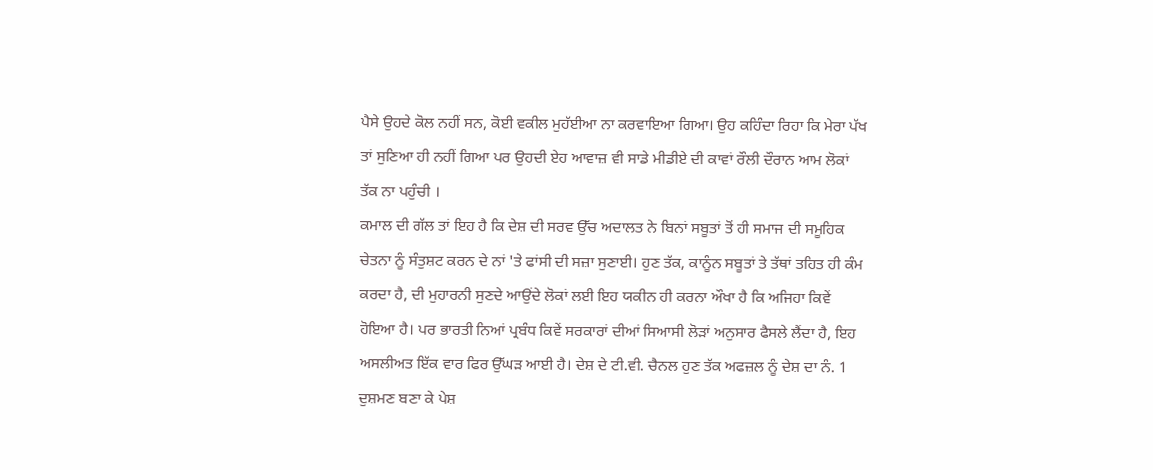ਪੈਸੇ ਉਹਦੇ ਕੋਲ ਨਹੀਂ ਸਨ, ਕੋਈ ਵਕੀਲ ਮੁਹੱਈਆ ਨਾ ਕਰਵਾਇਆ ਗਿਆ। ਉਹ ਕਹਿੰਦਾ ਰਿਹਾ ਕਿ ਮੇਰਾ ਪੱਖ ਤਾਂ ਸੁਣਿਆ ਹੀ ਨਹੀਂ ਗਿਆ ਪਰ ਉਹਦੀ ਏਹ ਆਵਾਜ਼ ਵੀ ਸਾਡੇ ਮੀਡੀਏ ਦੀ ਕਾਵਾਂ ਰੌਲੀ ਦੌਰਾਨ ਆਮ ਲੋਕਾਂ ਤੱਕ ਨਾ ਪਹੁੰਚੀ ।
ਕਮਾਲ ਦੀ ਗੱਲ ਤਾਂ ਇਹ ਹੈ ਕਿ ਦੇਸ਼ ਦੀ ਸਰਵ ਉੱਚ ਅਦਾਲਤ ਨੇ ਬਿਨਾਂ ਸਬੂਤਾਂ ਤੋਂ ਹੀ ਸਮਾਜ ਦੀ ਸਮੂਹਿਕ ਚੇਤਨਾ ਨੂੰ ਸੰਤੁਸ਼ਟ ਕਰਨ ਦੇ ਨਾਂ 'ਤੇ ਫਾਂਸੀ ਦੀ ਸਜ਼ਾ ਸੁਣਾਈ। ਹੁਣ ਤੱਕ, ਕਾਨੂੰਨ ਸਬੂਤਾਂ ਤੇ ਤੱਥਾਂ ਤਹਿਤ ਹੀ ਕੰਮ ਕਰਦਾ ਹੈ, ਦੀ ਮੁਹਾਰਨੀ ਸੁਣਦੇ ਆਉਂਦੇ ਲੋਕਾਂ ਲਈ ਇਹ ਯਕੀਨ ਹੀ ਕਰਨਾ ਔਖਾ ਹੈ ਕਿ ਅਜਿਹਾ ਕਿਵੇਂ ਹੋਇਆ ਹੈ। ਪਰ ਭਾਰਤੀ ਨਿਆਂ ਪ੍ਰਬੰਧ ਕਿਵੇਂ ਸਰਕਾਰਾਂ ਦੀਆਂ ਸਿਆਸੀ ਲੋੜਾਂ ਅਨੁਸਾਰ ਫੈਸਲੇ ਲੈਂਦਾ ਹੈ, ਇਹ ਅਸਲੀਅਤ ਇੱਕ ਵਾਰ ਫਿਰ ਉੱਘੜ ਆਈ ਹੈ। ਦੇਸ਼ ਦੇ ਟੀ.ਵੀ. ਚੈਨਲ ਹੁਣ ਤੱਕ ਅਫਜ਼ਲ ਨੂੰ ਦੇਸ਼ ਦਾ ਨੰ. 1 ਦੁਸ਼ਮਣ ਬਣਾ ਕੇ ਪੇਸ਼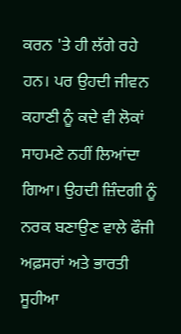ਕਰਨ 'ਤੇ ਹੀ ਲੱਗੇ ਰਹੇ ਹਨ। ਪਰ ਉਹਦੀ ਜੀਵਨ ਕਹਾਣੀ ਨੂੰ ਕਦੇ ਵੀ ਲੋਕਾਂ ਸਾਹਮਣੇ ਨਹੀਂ ਲਿਆਂਦਾ ਗਿਆ। ਉਹਦੀ ਜ਼ਿੰਦਗੀ ਨੂੰ ਨਰਕ ਬਣਾਉਣ ਵਾਲੇ ਫੌਜੀ ਅਫ਼ਸਰਾਂ ਅਤੇ ਭਾਰਤੀ ਸੂਹੀਆ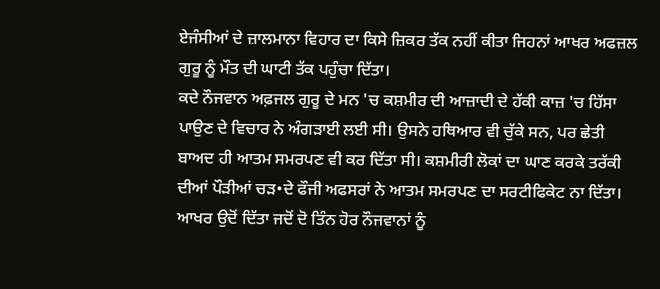ਏਜੰਸੀਆਂ ਦੇ ਜ਼ਾਲਮਾਨਾ ਵਿਹਾਰ ਦਾ ਕਿਸੇ ਜ਼ਿਕਰ ਤੱਕ ਨਹੀਂ ਕੀਤਾ ਜਿਹਨਾਂ ਆਖਰ ਅਫਜ਼ਲ ਗੁਰੂ ਨੂੰ ਮੌਤ ਦੀ ਘਾਟੀ ਤੱਕ ਪਹੁੰਚਾ ਦਿੱਤਾ।
ਕਦੇ ਨੌਜਵਾਨ ਅਫ਼ਜਲ ਗੁਰੂ ਦੇ ਮਨ 'ਚ ਕਸ਼ਮੀਰ ਦੀ ਆਜ਼ਾਦੀ ਦੇ ਹੱਕੀ ਕਾਜ਼ 'ਚ ਹਿੱਸਾ ਪਾਉਣ ਦੇ ਵਿਚਾਰ ਨੇ ਅੰਗੜਾਈ ਲਈ ਸੀ। ਉਸਨੇ ਹਥਿਆਰ ਵੀ ਚੁੱਕੇ ਸਨ, ਪਰ ਛੇਤੀ ਬਾਅਦ ਹੀ ਆਤਮ ਸਮਰਪਣ ਵੀ ਕਰ ਦਿੱਤਾ ਸੀ। ਕਸ਼ਮੀਰੀ ਲੋਕਾਂ ਦਾ ਘਾਣ ਕਰਕੇ ਤਰੱਕੀ ਦੀਆਂ ਪੌੜੀਆਂ ਚੜ•ਦੇ ਫੌਜੀ ਅਫਸਰਾਂ ਨੇ ਆਤਮ ਸਮਰਪਣ ਦਾ ਸਰਟੀਫਿਕੇਟ ਨਾ ਦਿੱਤਾ। ਆਖਰ ਉਦੋਂ ਦਿੱਤਾ ਜਦੋਂ ਦੋ ਤਿੰਨ ਹੋਰ ਨੌਜਵਾਨਾਂ ਨੂੰ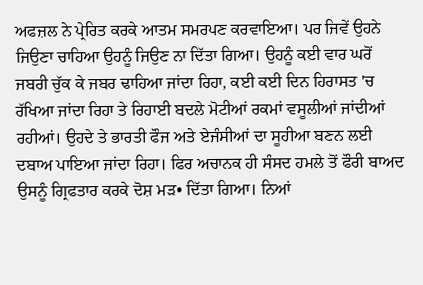ਅਫਜ਼ਲ ਨੇ ਪ੍ਰੇਰਿਤ ਕਰਕੇ ਆਤਮ ਸਮਰਪਣ ਕਰਵਾਇਆ। ਪਰ ਜਿਵੇਂ ਉਹਨੇ ਜਿਉਣਾ ਚਾਹਿਆ ਉਹਨੂੰ ਜਿਉਣ ਨਾ ਦਿੱਤਾ ਗਿਆ। ਉਹਨੂੰ ਕਈ ਵਾਰ ਘਰੋਂ ਜਬਰੀ ਚੁੱਕ ਕੇ ਜਬਰ ਢਾਹਿਆ ਜਾਂਦਾ ਰਿਹਾ, ਕਈ ਕਈ ਦਿਨ ਹਿਰਾਸਤ 'ਚ ਰੱਖਿਆ ਜਾਂਦਾ ਰਿਹਾ ਤੇ ਰਿਹਾਈ ਬਦਲੇ ਮੋਟੀਆਂ ਰਕਮਾਂ ਵਸੂਲੀਆਂ ਜਾਂਦੀਆਂ ਰਹੀਆਂ। ਉਹਦੇ ਤੇ ਭਾਰਤੀ ਫੌਜ ਅਤੇ ਏਜੰਸੀਆਂ ਦਾ ਸੂਹੀਆ ਬਣਨ ਲਈ ਦਬਾਅ ਪਾਇਆ ਜਾਂਦਾ ਰਿਹਾ। ਫਿਰ ਅਚਾਨਕ ਹੀ ਸੰਸਦ ਹਮਲੇ ਤੋਂ ਫੌਰੀ ਬਾਅਦ ਉਸਨੂੰ ਗ੍ਰਿਫਤਾਰ ਕਰਕੇ ਦੋਸ਼ ਮੜ• ਦਿੱਤਾ ਗਿਆ। ਨਿਆਂ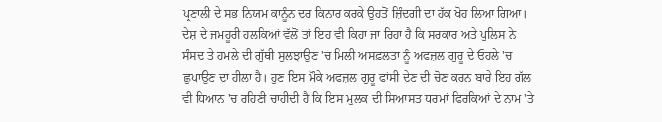ਪ੍ਰਣਾਲੀ ਦੇ ਸਭ ਨਿਯਮ ਕਾਨੂੰਨ ਦਰ ਕਿਨਾਰ ਕਰਕੇ ਉਹਤੋਂ ਜ਼ਿੰਦਗੀ ਦਾ ਹੱਕ ਖੋਹ ਲਿਆ ਗਿਆ।
ਦੇਸ਼ ਦੇ ਜਮਹੂਰੀ ਹਲਕਿਆਂ ਵੱਲੋਂ ਤਾਂ ਇਹ ਵੀ ਕਿਹਾ ਜਾ ਰਿਹਾ ਹੈ ਕਿ ਸਰਕਾਰ ਅਤੇ ਪੁਲਿਸ ਨੇ ਸੰਸਦ ਤੇ ਹਮਲੇ ਦੀ ਗੁੱਥੀ ਸੁਲਝਾਉਣ 'ਚ ਮਿਲੀ ਅਸਫ਼ਲਤਾ ਨੂੰ ਅਫਜ਼ਲ ਗੁਰੂ ਦੇ ਓਹਲੇ 'ਚ ਛੁਪਾਉਣ ਦਾ ਹੀਲਾ ਹੈ। ਹੁਣ ਇਸ ਮੌਕੇ ਅਫਜ਼ਲ ਗੁਰੂ ਫਾਂਸੀ ਦੇਣ ਦੀ ਚੋਣ ਕਰਨ ਬਾਰੇ ਇਹ ਗੱਲ ਵੀ ਧਿਆਨ 'ਚ ਰਹਿਣੀ ਚਾਹੀਦੀ ਹੈ ਕਿ ਇਸ ਮੁਲਕ ਦੀ ਸਿਆਸਤ ਧਰਮਾਂ ਫਿਰਕਿਆਂ ਦੇ ਨਾਮ 'ਤੇ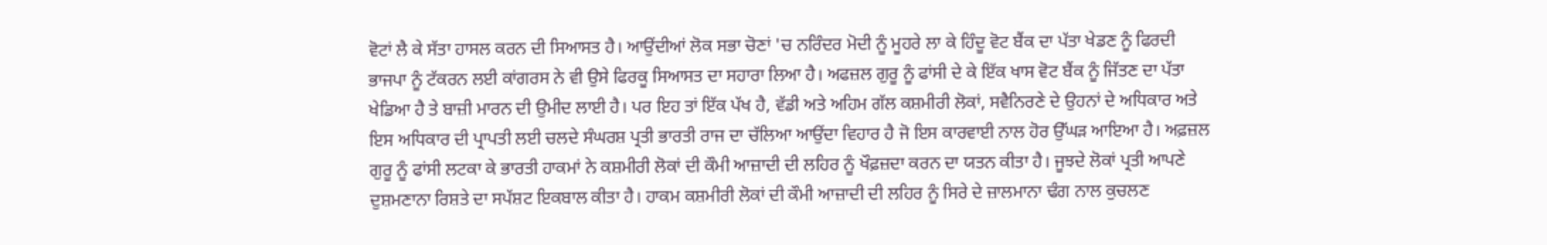ਵੋਟਾਂ ਲੈ ਕੇ ਸੱਤਾ ਹਾਸਲ ਕਰਨ ਦੀ ਸਿਆਸਤ ਹੈ। ਆਉਂਦੀਆਂ ਲੋਕ ਸਭਾ ਚੋਣਾਂ 'ਚ ਨਰਿੰਦਰ ਮੋਦੀ ਨੂੰ ਮੂਹਰੇ ਲਾ ਕੇ ਹਿੰਦੂ ਵੋਟ ਬੈਂਕ ਦਾ ਪੱਤਾ ਖੇਡਣ ਨੂੰ ਫਿਰਦੀ ਭਾਜਪਾ ਨੂੰ ਟੱਕਰਨ ਲਈ ਕਾਂਗਰਸ ਨੇ ਵੀ ਉਸੇ ਫਿਰਕੂ ਸਿਆਸਤ ਦਾ ਸਹਾਰਾ ਲਿਆ ਹੈ। ਅਫਜ਼ਲ ਗੁਰੂ ਨੂੰ ਫਾਂਸੀ ਦੇ ਕੇ ਇੱਕ ਖਾਸ ਵੋਟ ਬੈਂਕ ਨੂੰ ਜਿੱਤਣ ਦਾ ਪੱਤਾ ਖੇਡਿਆ ਹੈ ਤੇ ਬਾਜ਼ੀ ਮਾਰਨ ਦੀ ਉਮੀਦ ਲਾਈ ਹੈ। ਪਰ ਇਹ ਤਾਂ ਇੱਕ ਪੱਖ ਹੈ, ਵੱਡੀ ਅਤੇ ਅਹਿਮ ਗੱਲ ਕਸ਼ਮੀਰੀ ਲੋਕਾਂ, ਸਵੈਨਿਰਣੇ ਦੇ ਉਹਨਾਂ ਦੇ ਅਧਿਕਾਰ ਅਤੇ ਇਸ ਅਧਿਕਾਰ ਦੀ ਪ੍ਰਾਪਤੀ ਲਈ ਚਲਦੇ ਸੰਘਰਸ਼ ਪ੍ਰਤੀ ਭਾਰਤੀ ਰਾਜ ਦਾ ਚੱਲਿਆ ਆਉਂਦਾ ਵਿਹਾਰ ਹੈ ਜੋ ਇਸ ਕਾਰਵਾਈ ਨਾਲ ਹੋਰ ਉੱਘੜ ਆਇਆ ਹੈ। ਅਫ਼ਜ਼ਲ ਗੁਰੂ ਨੂੰ ਫਾਂਸੀ ਲਟਕਾ ਕੇ ਭਾਰਤੀ ਹਾਕਮਾਂ ਨੇ ਕਸ਼ਮੀਰੀ ਲੋਕਾਂ ਦੀ ਕੌਮੀ ਆਜ਼ਾਦੀ ਦੀ ਲਹਿਰ ਨੂੰ ਖੌਫ਼ਜ਼ਦਾ ਕਰਨ ਦਾ ਯਤਨ ਕੀਤਾ ਹੈ। ਜੂਝਦੇ ਲੋਕਾਂ ਪ੍ਰਤੀ ਆਪਣੇ ਦੁਸ਼ਮਣਾਨਾ ਰਿਸ਼ਤੇ ਦਾ ਸਪੱਸ਼ਟ ਇਕਬਾਲ ਕੀਤਾ ਹੈ। ਹਾਕਮ ਕਸ਼ਮੀਰੀ ਲੋਕਾਂ ਦੀ ਕੌਮੀ ਆਜ਼ਾਦੀ ਦੀ ਲਹਿਰ ਨੂੰ ਸਿਰੇ ਦੇ ਜ਼ਾਲਮਾਨਾ ਢੰਗ ਨਾਲ ਕੁਚਲਣ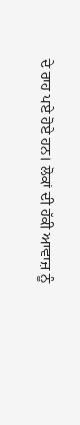ਦੇ ਰਾਹ ਪਏ ਹੋਏ ਹਨ। ਲੋਕਾਂ ਦੀ ਹੱਕੀ ਆਵਾਜ਼ ਨੂੰ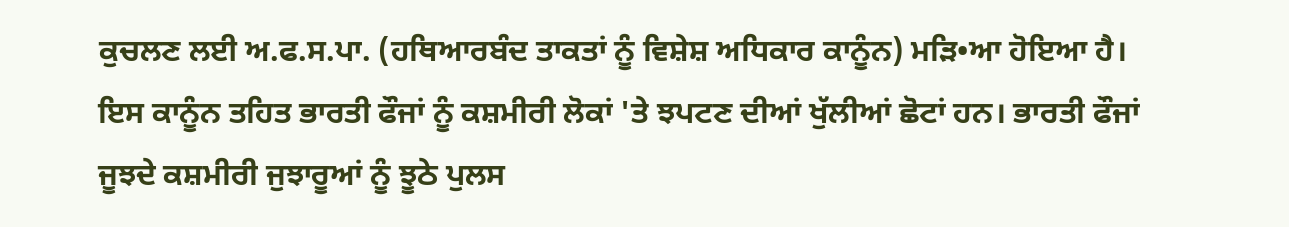ਕੁਚਲਣ ਲਈ ਅ.ਫ.ਸ.ਪਾ. (ਹਥਿਆਰਬੰਦ ਤਾਕਤਾਂ ਨੂੰ ਵਿਸ਼ੇਸ਼ ਅਧਿਕਾਰ ਕਾਨੂੰਨ) ਮੜਿ•ਆ ਹੋਇਆ ਹੈ। ਇਸ ਕਾਨੂੰਨ ਤਹਿਤ ਭਾਰਤੀ ਫੌਜਾਂ ਨੂੰ ਕਸ਼ਮੀਰੀ ਲੋਕਾਂ 'ਤੇ ਝਪਟਣ ਦੀਆਂ ਖੁੱਲੀਆਂ ਛੋਟਾਂ ਹਨ। ਭਾਰਤੀ ਫੌਜਾਂ ਜੂਝਦੇ ਕਸ਼ਮੀਰੀ ਜੁਝਾਰੂਆਂ ਨੂੰ ਝੂਠੇ ਪੁਲਸ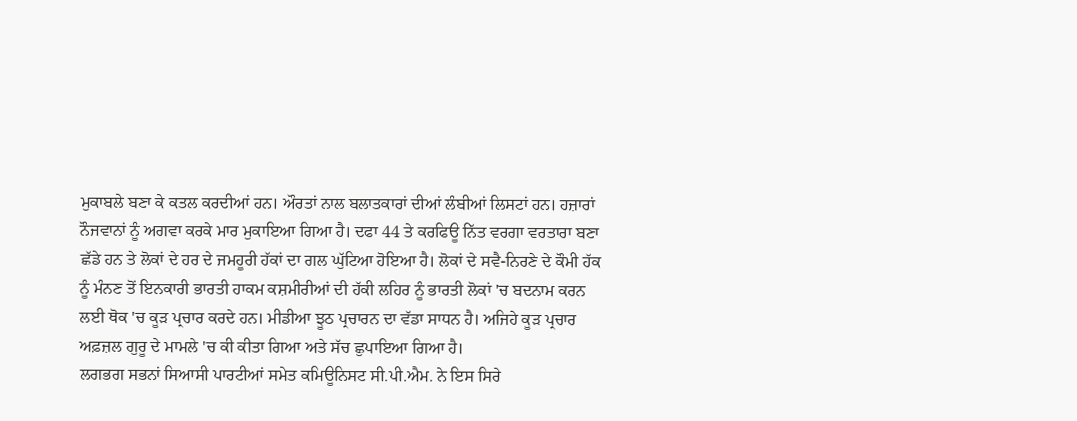ਮੁਕਾਬਲੇ ਬਣਾ ਕੇ ਕਤਲ ਕਰਦੀਆਂ ਹਨ। ਔਰਤਾਂ ਨਾਲ ਬਲਾਤਕਾਰਾਂ ਦੀਆਂ ਲੰਬੀਆਂ ਲਿਸਟਾਂ ਹਨ। ਹਜ਼ਾਰਾਂ ਨੌਜਵਾਨਾਂ ਨੂੰ ਅਗਵਾ ਕਰਕੇ ਮਾਰ ਮੁਕਾਇਆ ਗਿਆ ਹੈ। ਦਫਾ 44 ਤੇ ਕਰਫਿਊ ਨਿੱਤ ਵਰਗਾ ਵਰਤਾਰਾ ਬਣਾ ਛੱਡੇ ਹਨ ਤੇ ਲੋਕਾਂ ਦੇ ਹਰ ਦੇ ਜਮਹੂਰੀ ਹੱਕਾਂ ਦਾ ਗਲ ਘੁੱਟਿਆ ਹੋਇਆ ਹੈ। ਲੋਕਾਂ ਦੇ ਸਵੈ-ਨਿਰਣੇ ਦੇ ਕੌਮੀ ਹੱਕ ਨੂੰ ਮੰਨਣ ਤੋਂ ਇਨਕਾਰੀ ਭਾਰਤੀ ਹਾਕਮ ਕਸ਼ਮੀਰੀਆਂ ਦੀ ਹੱਕੀ ਲਹਿਰ ਨੂੰ ਭਾਰਤੀ ਲੋਕਾਂ 'ਚ ਬਦਨਾਮ ਕਰਨ ਲਈ ਥੋਕ 'ਚ ਕੂੜ ਪ੍ਰਚਾਰ ਕਰਦੇ ਹਨ। ਮੀਡੀਆ ਝੂਠ ਪ੍ਰਚਾਰਨ ਦਾ ਵੱਡਾ ਸਾਧਨ ਹੈ। ਅਜਿਹੇ ਕੂੜ ਪ੍ਰਚਾਰ ਅਫ਼ਜ਼ਲ ਗੁਰੂ ਦੇ ਮਾਮਲੇ 'ਚ ਕੀ ਕੀਤਾ ਗਿਆ ਅਤੇ ਸੱਚ ਛੁਪਾਇਆ ਗਿਆ ਹੈ।
ਲਗਭਗ ਸਭਨਾਂ ਸਿਆਸੀ ਪਾਰਟੀਆਂ ਸਮੇਤ ਕਮਿਊਨਿਸਟ ਸੀ.ਪੀ.ਐਮ. ਨੇ ਇਸ ਸਿਰੇ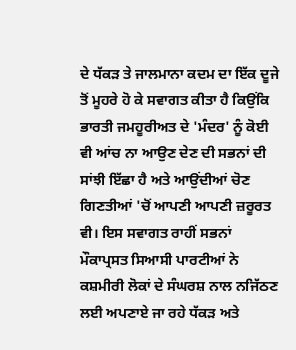ਦੇ ਧੱਕੜ ਤੇ ਜਾਲਮਾਨਾ ਕਦਮ ਦਾ ਇੱਕ ਦੂਜੇ ਤੋਂ ਮੂਹਰੇ ਹੋ ਕੇ ਸਵਾਗਤ ਕੀਤਾ ਹੈ ਕਿਉਂਕਿ ਭਾਰਤੀ ਜਮਹੂਰੀਅਤ ਦੇ 'ਮੰਦਰ' ਨੂੰ ਕੋਈ ਵੀ ਆਂਚ ਨਾ ਆਉਣ ਦੇਣ ਦੀ ਸਭਨਾਂ ਦੀ ਸਾਂਝੀ ਇੱਛਾ ਹੈ ਅਤੇ ਆਉਂਦੀਆਂ ਚੋਣ ਗਿਣਤੀਆਂ 'ਚੋਂ ਆਪਣੀ ਆਪਣੀ ਜ਼ਰੂਰਤ ਵੀ। ਇਸ ਸਵਾਗਤ ਰਾਹੀਂ ਸਭਨਾਂ ਮੌਕਾਪ੍ਰਸਤ ਸਿਆਸੀ ਪਾਰਟੀਆਂ ਨੇ ਕਸ਼ਮੀਰੀ ਲੋਕਾਂ ਦੇ ਸੰਘਰਸ਼ ਨਾਲ ਨਜਿੱਠਣ ਲਈ ਅਪਣਾਏ ਜਾ ਰਹੇ ਧੱਕੜ ਅਤੇ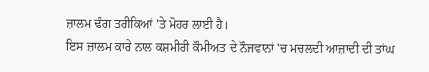ਜ਼ਾਲਮ ਢੰਗ ਤਰੀਕਿਆਂ 'ਤੇ ਮੋਹਰ ਲਾਈ ਹੈ।
ਇਸ ਜ਼ਾਲਮ ਕਾਰੇ ਨਾਲ ਕਸ਼ਮੀਰੀ ਕੌਮੀਅਤ ਦੇ ਨੌਜਵਾਨਾਂ 'ਚ ਮਚਲਦੀ ਆਜ਼ਾਦੀ ਦੀ ਤਾਂਘ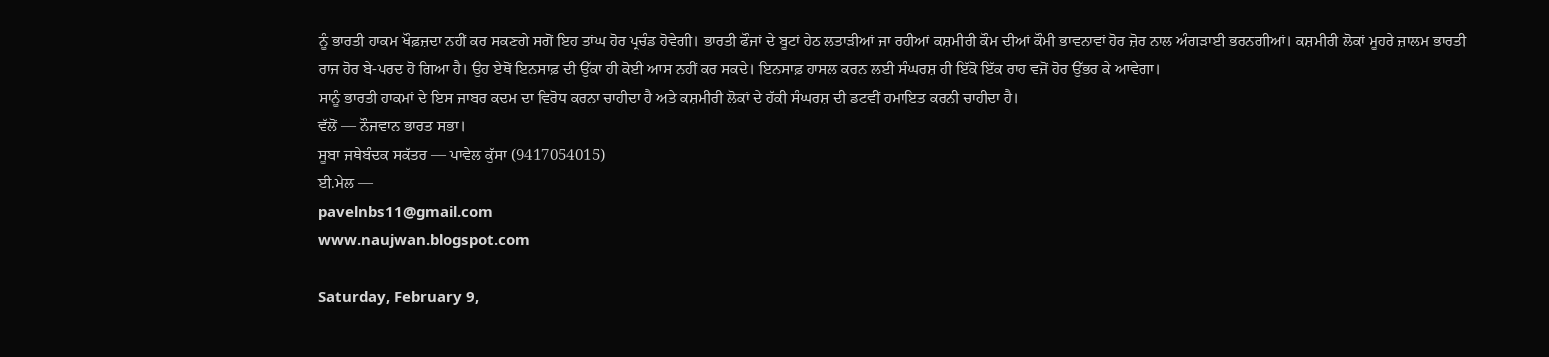ਨੂੰ ਭਾਰਤੀ ਹਾਕਮ ਖੌਫ਼ਜ਼ਦਾ ਨਹੀਂ ਕਰ ਸਕਣਗੇ ਸਗੋਂ ਇਹ ਤਾਂਘ ਹੋਰ ਪ੍ਰਚੰਡ ਹੋਵੇਗੀ। ਭਾਰਤੀ ਫੌਜਾਂ ਦੇ ਬੂਟਾਂ ਹੇਠ ਲਤਾੜੀਆਂ ਜਾ ਰਹੀਆਂ ਕਸ਼ਮੀਰੀ ਕੌਮ ਦੀਆਂ ਕੌਮੀ ਭਾਵਨਾਵਾਂ ਹੋਰ ਜ਼ੋਰ ਨਾਲ ਅੰਗੜਾਈ ਭਰਨਗੀਆਂ। ਕਸ਼ਮੀਰੀ ਲੋਕਾਂ ਮੂਹਰੇ ਜ਼ਾਲਮ ਭਾਰਤੀ ਰਾਜ ਹੋਰ ਬੇ-ਪਰਦ ਹੋ ਗਿਆ ਹੈ। ਉਹ ਏਥੋਂ ਇਨਸਾਫ਼ ਦੀ ਉੱਕਾ ਹੀ ਕੋਈ ਆਸ ਨਹੀਂ ਕਰ ਸਕਦੇ। ਇਨਸਾਫ਼ ਹਾਸਲ ਕਰਨ ਲਈ ਸੰਘਰਸ਼ ਹੀ ਇੱਕੋ ਇੱਕ ਰਾਹ ਵਜੋਂ ਹੋਰ ਉੱਭਰ ਕੇ ਆਵੇਗਾ।
ਸਾਨੂੰ ਭਾਰਤੀ ਹਾਕਮਾਂ ਦੇ ਇਸ ਜਾਬਰ ਕਦਮ ਦਾ ਵਿਰੋਧ ਕਰਨਾ ਚਾਹੀਦਾ ਹੈ ਅਤੇ ਕਸ਼ਮੀਰੀ ਲੋਕਾਂ ਦੇ ਹੱਕੀ ਸੰਘਰਸ਼ ਦੀ ਡਟਵੀਂ ਹਮਾਇਤ ਕਰਨੀ ਚਾਹੀਦਾ ਹੈ।
ਵੱਲੋਂ — ਨੌਜਵਾਨ ਭਾਰਤ ਸਭਾ।
ਸੂਬਾ ਜਥੇਬੰਦਕ ਸਕੱਤਰ — ਪਾਵੇਲ ਕੁੱਸਾ (9417054015)
ਈ.ਮੇਲ —
pavelnbs11@gmail.com
www.naujwan.blogspot.com

Saturday, February 9,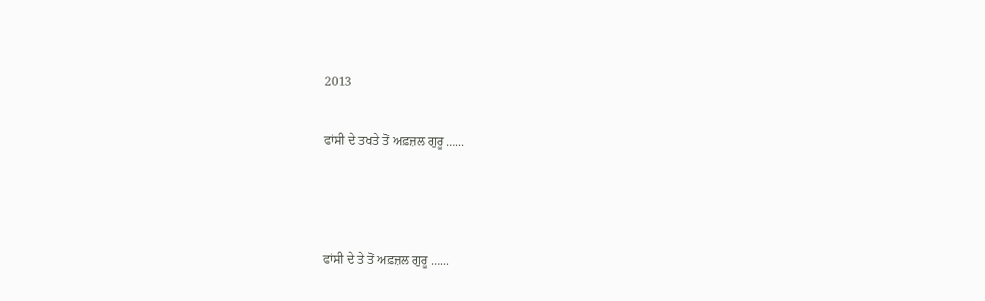2013

ਫਾਂਸੀ ਦੇ ਤਖਤੇ ਤੋਂ ਅਫ਼ਜ਼ਲ ਗੁਰੂ …...



ਫਾਂਸੀ ਦੇ ਤੇ ਤੋਂ ਅਫ਼ਜ਼ਲ ਗੁਰੂ …...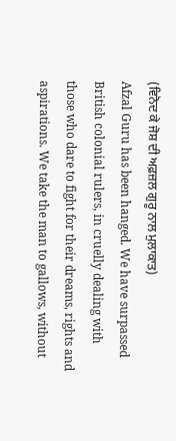(ਵਿਨੋਦ ਕੇ ਜੋਸ਼ ਦੀ ਅਫ਼ਜ਼ਲ ਗੁਰੂ ਨਾਲ ਮੁਲਾਕਾਤ)
Afzal Guru has been hanged. We have surpassed British colonial rulers, in cruelly dealing with those who dare to fight for their dreams, rights and aspirations. We take the man to gallows, without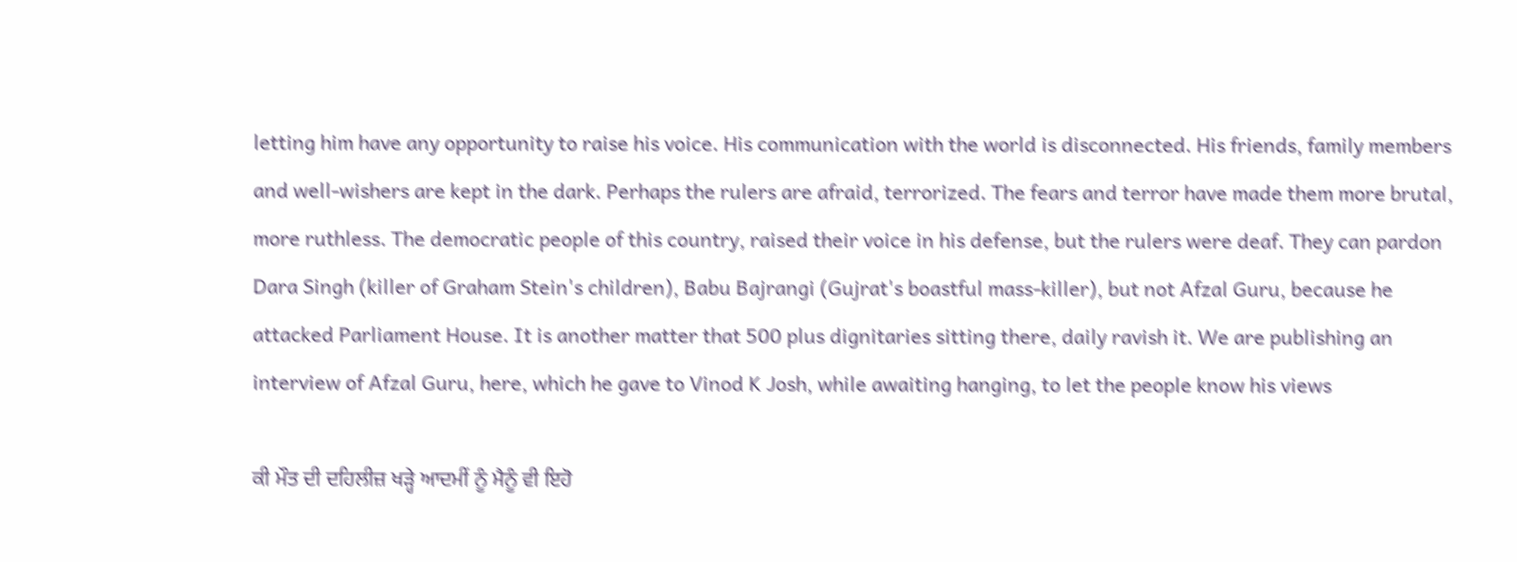letting him have any opportunity to raise his voice. His communication with the world is disconnected. His friends, family members and well-wishers are kept in the dark. Perhaps the rulers are afraid, terrorized. The fears and terror have made them more brutal, more ruthless. The democratic people of this country, raised their voice in his defense, but the rulers were deaf. They can pardon Dara Singh (killer of Graham Stein's children), Babu Bajrangi (Gujrat's boastful mass-killer), but not Afzal Guru, because he attacked Parliament House. It is another matter that 500 plus dignitaries sitting there, daily ravish it. We are publishing an interview of Afzal Guru, here, which he gave to Vinod K Josh, while awaiting hanging, to let the people know his views

ਕੀ ਮੌਤ ਦੀ ਦਹਿਲੀਜ਼ ਖੜ੍ਹੇ ਆਦਮੀਂ ਨੂੰ ਮੈਨੂੰ ਵੀ ਇਹੋ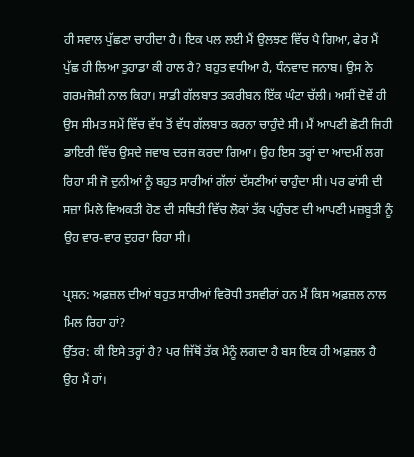ਹੀ ਸਵਾਲ ਪੁੱਛਣਾ ਚਾਹੀਦਾ ਹੈ। ਇਕ ਪਲ ਲਈ ਮੈਂ ਉਲਝਣ ਵਿੱਚ ਪੈ ਗਿਆ, ਫੇਰ ਮੈਂ ਪੁੱਛ ਹੀ ਲਿਆ ਤੁਹਾਡਾ ਕੀ ਹਾਲ ਹੈ? ਬਹੁਤ ਵਧੀਆ ਹੈ, ਧੰਨਵਾਦ ਜਨਾਬ। ਉਸ ਨੇ ਗਰਮਜੋਸ਼ੀ ਨਾਲ ਕਿਹਾ। ਸਾਡੀ ਗੱਲਬਾਤ ਤਕਰੀਬਨ ਇੱਕ ਘੰਟਾ ਚੱਲੀ। ਅਸੀਂ ਦੋਵੇਂ ਹੀ ਉਸ ਸੀਮਤ ਸਮੇਂ ਵਿੱਚ ਵੱਧ ਤੋਂ ਵੱਧ ਗੱਲਬਾਤ ਕਰਨਾ ਚਾਹੁੰਦੇ ਸੀ। ਮੈਂ ਆਪਣੀ ਛੋਟੀ ਜਿਹੀ ਡਾਇਰੀ ਵਿੱਚ ਉਸਦੇ ਜਵਾਬ ਦਰਜ ਕਰਦਾ ਗਿਆ। ਉਹ ਇਸ ਤਰ੍ਹਾਂ ਦਾ ਆਦਮੀਂ ਲਗ ਰਿਹਾ ਸੀ ਜੋ ਦੁਨੀਆਂ ਨੂੰ ਬਹੁਤ ਸਾਰੀਆਂ ਗੱਲਾਂ ਦੱਸਣੀਆਂ ਚਾਹੁੰਦਾ ਸੀ। ਪਰ ਫਾਂਸੀ ਦੀ ਸਜ਼ਾ ਮਿਲੇ ਵਿਅਕਤੀ ਹੋਣ ਦੀ ਸਥਿਤੀ ਵਿੱਚ ਲੋਕਾਂ ਤੱਕ ਪਹੁੰਚਣ ਦੀ ਆਪਣੀ ਮਜ਼ਬੂਤੀ ਨੂੰ ਉਹ ਵਾਰ-ਵਾਰ ਦੁਹਰਾ ਰਿਹਾ ਸੀ।

ਪ੍ਰਸ਼ਨ: ਅਫ਼ਜ਼ਲ ਦੀਆਂ ਬਹੁਤ ਸਾਰੀਆਂ ਵਿਰੋਧੀ ਤਸਵੀਰਾਂ ਹਨ ਮੈਂ ਕਿਸ ਅਫ਼ਜ਼ਲ ਨਾਲ ਮਿਲ ਰਿਹਾ ਹਾਂ?
ਉੱਤਰ: ਕੀ ਇਸੇ ਤਰ੍ਹਾਂ ਹੈ? ਪਰ ਜਿੱਥੋਂ ਤੱਕ ਮੈਨੂੰ ਲਗਦਾ ਹੈ ਬਸ ਇਕ ਹੀ ਅਫ਼ਜ਼ਲ ਹੈ ਉਹ ਮੈਂ ਹਾਂ।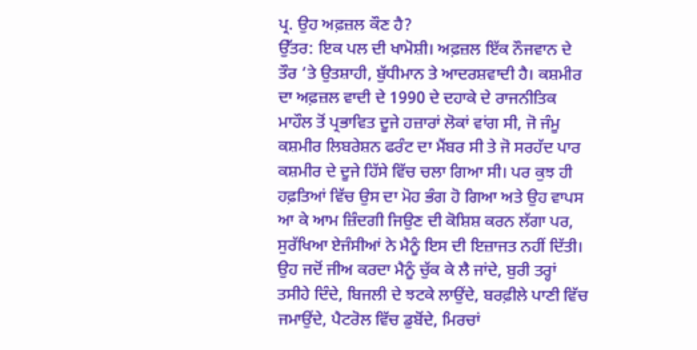ਪ੍ਰ. ਉਹ ਅਫ਼ਜ਼ਲ ਕੌਣ ਹੈ?
ਉੱਤਰ: ਇਕ ਪਲ ਦੀ ਖਾਮੋਸ਼ੀ। ਅਫ਼ਜ਼ਲ ਇੱਕ ਨੌਜਵਾਨ ਦੇ ਤੌਰ ‘ਤੇ ਉਤਸ਼ਾਹੀ, ਬੁੱਧੀਮਾਨ ਤੇ ਆਦਰਸ਼ਵਾਦੀ ਹੈ। ਕਸ਼ਮੀਰ ਦਾ ਅਫ਼ਜ਼ਲ ਵਾਦੀ ਦੇ 1990 ਦੇ ਦਹਾਕੇ ਦੇ ਰਾਜਨੀਤਿਕ ਮਾਹੌਲ ਤੋਂ ਪ੍ਰਭਾਵਿਤ ਦੂਜੇ ਹਜ਼ਾਰਾਂ ਲੋਕਾਂ ਵਾਂਗ ਸੀ, ਜੋ ਜੰਮੂ ਕਸ਼ਮੀਰ ਲਿਬਰੇਸ਼ਨ ਫਰੰਟ ਦਾ ਮੈਂਬਰ ਸੀ ਤੇ ਜੋ ਸਰਹੱਦ ਪਾਰ ਕਸ਼ਮੀਰ ਦੇ ਦੂਜੇ ਹਿੱਸੇ ਵਿੱਚ ਚਲਾ ਗਿਆ ਸੀ। ਪਰ ਕੁਝ ਹੀ ਹਫ਼ਤਿਆਂ ਵਿੱਚ ਉਸ ਦਾ ਮੋਹ ਭੰਗ ਹੋ ਗਿਆ ਅਤੇ ਉਹ ਵਾਪਸ ਆ ਕੇ ਆਮ ਜ਼ਿੰਦਗੀ ਜਿਉਣ ਦੀ ਕੋਸ਼ਿਸ਼ ਕਰਨ ਲੱਗਾ ਪਰ, ਸੁਰੱਖਿਆ ਏਜੰਸੀਆਂ ਨੇ ਮੈਨੂੰ ਇਸ ਦੀ ਇਜ਼ਾਜਤ ਨਹੀਂ ਦਿੱਤੀ। ਉਹ ਜਦੋਂ ਜੀਅ ਕਰਦਾ ਮੈਨੂੰ ਚੁੱਕ ਕੇ ਲੈ ਜਾਂਦੇ, ਬੁਰੀ ਤਰ੍ਹਾਂ ਤਸੀਹੇ ਦਿੰਦੇ, ਬਿਜਲੀ ਦੇ ਝਟਕੇ ਲਾਉਂਦੇ, ਬਰਫ਼ੀਲੇ ਪਾਣੀ ਵਿੱਚ ਜਮਾਉਂਦੇ, ਪੈਟਰੋਲ ਵਿੱਚ ਡੁਬੋਂਦੇ, ਮਿਰਚਾਂ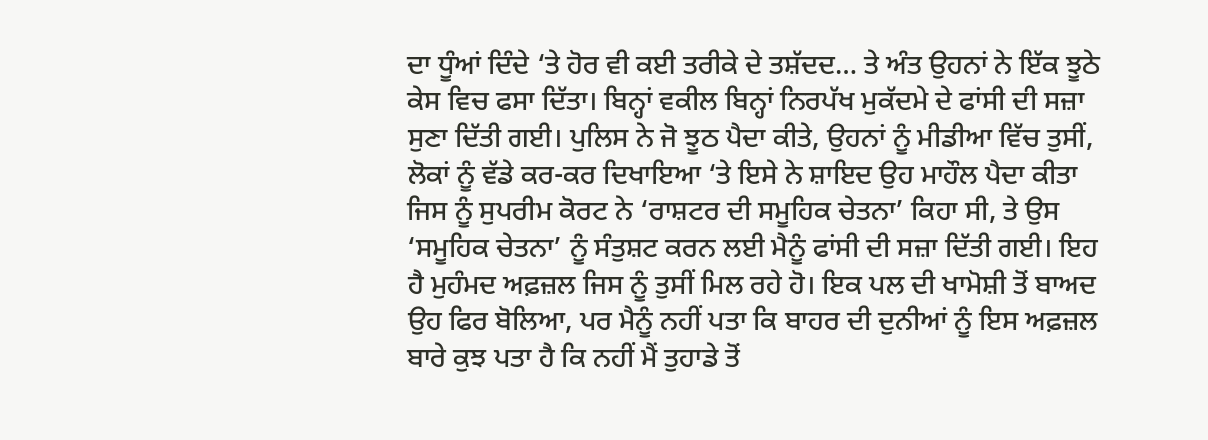ਦਾ ਧੂੰਆਂ ਦਿੰਦੇ ‘ਤੇ ਹੋਰ ਵੀ ਕਈ ਤਰੀਕੇ ਦੇ ਤਸ਼ੱਦਦ… ਤੇ ਅੰਤ ਉਹਨਾਂ ਨੇ ਇੱਕ ਝੂਠੇ ਕੇਸ ਵਿਚ ਫਸਾ ਦਿੱਤਾ। ਬਿਨ੍ਹਾਂ ਵਕੀਲ ਬਿਨ੍ਹਾਂ ਨਿਰਪੱਖ ਮੁਕੱਦਮੇ ਦੇ ਫਾਂਸੀ ਦੀ ਸਜ਼ਾ ਸੁਣਾ ਦਿੱਤੀ ਗਈ। ਪੁਲਿਸ ਨੇ ਜੋ ਝੂਠ ਪੈਦਾ ਕੀਤੇ, ਉਹਨਾਂ ਨੂੰ ਮੀਡੀਆ ਵਿੱਚ ਤੁਸੀਂ, ਲੋਕਾਂ ਨੂੰ ਵੱਡੇ ਕਰ-ਕਰ ਦਿਖਾਇਆ ‘ਤੇ ਇਸੇ ਨੇ ਸ਼ਾਇਦ ਉਹ ਮਾਹੌਲ ਪੈਦਾ ਕੀਤਾ ਜਿਸ ਨੂੰ ਸੁਪਰੀਮ ਕੋਰਟ ਨੇ ‘ਰਾਸ਼ਟਰ ਦੀ ਸਮੂਹਿਕ ਚੇਤਨਾ’ ਕਿਹਾ ਸੀ, ਤੇ ਉਸ ‘ਸਮੂਹਿਕ ਚੇਤਨਾ’ ਨੂੰ ਸੰਤੁਸ਼ਟ ਕਰਨ ਲਈ ਮੈਨੂੰ ਫਾਂਸੀ ਦੀ ਸਜ਼ਾ ਦਿੱਤੀ ਗਈ। ਇਹ ਹੈ ਮੁਹੰਮਦ ਅਫ਼ਜ਼ਲ ਜਿਸ ਨੂੰ ਤੁਸੀਂ ਮਿਲ ਰਹੇ ਹੋ। ਇਕ ਪਲ ਦੀ ਖਾਮੋਸ਼ੀ ਤੋਂ ਬਾਅਦ ਉਹ ਫਿਰ ਬੋਲਿਆ, ਪਰ ਮੈਨੂੰ ਨਹੀਂ ਪਤਾ ਕਿ ਬਾਹਰ ਦੀ ਦੁਨੀਆਂ ਨੂੰ ਇਸ ਅਫ਼ਜ਼ਲ ਬਾਰੇ ਕੁਝ ਪਤਾ ਹੈ ਕਿ ਨਹੀਂ ਮੈਂ ਤੁਹਾਡੇ ਤੋਂ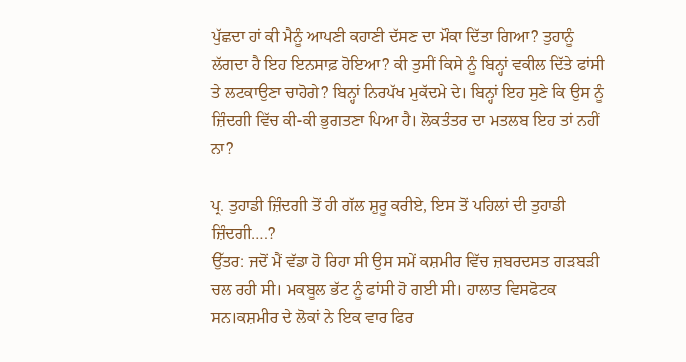ਪੁੱਛਦਾ ਹਾਂ ਕੀ ਮੈਨੂੰ ਆਪਣੀ ਕਹਾਣੀ ਦੱਸਣ ਦਾ ਮੌਕਾ ਦਿੱਤਾ ਗਿਆ? ਤੁਹਾਨੂੰ ਲੱਗਦਾ ਹੈ ਇਹ ਇਨਸਾਫ਼ ਹੋਇਆ? ਕੀ ਤੁਸੀਂ ਕਿਸੇ ਨੂੰ ਬਿਨ੍ਹਾਂ ਵਕੀਲ ਦਿੱਤੇ ਫਾਂਸੀ ਤੇ ਲਟਕਾਉਣਾ ਚਾਹੋਗੇ? ਬਿਨ੍ਹਾਂ ਨਿਰਪੱਖ ਮੁਕੱਦਮੇ ਦੇ। ਬਿਨ੍ਹਾਂ ਇਹ ਸੁਣੇ ਕਿ ਉਸ ਨੂੰ ਜ਼ਿੰਦਗੀ ਵਿੱਚ ਕੀ-ਕੀ ਭੁਗਤਣਾ ਪਿਆ ਹੈ। ਲੋਕਤੰਤਰ ਦਾ ਮਤਲਬ ਇਹ ਤਾਂ ਨਹੀਂ ਨਾ?

ਪ੍ਰ. ਤੁਹਾਡੀ ਜ਼ਿੰਦਗੀ ਤੋਂ ਹੀ ਗੱਲ ਸ਼ੁਰੂ ਕਰੀਏ, ਇਸ ਤੋਂ ਪਹਿਲਾਂ ਦੀ ਤੁਹਾਡੀ ਜ਼ਿੰਦਗੀ….?
ਉੱਤਰ: ਜਦੋਂ ਮੈਂ ਵੱਡਾ ਹੋ ਰਿਹਾ ਸੀ ਉਸ ਸਮੇਂ ਕਸ਼ਮੀਰ ਵਿੱਚ ਜ਼ਬਰਦਸਤ ਗੜਬੜੀ ਚਲ ਰਹੀ ਸੀ। ਮਕਬੂਲ ਭੱਟ ਨੂੰ ਫਾਂਸੀ ਹੋ ਗਈ ਸੀ। ਹਾਲਾਤ ਵਿਸਫੋਟਕ ਸਨ।ਕਸ਼ਮੀਰ ਦੇ ਲੋਕਾਂ ਨੇ ਇਕ ਵਾਰ ਫਿਰ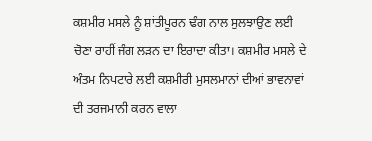ਕਸ਼ਮੀਰ ਮਸਲੇ ਨੂੰ ਸ਼ਾਂਤੀਪੂਰਨ ਢੰਗ ਨਾਲ ਸੁਲਝਾਉਣ ਲਈ ਚੋਣਾ ਰਾਹੀਂ ਜੰਗ ਲੜਨ ਦਾ ਇਰਾਦਾ ਕੀਤਾ। ਕਸ਼ਮੀਰ ਮਸਲੇ ਦੇ ਅੰਤਮ ਨਿਪਟਾਰੇ ਲਈ ਕਸ਼ਮੀਰੀ ਮੁਸਲਮਾਨਾਂ ਦੀਆਂ ਭਾਵਨਾਵਾਂ ਦੀ ਤਰਜਮਾਨੀ ਕਰਨ ਵਾਲਾ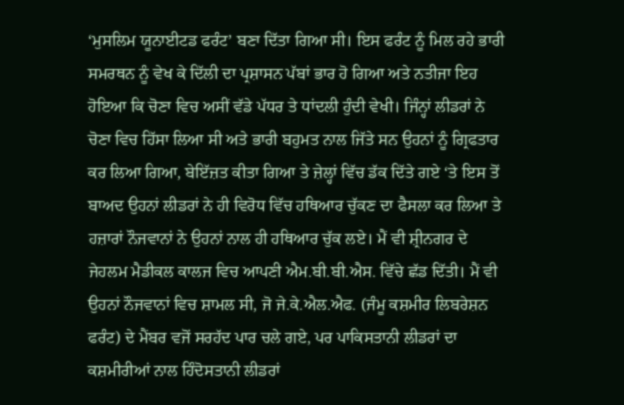‘ਮੁਸਲਿਮ ਯੂਨਾਈਟਡ ਫਰੰਟ’ ਬਣਾ ਦਿੱਤਾ ਗਿਆ ਸੀ। ਇਸ ਫਰੰਟ ਨੂੰ ਮਿਲ ਰਹੇ ਭਾਰੀ ਸਮਰਥਨ ਨੂੰ ਵੇਖ ਕੇ ਦਿੱਲੀ ਦਾ ਪ੍ਰਸ਼ਾਸਨ ਪੱਬਾਂ ਭਾਰ ਹੋ ਗਿਆ ਅਤੇ ਨਤੀਜਾ ਇਹ ਹੋਇਆ ਕਿ ਚੋਣਾ ਵਿਚ ਅਸੀਂ ਵੱਡੇ ਪੱਧਰ ਤੇ ਧਾਂਦਲੀ ਹੁੰਦੀ ਵੇਖੀ। ਜਿੰਨ੍ਹਾਂ ਲੀਡਰਾਂ ਨੇ ਚੋਣਾ ਵਿਚ ਹਿੱਸਾ ਲਿਆ ਸੀ ਅਤੇ ਭਾਰੀ ਬਹੁਮਤ ਨਾਲ ਜਿੱਤੇ ਸਨ ਉਹਨਾਂ ਨੂੰ ਗ੍ਰਿਫਤਾਰ ਕਰ ਲਿਆ ਗਿਆ, ਬੇਇੱਜ਼ਤ ਕੀਤਾ ਗਿਆ ਤੇ ਜ਼ੇਲ੍ਹਾਂ ਵਿੱਚ ਡੱਕ ਦਿੱਤੇ ਗਏ ‘ਤੇ ਇਸ ਤੋਂ ਬਾਅਦ ਉਹਨਾਂ ਲੀਡਰਾਂ ਨੇ ਹੀ ਵਿਰੋਧ ਵਿੱਚ ਹਥਿਆਰ ਚੁੱਕਣ ਦਾ ਫੈਸਲਾ ਕਰ ਲਿਆ ਤੇ ਹਜ਼ਾਰਾਂ ਨੌਜਵਾਨਾਂ ਨੇ ਉਹਨਾਂ ਨਾਲ ਹੀ ਹਥਿਆਰ ਚੁੱਕ ਲਏ। ਮੈਂ ਵੀ ਸ਼੍ਰੀਨਗਰ ਦੇ ਜੇਹਲਮ ਮੈਡੀਕਲ ਕਾਲਜ ਵਿਚ ਆਪਣੀ ਐਮ.ਬੀ.ਬੀ.ਐਸ. ਵਿੱਚੇ ਛੱਡ ਦਿੱਤੀ। ਮੈਂ ਵੀ ਉਹਨਾਂ ਨੌਜਵਾਨਾਂ ਵਿਚ ਸ਼ਾਮਲ ਸੀ, ਜੋ ਜੇ.ਕੇ.ਐਲ.ਐਫ. (ਜੰਮੂ ਕਸ਼ਮੀਰ ਲਿਬਰੇਸ਼ਨ ਫਰੰਟ) ਦੇ ਮੈਂਬਰ ਵਜੋਂ ਸਰਹੱਦ ਪਾਰ ਚਲੇ ਗਏ, ਪਰ ਪਾਕਿਸਤਾਨੀ ਲੀਡਰਾਂ ਦਾ ਕਸ਼ਮੀਰੀਆਂ ਨਾਲ ਹਿੰਦੋਸਤਾਨੀ ਲੀਡਰਾਂ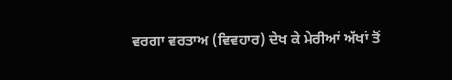ਵਰਗਾ ਵਰਤਾਅ (ਵਿਵਹਾਰ) ਦੇਖ ਕੇ ਮੇਰੀਆਂ ਅੱਖਾਂ ਤੋਂ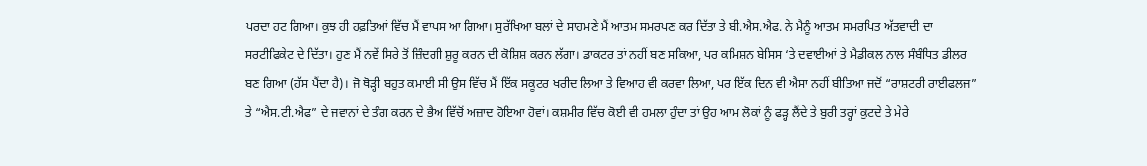ਪਰਦਾ ਹਟ ਗਿਆ। ਕੁਝ ਹੀ ਹਫ਼ਤਿਆਂ ਵਿੱਚ ਮੈਂ ਵਾਪਸ ਆ ਗਿਆ। ਸੁਰੱਖਿਆ ਬਲਾਂ ਦੇ ਸਾਹਮਣੇ ਮੈਂ ਆਤਮ ਸਮਰਪਣ ਕਰ ਦਿੱਤਾ ਤੇ ਬੀ.ਐਸ.ਐਫ. ਨੇ ਮੈਨੂੰ ਆਤਮ ਸਮਰਪਿਤ ਅੱਤਵਾਦੀ ਦਾ ਸਰਟੀਫਿਕੇਟ ਦੇ ਦਿੱਤਾ। ਹੁਣ ਮੈਂ ਨਵੇਂ ਸਿਰੇ ਤੋਂ ਜ਼ਿੰਦਗੀ ਸ਼ੁਰੂ ਕਰਨ ਦੀ ਕੋਸ਼ਿਸ਼ ਕਰਨ ਲੱਗਾ। ਡਾਕਟਰ ਤਾਂ ਨਹੀਂ ਬਣ ਸਕਿਆ, ਪਰ ਕਮਿਸ਼ਨ ਬੇਸਿਸ ‘ਤੇ ਦਵਾਈਆਂ ਤੇ ਮੈਡੀਕਲ ਨਾਲ ਸੰਬੰਧਿਤ ਡੀਲਰ ਬਣ ਗਿਆ (ਹੱਸ ਪੈਂਦਾ ਹੈ)। ਜੋ ਥੋੜ੍ਹੀ ਬਹੁਤ ਕਮਾਈ ਸੀ ਉਸ ਵਿੱਚ ਮੈਂ ਇੱਕ ਸਕੂਟਰ ਖਰੀਦ ਲਿਆ ਤੇ ਵਿਆਹ ਵੀ ਕਰਵਾ ਲਿਆ, ਪਰ ਇੱਕ ਦਿਨ ਵੀ ਐਸਾ ਨਹੀਂ ਬੀਤਿਆ ਜਦੋਂ “ਰਾਸ਼ਟਰੀ ਰਾਈਫਲਜ” ਤੇ “ਐਸ.ਟੀ.ਐਫ” ਦੇ ਜਵਾਨਾਂ ਦੇ ਤੰਗ ਕਰਨ ਦੇ ਭੈਅ ਵਿੱਚੋਂ ਅਜ਼ਾਦ ਹੋਇਆ ਹੋਵਾਂ। ਕਸ਼ਮੀਰ ਵਿੱਚ ਕੋਈ ਵੀ ਹਮਲਾ ਹੁੰਦਾ ਤਾਂ ਉਹ ਆਮ ਲੋਕਾਂ ਨੂੰ ਫੜ੍ਹ ਲੈਂਦੇ ਤੇ ਬੁਰੀ ਤਰ੍ਹਾਂ ਕੁਟਦੇ ਤੇ ਮੇਰੇ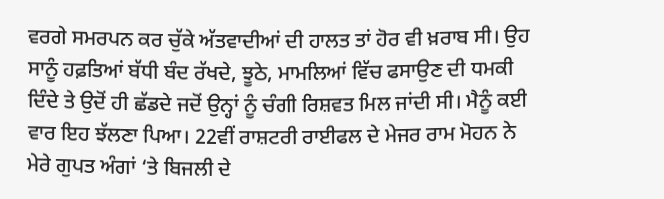ਵਰਗੇ ਸਮਰਪਨ ਕਰ ਚੁੱਕੇ ਅੱਤਵਾਦੀਆਂ ਦੀ ਹਾਲਤ ਤਾਂ ਹੋਰ ਵੀ ਖ਼ਰਾਬ ਸੀ। ਉਹ ਸਾਨੂੰ ਹਫ਼ਤਿਆਂ ਬੱਧੀ ਬੰਦ ਰੱਖਦੇ, ਝੂਠੇ, ਮਾਮਲਿਆਂ ਵਿੱਚ ਫਸਾਉਣ ਦੀ ਧਮਕੀ ਦਿੰਦੇ ਤੇ ਉਦੋਂ ਹੀ ਛੱਡਦੇ ਜਦੋਂ ਉਨ੍ਹਾਂ ਨੂੰ ਚੰਗੀ ਰਿਸ਼ਵਤ ਮਿਲ ਜਾਂਦੀ ਸੀ। ਮੈਨੂੰ ਕਈ ਵਾਰ ਇਹ ਝੱਲਣਾ ਪਿਆ। 22ਵੀਂ ਰਾਸ਼ਟਰੀ ਰਾਈਫਲ ਦੇ ਮੇਜਰ ਰਾਮ ਮੋਹਨ ਨੇ ਮੇਰੇ ਗੁਪਤ ਅੰਗਾਂ ‘ਤੇ ਬਿਜਲੀ ਦੇ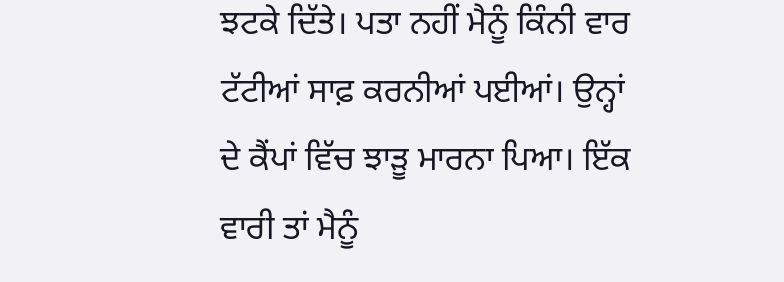ਝਟਕੇ ਦਿੱਤੇ। ਪਤਾ ਨਹੀਂ ਮੈਨੂੰ ਕਿੰਨੀ ਵਾਰ ਟੱਟੀਆਂ ਸਾਫ਼ ਕਰਨੀਆਂ ਪਈਆਂ। ਉਨ੍ਹਾਂ ਦੇ ਕੈਂਪਾਂ ਵਿੱਚ ਝਾੜੂ ਮਾਰਨਾ ਪਿਆ। ਇੱਕ ਵਾਰੀ ਤਾਂ ਮੈਨੂੰ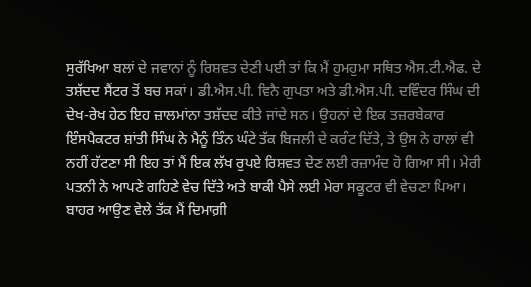ਸੁਰੱਖਿਆ ਬਲਾਂ ਦੇ ਜਵਾਨਾਂ ਨੂੰ ਰਿਸ਼ਵਤ ਦੇਣੀ ਪਈ ਤਾਂ ਕਿ ਮੈਂ ਹੁਮਹੁਮਾ ਸਥਿਤ ਐਸ.ਟੀ.ਐਫ. ਦੇ ਤਸ਼ੱਦਦ ਸੈਂਟਰ ਤੋਂ ਬਚ ਸਕਾਂ। ਡੀ.ਐਸ.ਪੀ. ਵਿਨੈ ਗੁਪਤਾ ਅਤੇ ਡੀ.ਐਸ.ਪੀ. ਦਵਿੰਦਰ ਸਿੰਘ ਦੀ ਦੇਖ-ਰੇਖ ਹੇਠ ਇਹ ਜ਼ਾਲਮਾਂਨਾ ਤਸ਼ੱਦਦ ਕੀਤੇ ਜਾਂਦੇ ਸਨ। ਉਹਨਾਂ ਦੇ ਇਕ ਤਜ਼ਰਬੇਕਾਰ ਇੰਸਪੈਕਟਰ ਸ਼ਾਂਤੀ ਸਿੰਘ ਨੇ ਮੈਨੂੰ ਤਿੰਨ ਘੰਟੇ ਤੱਕ ਬਿਜਲੀ ਦੇ ਕਰੰਟ ਦਿੱਤੇ, ਤੇ ਉਸ ਨੇ ਹਾਲਾਂ ਵੀ ਨਹੀਂ ਹੱਟਣਾ ਸੀ ਇਹ ਤਾਂ ਮੈਂ ਇਕ ਲੱਖ ਰੁਪਏ ਰਿਸ਼ਵਤ ਦੇਣ ਲਈ ਰਜ਼ਾਮੰਦ ਹੋ ਗਿਆ ਸੀ। ਮੇਰੀ ਪਤਨੀ ਨੇ ਆਪਣੇ ਗਹਿਣੇ ਵੇਚ ਦਿੱਤੇ ਅਤੇ ਬਾਕੀ ਪੈਸੇ ਲਈ ਮੇਰਾ ਸਕੂਟਰ ਵੀ ਵੇਚਣਾ ਪਿਆ। ਬਾਹਰ ਆਉਣ ਵੇਲੇ ਤੱਕ ਮੈਂ ਦਿਮਾਗ਼ੀ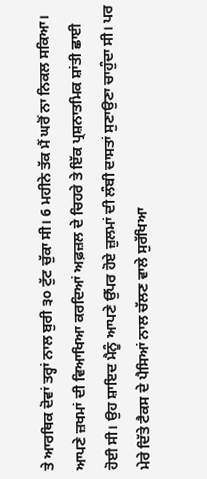ਤੇ ਆਰਥਿਕ ਦੋਵਾਂ ਤਰ੍ਹਾਂ ਨਾਲ ਬੁਰੀ ੩੦ ਟੁੱਟ ਚੁੱਕਾ ਸੀ। 6 ਮਹੀਨੇ ਤੱਕ ਮੈਂ ਘਰੋਂ ਨਾ ਨਿਕਲ ਸਕਿਆ। ਆਪਣੇ ਜ਼ਖਮਾਂ ਦੀ ਵਿਆਖਿਆ ਕਰਦਿਆਂ ਅਫ਼ਜ਼ਲ ਦੇ ਚਿਹਰੇ ਤੇ ਇੱਕ ਪ੍ਰਸ਼ਨਾਤਮਿਕ ਸ਼ਾਂਤੀ ਛਾਈ ਹੋਈ ਸੀ। ਉਹ ਸ਼ਾਇਦ ਮੈਨੂੰ ਆਪਣੇ ਉੱਪਰ ਹੋਏ ਜ਼ੁਲਮਾਂ ਦੀ ਲੰਬੀ ਦਾਸਤਾਂ ਸੁਣਾਉਣਾ ਚਾਹੁੰਦਾ ਸੀ। ਪਰ ਮੇਰੇ ਦਿੱਤੇ ਟੈਕਸ ਦੇ ਪੈਸਿਆਂ ਨਾਲ ਚੱਲਣ ਵਾਲੇ ਸੁਰੱਖਿਆ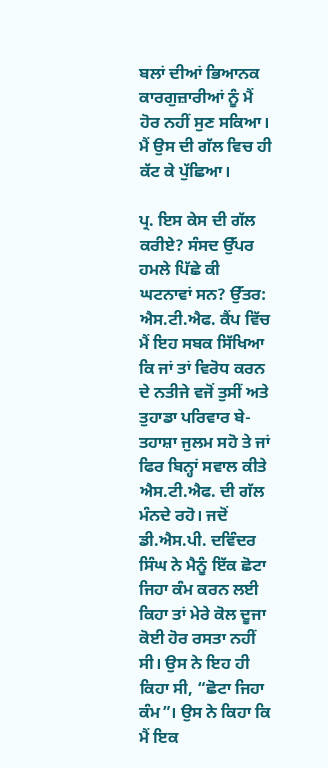ਬਲਾਂ ਦੀਆਂ ਭਿਆਨਕ ਕਾਰਗੁਜ਼ਾਰੀਆਂ ਨੂੰ ਮੈਂ ਹੋਰ ਨਹੀਂ ਸੁਣ ਸਕਿਆ। ਮੈਂ ਉਸ ਦੀ ਗੱਲ ਵਿਚ ਹੀ ਕੱਟ ਕੇ ਪੁੱਛਿਆ।

ਪ੍ਰ. ਇਸ ਕੇਸ ਦੀ ਗੱਲ ਕਰੀਏ? ਸੰਸਦ ਉੱਪਰ ਹਮਲੇ ਪਿੱਛੇ ਕੀ ਘਟਨਾਵਾਂ ਸਨ? ਉੱਤਰ: ਐਸ.ਟੀ.ਐਫ. ਕੈਂਪ ਵਿੱਚ ਮੈਂ ਇਹ ਸਬਕ ਸਿੱਖਿਆ ਕਿ ਜਾਂ ਤਾਂ ਵਿਰੋਧ ਕਰਨ ਦੇ ਨਤੀਜੇ ਵਜੋਂ ਤੁਸੀਂ ਅਤੇ ਤੁਹਾਡਾ ਪਰਿਵਾਰ ਬੇ-ਤਹਾਸ਼ਾ ਜੁਲਮ ਸਹੋ ਤੇ ਜਾਂ ਫਿਰ ਬਿਨ੍ਹਾਂ ਸਵਾਲ ਕੀਤੇ ਐਸ.ਟੀ.ਐਫ. ਦੀ ਗੱਲ ਮੰਨਦੇ ਰਹੋ। ਜਦੋਂ ਡੀ.ਐਸ.ਪੀ. ਦਵਿੰਦਰ ਸਿੰਘ ਨੇ ਮੈਨੂੰ ਇੱਕ ਛੋਟਾ ਜਿਹਾ ਕੰਮ ਕਰਨ ਲਈ ਕਿਹਾ ਤਾਂ ਮੇਰੇ ਕੋਲ ਦੂਜਾ ਕੋਈ ਹੋਰ ਰਸਤਾ ਨਹੀਂ ਸੀ। ਉਸ ਨੇ ਇਹ ਹੀ ਕਿਹਾ ਸੀ, “ਛੋਟਾ ਜਿਹਾ ਕੰਮ”। ਉਸ ਨੇ ਕਿਹਾ ਕਿ ਮੈਂ ਇਕ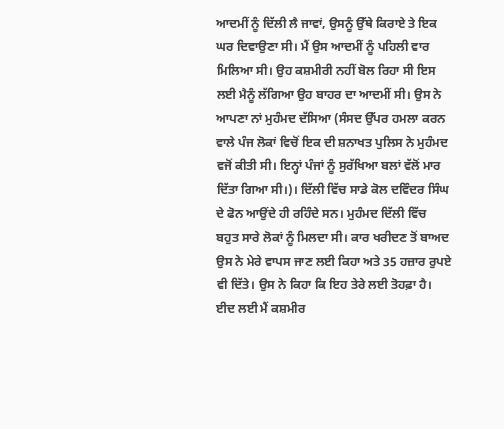ਆਦਮੀਂ ਨੂੰ ਦਿੱਲੀ ਲੈ ਜਾਵਾਂ, ਉਸਨੂੰ ਉੱਥੇ ਕਿਰਾਏ ਤੇ ਇਕ ਘਰ ਦਿਵਾਉਣਾ ਸੀ। ਮੈਂ ਉਸ ਆਦਮੀਂ ਨੂੰ ਪਹਿਲੀ ਵਾਰ ਮਿਲਿਆ ਸੀ। ਉਹ ਕਸ਼ਮੀਰੀ ਨਹੀਂ ਬੋਲ ਰਿਹਾ ਸੀ ਇਸ ਲਈ ਮੈਨੂੰ ਲੱਗਿਆ ਉਹ ਬਾਹਰ ਦਾ ਆਦਮੀਂ ਸੀ। ਉਸ ਨੇ ਆਪਣਾ ਨਾਂ ਮੁਹੰਮਦ ਦੱਸਿਆ (ਸੰਸਦ ਉੱਪਰ ਹਮਲਾ ਕਰਨ ਵਾਲੇ ਪੰਜ ਲੋਕਾਂ ਵਿਚੋਂ ਇਕ ਦੀ ਸ਼ਨਾਖਤ ਪੁਲਿਸ ਨੇ ਮੁਹੰਮਦ ਵਜੋਂ ਕੀਤੀ ਸੀ। ਇਨ੍ਹਾਂ ਪੰਜਾਂ ਨੂੰ ਸੁਰੱਖਿਆ ਬਲਾਂ ਵੱਲੋਂ ਮਾਰ ਦਿੱਤਾ ਗਿਆ ਸੀ।)। ਦਿੱਲੀ ਵਿੱਚ ਸਾਡੇ ਕੋਲ ਦਵਿੰਦਰ ਸਿੰਘ ਦੇ ਫੋਨ ਆਉਂਦੇ ਹੀ ਰਹਿੰਦੇ ਸਨ। ਮੁਹੰਮਦ ਦਿੱਲੀ ਵਿੱਚ ਬਹੁਤ ਸਾਰੇ ਲੋਕਾਂ ਨੂੰ ਮਿਲਦਾ ਸੀ। ਕਾਰ ਖਰੀਦਣ ਤੋਂ ਬਾਅਦ ਉਸ ਨੇ ਮੇਰੇ ਵਾਪਸ ਜਾਣ ਲਈ ਕਿਹਾ ਅਤੇ 35 ਹਜ਼ਾਰ ਰੁਪਏ ਵੀ ਦਿੱਤੇ। ਉਸ ਨੇ ਕਿਹਾ ਕਿ ਇਹ ਤੇਰੇ ਲਈ ਤੋਹਫ਼ਾ ਹੈ। ਈਦ ਲਈ ਮੈਂ ਕਸ਼ਮੀਰ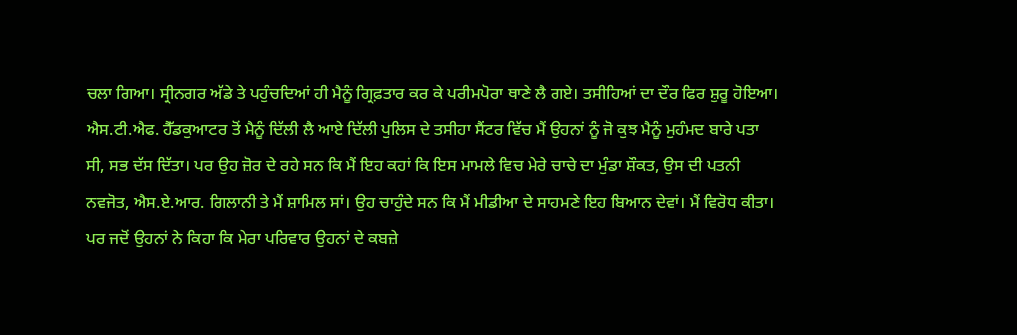ਚਲਾ ਗਿਆ। ਸ੍ਰੀਨਗਰ ਅੱਡੇ ਤੇ ਪਹੁੰਚਦਿਆਂ ਹੀ ਮੈਨੂੰ ਗ੍ਰਿਫ਼ਤਾਰ ਕਰ ਕੇ ਪਰੀਮਪੋਰਾ ਥਾਣੇ ਲੈ ਗਏ। ਤਸੀਹਿਆਂ ਦਾ ਦੌਰ ਫਿਰ ਸ਼ੁਰੂ ਹੋਇਆ। ਐਸ.ਟੀ.ਐਫ. ਹੈੱਡਕੁਆਟਰ ਤੋਂ ਮੈਨੂੰ ਦਿੱਲੀ ਲੈ ਆਏ ਦਿੱਲੀ ਪੁਲਿਸ ਦੇ ਤਸੀਹਾ ਸੈਂਟਰ ਵਿੱਚ ਮੈਂ ਉਹਨਾਂ ਨੂੰ ਜੋ ਕੁਝ ਮੈਨੂੰ ਮੁਹੰਮਦ ਬਾਰੇ ਪਤਾ ਸੀ, ਸਭ ਦੱਸ ਦਿੱਤਾ। ਪਰ ਉਹ ਜ਼ੋਰ ਦੇ ਰਹੇ ਸਨ ਕਿ ਮੈਂ ਇਹ ਕਹਾਂ ਕਿ ਇਸ ਮਾਮਲੇ ਵਿਚ ਮੇਰੇ ਚਾਚੇ ਦਾ ਮੁੰਡਾ ਸ਼ੌਕਤ, ਉਸ ਦੀ ਪਤਨੀ ਨਵਜੋਤ, ਐਸ.ਏ.ਆਰ. ਗਿਲਾਨੀ ਤੇ ਮੈਂ ਸ਼ਾਮਿਲ ਸਾਂ। ਉਹ ਚਾਹੁੰਦੇ ਸਨ ਕਿ ਮੈਂ ਮੀਡੀਆ ਦੇ ਸਾਹਮਣੇ ਇਹ ਬਿਆਨ ਦੇਵਾਂ। ਮੈਂ ਵਿਰੋਧ ਕੀਤਾ। ਪਰ ਜਦੋਂ ਉਹਨਾਂ ਨੇ ਕਿਹਾ ਕਿ ਮੇਰਾ ਪਰਿਵਾਰ ਉਹਨਾਂ ਦੇ ਕਬਜ਼ੇ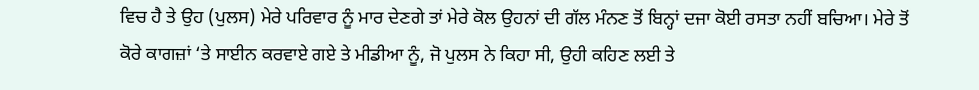ਵਿਚ ਹੈ ਤੇ ਉਹ (ਪੁਲਸ) ਮੇਰੇ ਪਰਿਵਾਰ ਨੂੰ ਮਾਰ ਦੇਣਗੇ ਤਾਂ ਮੇਰੇ ਕੋਲ ਉਹਨਾਂ ਦੀ ਗੱਲ ਮੰਨਣ ਤੋਂ ਬਿਨ੍ਹਾਂ ਦਜਾ ਕੋਈ ਰਸਤਾ ਨਹੀਂ ਬਚਿਆ। ਮੇਰੇ ਤੋਂ ਕੋਰੇ ਕਾਗਜ਼ਾਂ ‘ਤੇ ਸਾਈਨ ਕਰਵਾਏ ਗਏ ਤੇ ਮੀਡੀਆ ਨੂੰ, ਜੋ ਪੁਲਸ ਨੇ ਕਿਹਾ ਸੀ, ਉਹੀ ਕਹਿਣ ਲਈ ਤੇ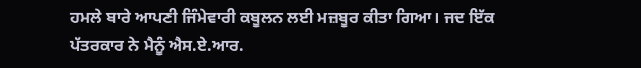ਹਮਲੇ ਬਾਰੇ ਆਪਣੀ ਜਿੰਮੇਵਾਰੀ ਕਬੂਲਨ ਲਈ ਮਜ਼ਬੂਰ ਕੀਤਾ ਗਿਆ। ਜਦ ਇੱਕ ਪੱਤਰਕਾਰ ਨੇ ਮੈਨੂੰ ਐਸ.ਏ.ਆਰ.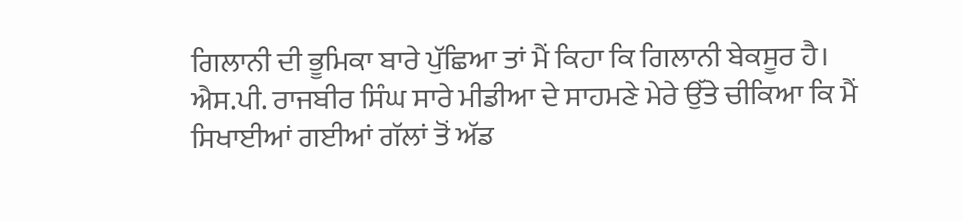ਗਿਲਾਨੀ ਦੀ ਭੂਮਿਕਾ ਬਾਰੇ ਪੁੱਛਿਆ ਤਾਂ ਮੈਂ ਕਿਹਾ ਕਿ ਗਿਲਾਨੀ ਬੇਕਸੂਰ ਹੈ। ਐਸ.ਪੀ. ਰਾਜਬੀਰ ਸਿੰਘ ਸਾਰੇ ਮੀਡੀਆ ਦੇ ਸਾਹਮਣੇ ਮੇਰੇ ਉੱਤੇ ਚੀਕਿਆ ਕਿ ਮੈਂ ਸਿਖਾਈਆਂ ਗਈਆਂ ਗੱਲਾਂ ਤੋਂ ਅੱਡ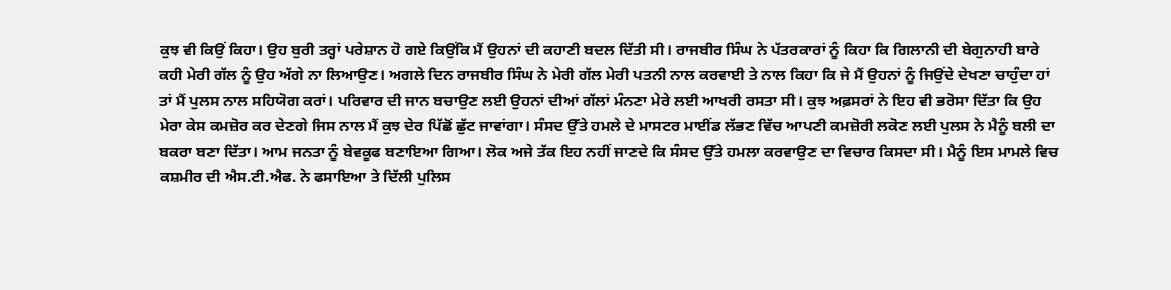ਕੁਝ ਵੀ ਕਿਉਂ ਕਿਹਾ। ਉਹ ਬੁਰੀ ਤਰ੍ਹਾਂ ਪਰੇਸ਼ਾਨ ਹੋ ਗਏ ਕਿਉਂਕਿ ਮੈਂ ਉਹਨਾਂ ਦੀ ਕਹਾਣੀ ਬਦਲ ਦਿੱਤੀ ਸੀ। ਰਾਜਬੀਰ ਸਿੰਘ ਨੇ ਪੱਤਰਕਾਰਾਂ ਨੂੰ ਕਿਹਾ ਕਿ ਗਿਲਾਨੀ ਦੀ ਬੇਗੁਨਾਹੀ ਬਾਰੇ ਕਹੀ ਮੇਰੀ ਗੱਲ ਨੂੰ ਉਹ ਅੱਗੇ ਨਾ ਲਿਆਉਣ। ਅਗਲੇ ਦਿਨ ਰਾਜਬੀਰ ਸਿੰਘ ਨੇ ਮੇਰੀ ਗੱਲ ਮੇਰੀ ਪਤਨੀ ਨਾਲ ਕਰਵਾਈ ਤੇ ਨਾਲ ਕਿਹਾ ਕਿ ਜੇ ਮੈਂ ਉਹਨਾਂ ਨੂੰ ਜਿਉਂਦੇ ਦੇਖਣਾ ਚਾਹੁੰਦਾ ਹਾਂ ਤਾਂ ਮੈਂ ਪੁਲਸ ਨਾਲ ਸਹਿਯੋਗ ਕਰਾਂ। ਪਰਿਵਾਰ ਦੀ ਜਾਨ ਬਚਾਉਣ ਲਈ ਉਹਨਾਂ ਦੀਆਂ ਗੱਲਾਂ ਮੰਨਣਾ ਮੇਰੇ ਲਈ ਆਖਰੀ ਰਸਤਾ ਸੀ। ਕੁਝ ਅਫ਼ਸਰਾਂ ਨੇ ਇਹ ਵੀ ਭਰੋਸਾ ਦਿੱਤਾ ਕਿ ਉਹ ਮੇਰਾ ਕੇਸ ਕਮਜ਼ੋਰ ਕਰ ਦੇਣਗੇ ਜਿਸ ਨਾਲ ਮੈਂ ਕੁਝ ਦੇਰ ਪਿੱਛੋਂ ਛੁੱਟ ਜਾਵਾਂਗਾ। ਸੰਸਦ ਉੱਤੇ ਹਮਲੇ ਦੇ ਮਾਸਟਰ ਮਾਈਂਡ ਲੱਭਣ ਵਿੱਚ ਆਪਣੀ ਕਮਜ਼ੋਰੀ ਲਕੋਣ ਲਈ ਪੁਲਸ ਨੇ ਮੈਨੂੰ ਬਲੀ ਦਾ ਬਕਰਾ ਬਣਾ ਦਿੱਤਾ। ਆਮ ਜਨਤਾ ਨੂੰ ਬੇਵਕੂਫ ਬਣਾਇਆ ਗਿਆ। ਲੋਕ ਅਜੇ ਤੱਕ ਇਹ ਨਹੀਂ ਜਾਣਦੇ ਕਿ ਸੰਸਦ ਉੱਤੇ ਹਮਲਾ ਕਰਵਾਉਣ ਦਾ ਵਿਚਾਰ ਕਿਸਦਾ ਸੀ। ਮੈਨੂੰ ਇਸ ਮਾਮਲੇ ਵਿਚ ਕਸ਼ਮੀਰ ਦੀ ਐਸ.ਟੀ.ਐਫ. ਨੇ ਫਸਾਇਆ ਤੇ ਦਿੱਲੀ ਪੁਲਿਸ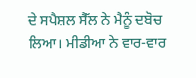ਦੇ ਸਪੈਸ਼ਲ ਸੈੱਲ ਨੇ ਮੈਨੂੰ ਦਬੋਚ ਲਿਆ। ਮੀਡੀਆ ਨੇ ਵਾਰ-ਵਾਰ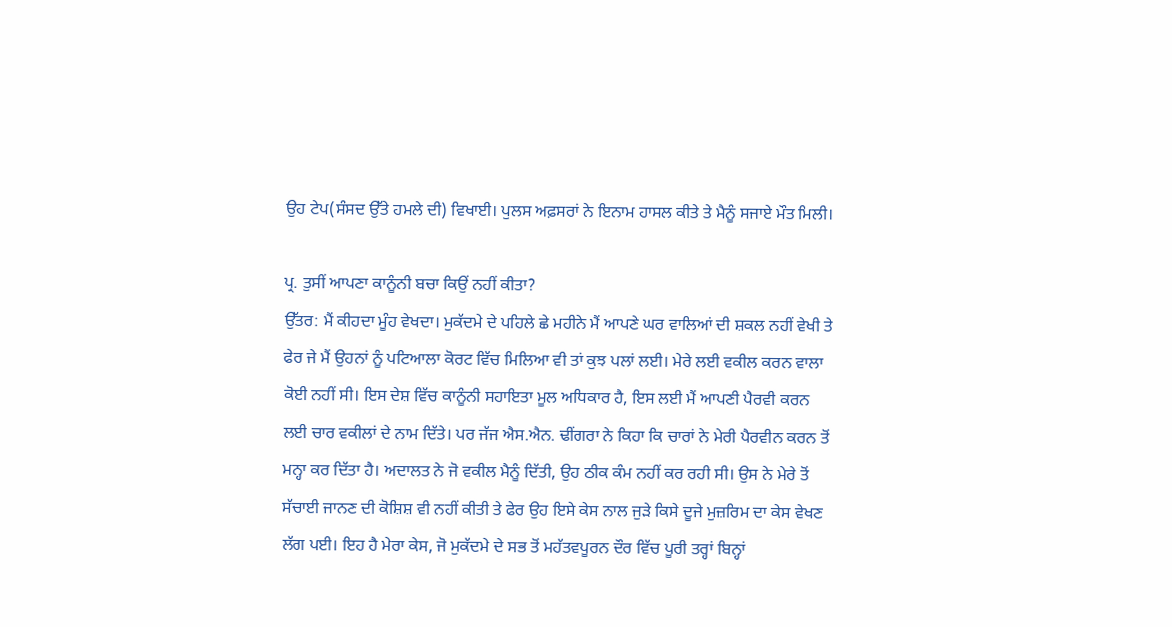ਉਹ ਟੇਪ(ਸੰਸਦ ਉੱਤੇ ਹਮਲੇ ਦੀ) ਵਿਖਾਈ। ਪੁਲਸ ਅਫ਼ਸਰਾਂ ਨੇ ਇਨਾਮ ਹਾਸਲ ਕੀਤੇ ਤੇ ਮੈਨੂੰ ਸਜਾਏ ਮੌਤ ਮਿਲੀ।

ਪ੍ਰ. ਤੁਸੀਂ ਆਪਣਾ ਕਾਨੂੰਨੀ ਬਚਾ ਕਿਉਂ ਨਹੀਂ ਕੀਤਾ?
ਉੱਤਰ: ਮੈਂ ਕੀਹਦਾ ਮੂੰਹ ਵੇਖਦਾ। ਮੁਕੱਦਮੇ ਦੇ ਪਹਿਲੇ ਛੇ ਮਹੀਨੇ ਮੈਂ ਆਪਣੇ ਘਰ ਵਾਲਿਆਂ ਦੀ ਸ਼ਕਲ ਨਹੀਂ ਵੇਖੀ ਤੇ ਫੇਰ ਜੇ ਮੈਂ ਉਹਨਾਂ ਨੂੰ ਪਟਿਆਲਾ ਕੋਰਟ ਵਿੱਚ ਮਿਲਿਆ ਵੀ ਤਾਂ ਕੁਝ ਪਲਾਂ ਲਈ। ਮੇਰੇ ਲਈ ਵਕੀਲ ਕਰਨ ਵਾਲਾ ਕੋਈ ਨਹੀਂ ਸੀ। ਇਸ ਦੇਸ਼ ਵਿੱਚ ਕਾਨੂੰਨੀ ਸਹਾਇਤਾ ਮੂਲ ਅਧਿਕਾਰ ਹੈ, ਇਸ ਲਈ ਮੈਂ ਆਪਣੀ ਪੈਰਵੀ ਕਰਨ ਲਈ ਚਾਰ ਵਕੀਲਾਂ ਦੇ ਨਾਮ ਦਿੱਤੇ। ਪਰ ਜੱਜ ਐਸ.ਐਨ. ਢੀਂਗਰਾ ਨੇ ਕਿਹਾ ਕਿ ਚਾਰਾਂ ਨੇ ਮੇਰੀ ਪੈਰਵੀਨ ਕਰਨ ਤੋਂ ਮਨ੍ਹਾ ਕਰ ਦਿੱਤਾ ਹੈ। ਅਦਾਲਤ ਨੇ ਜੋ ਵਕੀਲ ਮੈਨੂੰ ਦਿੱਤੀ, ਉਹ ਠੀਕ ਕੰਮ ਨਹੀਂ ਕਰ ਰਹੀ ਸੀ। ਉਸ ਨੇ ਮੇਰੇ ਤੋਂ ਸੱਚਾਈ ਜਾਨਣ ਦੀ ਕੋਸ਼ਿਸ਼ ਵੀ ਨਹੀਂ ਕੀਤੀ ਤੇ ਫੇਰ ਉਹ ਇਸੇ ਕੇਸ ਨਾਲ ਜੁੜੇ ਕਿਸੇ ਦੂਜੇ ਮੁਜ਼ਰਿਮ ਦਾ ਕੇਸ ਵੇਖਣ ਲੱਗ ਪਈ। ਇਹ ਹੈ ਮੇਰਾ ਕੇਸ, ਜੋ ਮੁਕੱਦਮੇ ਦੇ ਸਭ ਤੋਂ ਮਹੱਤਵਪੂਰਨ ਦੌਰ ਵਿੱਚ ਪੂਰੀ ਤਰ੍ਹਾਂ ਬਿਨ੍ਹਾਂ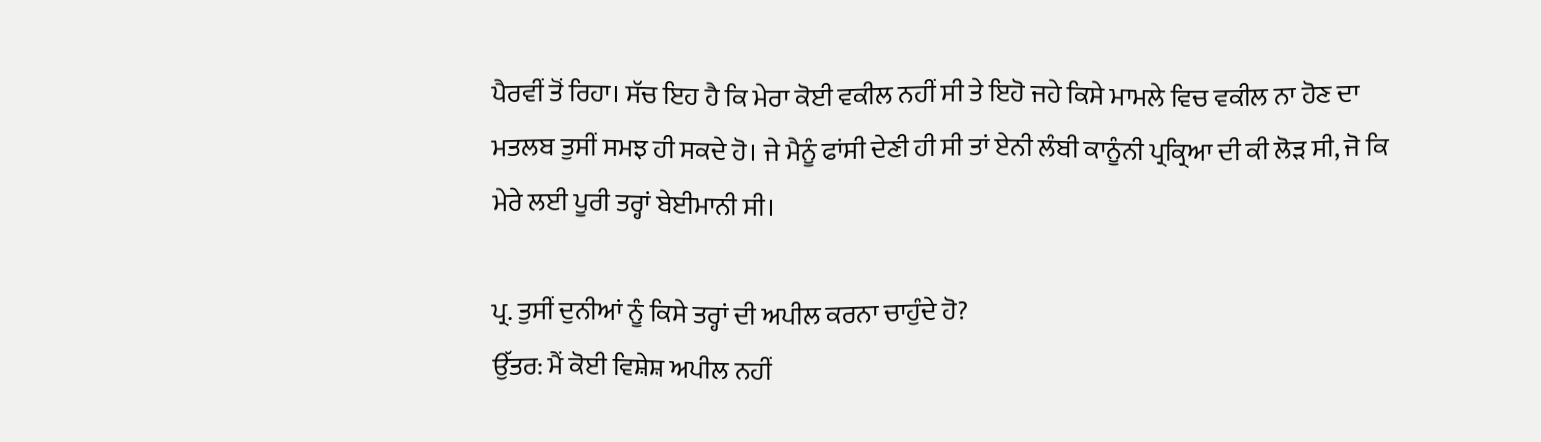ਪੈਰਵੀਂ ਤੋਂ ਰਿਹਾ। ਸੱਚ ਇਹ ਹੈ ਕਿ ਮੇਰਾ ਕੋਈ ਵਕੀਲ ਨਹੀਂ ਸੀ ਤੇ ਇਹੋ ਜਹੇ ਕਿਸੇ ਮਾਮਲੇ ਵਿਚ ਵਕੀਲ ਨਾ ਹੋਣ ਦਾ ਮਤਲਬ ਤੁਸੀਂ ਸਮਝ ਹੀ ਸਕਦੇ ਹੋ। ਜੇ ਮੈਨੂੰ ਫਾਂਸੀ ਦੇਣੀ ਹੀ ਸੀ ਤਾਂ ਏਨੀ ਲੰਬੀ ਕਾਨੂੰਨੀ ਪ੍ਰਕ੍ਰਿਆ ਦੀ ਕੀ ਲੋੜ ਸੀ, ਜੋ ਕਿ ਮੇਰੇ ਲਈ ਪੂਰੀ ਤਰ੍ਹਾਂ ਬੇਈਮਾਨੀ ਸੀ।

ਪ੍ਰ. ਤੁਸੀਂ ਦੁਨੀਆਂ ਨੂੰ ਕਿਸੇ ਤਰ੍ਹਾਂ ਦੀ ਅਪੀਲ ਕਰਨਾ ਚਾਹੁੰਦੇ ਹੋ?
ਉੱਤਰ: ਮੈਂ ਕੋਈ ਵਿਸ਼ੇਸ਼ ਅਪੀਲ ਨਹੀਂ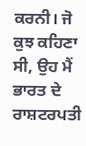ਕਰਨੀ। ਜੋ ਕੁਝ ਕਹਿਣਾ ਸੀ, ਉਹ ਮੈਂ ਭਾਰਤ ਦੇ ਰਾਸ਼ਟਰਪਤੀ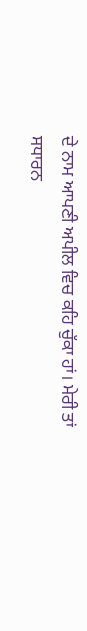ਦੇ ਨਾਮ ਆਪਣੀ ਅਪੀਲ ਵਿਚ ਕਹਿ ਚੁੱਕਾ ਹਾਂ। ਮੇਰੀ ਤਾਂ ਸਧਾਰਨ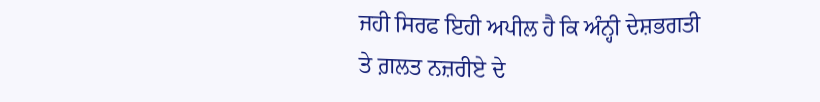ਜਹੀ ਸਿਰਫ ਇਹੀ ਅਪੀਲ ਹੈ ਕਿ ਅੰਨ੍ਹੀ ਦੇਸ਼ਭਗਤੀ ਤੇ ਗ਼ਲਤ ਨਜ਼ਰੀਏ ਦੇ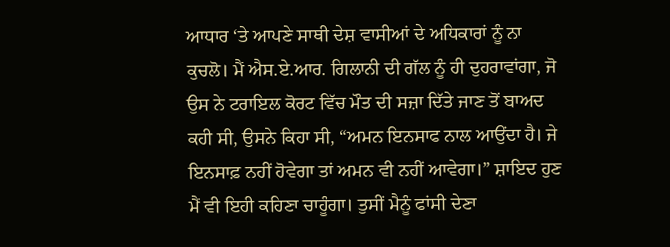ਆਧਾਰ ‘ਤੇ ਆਪਣੇ ਸਾਥੀ ਦੇਸ਼ ਵਾਸੀਆਂ ਦੇ ਅਧਿਕਾਰਾਂ ਨੂੰ ਨਾ ਕੁਚਲੋ। ਮੈਂ ਐਸ.ਏ.ਆਰ. ਗਿਲਾਨੀ ਦੀ ਗੱਲ ਨੂੰ ਹੀ ਦੁਹਰਾਵਾਂਗਾ, ਜੋ ਉਸ ਨੇ ਟਰਾਇਲ ਕੋਰਟ ਵਿੱਚ ਮੌਤ ਦੀ ਸਜ਼ਾ ਦਿੱਤੇ ਜਾਣ ਤੋਂ ਬਾਅਦ ਕਹੀ ਸੀ, ਉਸਨੇ ਕਿਹਾ ਸੀ, “ਅਮਨ ਇਨਸਾਫ ਨਾਲ ਆਉਂਦਾ ਹੈ। ਜੇ ਇਨਸਾਫ਼ ਨਹੀਂ ਹੋਵੇਗਾ ਤਾਂ ਅਮਨ ਵੀ ਨਹੀਂ ਆਵੇਗਾ।” ਸ਼ਾਇਦ ਹੁਣ ਮੈਂ ਵੀ ਇਹੀ ਕਹਿਣਾ ਚਾਹੂੰਗਾ। ਤੁਸੀਂ ਮੈਨੂੰ ਫਾਂਸੀ ਦੇਣਾ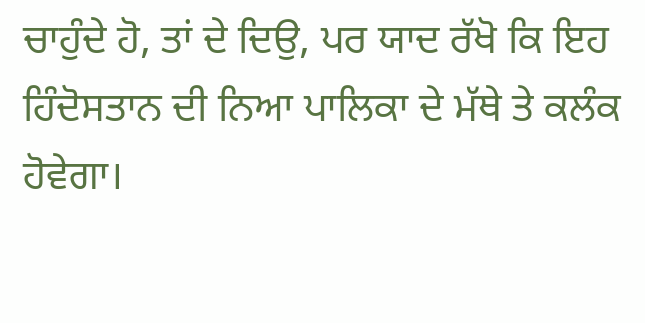ਚਾਹੁੰਦੇ ਹੋ, ਤਾਂ ਦੇ ਦਿਉ, ਪਰ ਯਾਦ ਰੱਖੋ ਕਿ ਇਹ ਹਿੰਦੋਸਤਾਨ ਦੀ ਨਿਆ ਪਾਲਿਕਾ ਦੇ ਮੱਥੇ ਤੇ ਕਲੰਕ ਹੋਵੇਗਾ।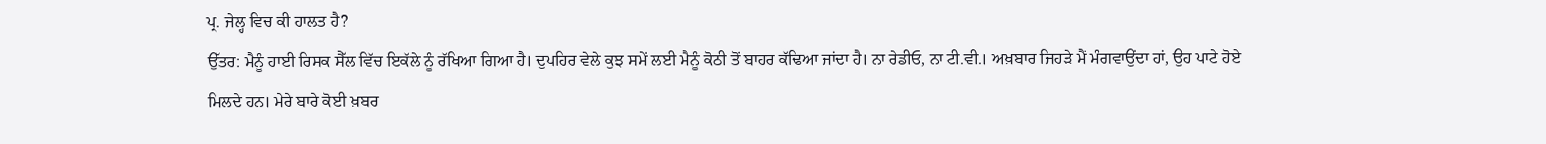ਪ੍ਰ. ਜੇਲ੍ਹ ਵਿਚ ਕੀ ਹਾਲਤ ਹੈ?
ਉੱਤਰ: ਮੈਨੂੰ ਹਾਈ ਰਿਸਕ ਸੈੱਲ ਵਿੱਚ ਇਕੱਲੇ ਨੂੰ ਰੱਖਿਆ ਗਿਆ ਹੈ। ਦੁਪਹਿਰ ਵੇਲੇ ਕੁਝ ਸਮੇਂ ਲਈ ਮੈਨੂੰ ਕੋਠੀ ਤੋਂ ਬਾਹਰ ਕੱਢਿਆ ਜਾਂਦਾ ਹੈ। ਨਾ ਰੇਡੀਓ, ਨਾ ਟੀ.ਵੀ.। ਅਖ਼ਬਾਰ ਜਿਹੜੇ ਮੈਂ ਮੰਗਵਾਉਂਦਾ ਹਾਂ, ਉਹ ਪਾਟੇ ਹੋਏ ਮਿਲਦੇ ਹਨ। ਮੇਰੇ ਬਾਰੇ ਕੋਈ ਖ਼ਬਰ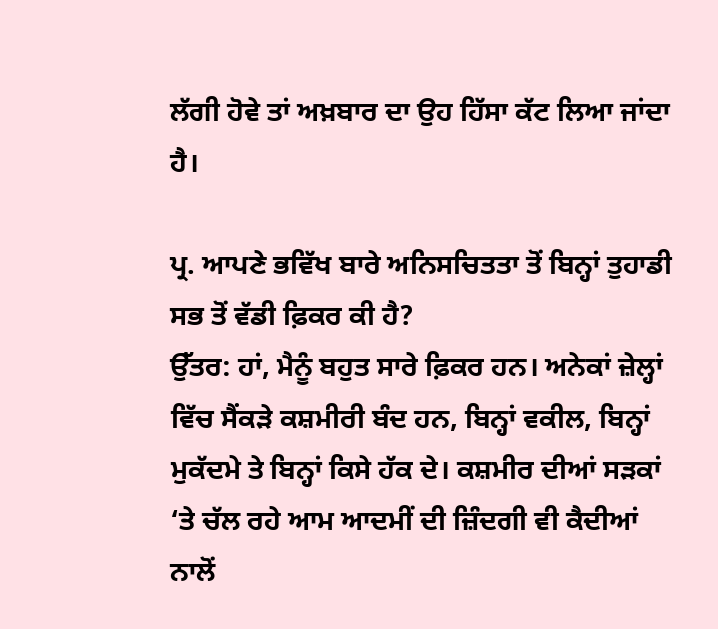ਲੱਗੀ ਹੋਵੇ ਤਾਂ ਅਖ਼ਬਾਰ ਦਾ ਉਹ ਹਿੱਸਾ ਕੱਟ ਲਿਆ ਜਾਂਦਾ ਹੈ।

ਪ੍ਰ. ਆਪਣੇ ਭਵਿੱਖ ਬਾਰੇ ਅਨਿਸਚਿਤਤਾ ਤੋਂ ਬਿਨ੍ਹਾਂ ਤੁਹਾਡੀ ਸਭ ਤੋਂ ਵੱਡੀ ਫ਼ਿਕਰ ਕੀ ਹੈ?
ਉੱਤਰ: ਹਾਂ, ਮੈਨੂੰ ਬਹੁਤ ਸਾਰੇ ਫ਼ਿਕਰ ਹਨ। ਅਨੇਕਾਂ ਜ਼ੇਲ੍ਹਾਂ ਵਿੱਚ ਸੈਂਕੜੇ ਕਸ਼ਮੀਰੀ ਬੰਦ ਹਨ, ਬਿਨ੍ਹਾਂ ਵਕੀਲ, ਬਿਨ੍ਹਾਂ ਮੁਕੱਦਮੇ ਤੇ ਬਿਨ੍ਹਾਂ ਕਿਸੇ ਹੱਕ ਦੇ। ਕਸ਼ਮੀਰ ਦੀਆਂ ਸੜਕਾਂ ‘ਤੇ ਚੱਲ ਰਹੇ ਆਮ ਆਦਮੀਂ ਦੀ ਜ਼ਿੰਦਗੀ ਵੀ ਕੈਦੀਆਂ ਨਾਲੋਂ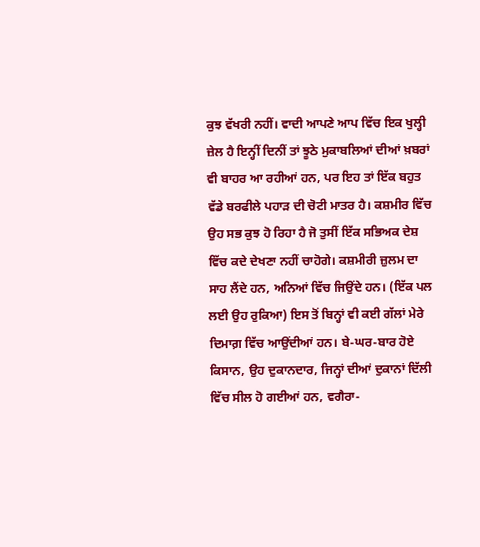ਕੁਝ ਵੱਖਰੀ ਨਹੀਂ। ਵਾਦੀ ਆਪਣੇ ਆਪ ਵਿੱਚ ਇਕ ਖੁਲ੍ਹੀ ਜ਼ੇਲ ਹੈ ਇਨ੍ਹੀਂ ਦਿਨੀਂ ਤਾਂ ਝੂਠੇ ਮੁਕਾਬਲਿਆਂ ਦੀਆਂ ਖ਼ਬਰਾਂ ਵੀ ਬਾਹਰ ਆ ਰਹੀਆਂ ਹਨ, ਪਰ ਇਹ ਤਾਂ ਇੱਕ ਬਹੁਤ ਵੱਡੇ ਬਰਫੀਲੇ ਪਹਾੜ ਦੀ ਚੋਟੀ ਮਾਤਰ ਹੈ। ਕਸ਼ਮੀਰ ਵਿੱਚ ਉਹ ਸਭ ਕੁਝ ਹੋ ਰਿਹਾ ਹੈ ਜੋ ਤੁਸੀਂ ਇੱਕ ਸਭਿਅਕ ਦੇਸ਼ ਵਿੱਚ ਕਦੇ ਦੇਖਣਾ ਨਹੀਂ ਚਾਹੋਗੇ। ਕਸ਼ਮੀਰੀ ਜ਼ੁਲਮ ਦਾ ਸਾਹ ਲੈਂਦੇ ਹਨ, ਅਨਿਆਂ ਵਿੱਚ ਜਿਉਂਦੇ ਹਨ। (ਇੱਕ ਪਲ ਲਈ ਉਹ ਰੁਕਿਆ) ਇਸ ਤੋਂ ਬਿਨ੍ਹਾਂ ਵੀ ਕਈ ਗੱਲਾਂ ਮੇਰੇ ਦਿਮਾਗ਼ ਵਿੱਚ ਆਉਂਦੀਆਂ ਹਨ। ਬੇ-ਘਰ-ਬਾਰ ਹੋਏ ਕਿਸਾਨ, ਉਹ ਦੁਕਾਨਦਾਰ, ਜਿਨ੍ਹਾਂ ਦੀਆਂ ਦੁਕਾਨਾਂ ਦਿੱਲੀ ਵਿੱਚ ਸੀਲ ਹੋ ਗਈਆਂ ਹਨ, ਵਗੈਰਾ-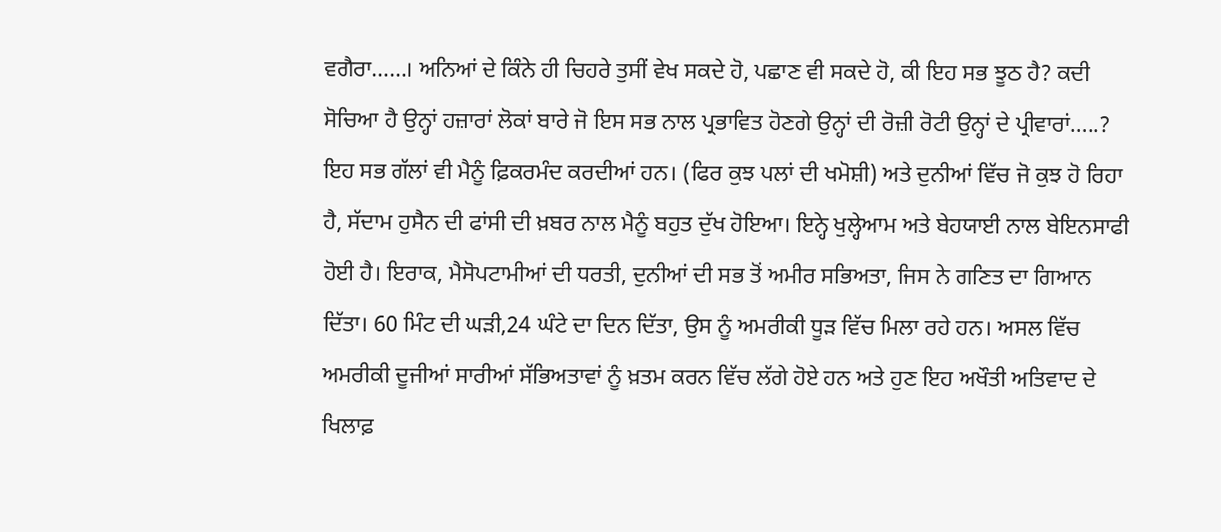ਵਗੈਰਾ……। ਅਨਿਆਂ ਦੇ ਕਿੰਨੇ ਹੀ ਚਿਹਰੇ ਤੁਸੀਂ ਵੇਖ ਸਕਦੇ ਹੋ, ਪਛਾਣ ਵੀ ਸਕਦੇ ਹੋ, ਕੀ ਇਹ ਸਭ ਝੂਠ ਹੈ? ਕਦੀ ਸੋਚਿਆ ਹੈ ਉਨ੍ਹਾਂ ਹਜ਼ਾਰਾਂ ਲੋਕਾਂ ਬਾਰੇ ਜੋ ਇਸ ਸਭ ਨਾਲ ਪ੍ਰਭਾਵਿਤ ਹੋਣਗੇ ਉਨ੍ਹਾਂ ਦੀ ਰੋਜ਼ੀ ਰੋਟੀ ਉਨ੍ਹਾਂ ਦੇ ਪ੍ਰੀਵਾਰਾਂ…..? ਇਹ ਸਭ ਗੱਲਾਂ ਵੀ ਮੈਨੂੰ ਫ਼ਿਕਰਮੰਦ ਕਰਦੀਆਂ ਹਨ। (ਫਿਰ ਕੁਝ ਪਲਾਂ ਦੀ ਖਮੋਸ਼ੀ) ਅਤੇ ਦੁਨੀਆਂ ਵਿੱਚ ਜੋ ਕੁਝ ਹੋ ਰਿਹਾ ਹੈ, ਸੱਦਾਮ ਹੁਸੈਨ ਦੀ ਫਾਂਸੀ ਦੀ ਖ਼ਬਰ ਨਾਲ ਮੈਨੂੰ ਬਹੁਤ ਦੁੱਖ ਹੋਇਆ। ਇਨ੍ਹੇ ਖੁਲ੍ਹੇਆਮ ਅਤੇ ਬੇਹਯਾਈ ਨਾਲ ਬੇਇਨਸਾਫੀ ਹੋਈ ਹੈ। ਇਰਾਕ, ਮੈਸੋਪਟਾਮੀਆਂ ਦੀ ਧਰਤੀ, ਦੁਨੀਆਂ ਦੀ ਸਭ ਤੋਂ ਅਮੀਰ ਸਭਿਅਤਾ, ਜਿਸ ਨੇ ਗਣਿਤ ਦਾ ਗਿਆਨ ਦਿੱਤਾ। 60 ਮਿੰਟ ਦੀ ਘੜੀ,24 ਘੰਟੇ ਦਾ ਦਿਨ ਦਿੱਤਾ, ਉਸ ਨੂੰ ਅਮਰੀਕੀ ਧੂੜ ਵਿੱਚ ਮਿਲਾ ਰਹੇ ਹਨ। ਅਸਲ ਵਿੱਚ ਅਮਰੀਕੀ ਦੂਜੀਆਂ ਸਾਰੀਆਂ ਸੱਭਿਅਤਾਵਾਂ ਨੂੰ ਖ਼ਤਮ ਕਰਨ ਵਿੱਚ ਲੱਗੇ ਹੋਏ ਹਨ ਅਤੇ ਹੁਣ ਇਹ ਅਖੌਤੀ ਅਤਿਵਾਦ ਦੇ ਖਿਲਾਫ਼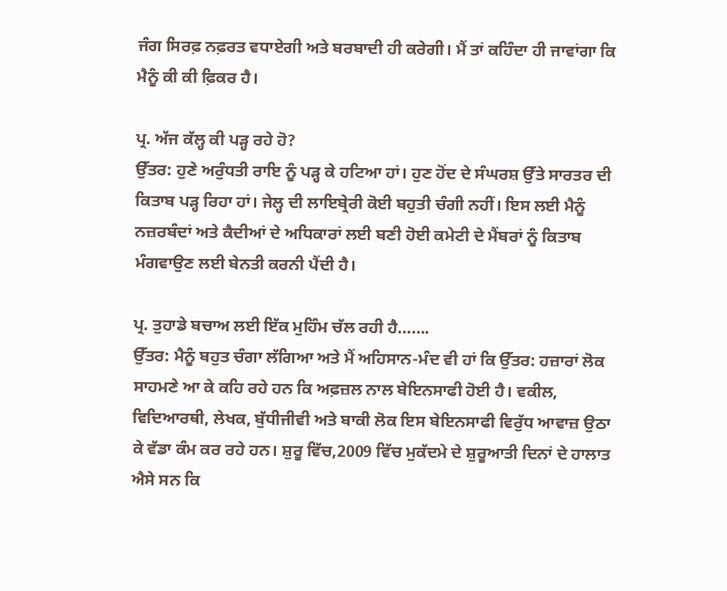ਜੰਗ ਸਿਰਫ਼ ਨਫ਼ਰਤ ਵਧਾਏਗੀ ਅਤੇ ਬਰਬਾਦੀ ਹੀ ਕਰੇਗੀ। ਮੈਂ ਤਾਂ ਕਹਿੰਦਾ ਹੀ ਜਾਵਾਂਗਾ ਕਿ ਮੈਨੂੰ ਕੀ ਕੀ ਫ਼ਿਕਰ ਹੈ।

ਪ੍ਰ. ਅੱਜ ਕੱਲ੍ਹ ਕੀ ਪੜ੍ਹ ਰਹੇ ਹੋ?
ਉੱਤਰ: ਹੁਣੇ ਅਰੁੰਧਤੀ ਰਾਇ ਨੂੰ ਪੜ੍ਹ ਕੇ ਹਟਿਆ ਹਾਂ। ਹੁਣ ਹੋਂਦ ਦੇ ਸੰਘਰਸ਼ ਉੱਤੇ ਸਾਰਤਰ ਦੀ ਕਿਤਾਬ ਪੜ੍ਹ ਰਿਹਾ ਹਾਂ। ਜੇਲ੍ਹ ਦੀ ਲਾਇਬ੍ਰੇਰੀ ਕੋਈ ਬਹੁਤੀ ਚੰਗੀ ਨਹੀਂ। ਇਸ ਲਈ ਮੈਨੂੰ ਨਜ਼ਰਬੰਦਾਂ ਅਤੇ ਕੈਦੀਆਂ ਦੇ ਅਧਿਕਾਰਾਂ ਲਈ ਬਣੀ ਹੋਈ ਕਮੇਟੀ ਦੇ ਮੈਂਬਰਾਂ ਨੂੰ ਕਿਤਾਬ ਮੰਗਵਾਉਣ ਲਈ ਬੇਨਤੀ ਕਰਨੀ ਪੈਂਦੀ ਹੈ।

ਪ੍ਰ. ਤੁਹਾਡੇ ਬਚਾਅ ਲਈ ਇੱਕ ਮੁਹਿੰਮ ਚੱਲ ਰਹੀ ਹੈ…….
ਉੱਤਰ: ਮੈਨੂੰ ਬਹੁਤ ਚੰਗਾ ਲੱਗਿਆ ਅਤੇ ਮੈਂ ਅਹਿਸਾਨ-ਮੰਦ ਵੀ ਹਾਂ ਕਿ ਉੱਤਰ: ਹਜ਼ਾਰਾਂ ਲੋਕ ਸਾਹਮਣੇ ਆ ਕੇ ਕਹਿ ਰਹੇ ਹਨ ਕਿ ਅਫ਼ਜ਼ਲ ਨਾਲ ਬੇਇਨਸਾਫੀ ਹੋਈ ਹੈ। ਵਕੀਲ, ਵਿਦਿਆਰਥੀ, ਲੇਖਕ, ਬੁੱਧੀਜੀਵੀ ਅਤੇ ਬਾਕੀ ਲੋਕ ਇਸ ਬੇਇਨਸਾਫੀ ਵਿਰੁੱਧ ਆਵਾਜ਼ ਉਠਾ ਕੇ ਵੱਡਾ ਕੰਮ ਕਰ ਰਹੇ ਹਨ। ਸ਼ੁਰੂ ਵਿੱਚ,2009 ਵਿੱਚ ਮੁਕੱਦਮੇ ਦੇ ਸ਼ੁਰੂਆਤੀ ਦਿਨਾਂ ਦੇ ਹਾਲਾਤ ਐਸੇ ਸਨ ਕਿ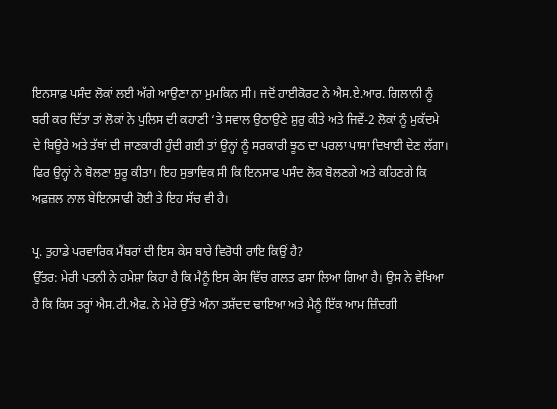ਇਨਸਾਫ਼ ਪਸੰਦ ਲੋਕਾਂ ਲਈ ਅੱਗੇ ਆਉਣਾ ਨਾ ਮੁਮਕਿਨ ਸੀ। ਜਦੋਂ ਹਾਈਕੋਰਟ ਨੇ ਐਸ.ਏ.ਆਰ. ਗਿਲਾਨੀ ਨੂੰ ਬਰੀ ਕਰ ਦਿੱਤਾ ਤਾਂ ਲੋਕਾਂ ਨੇ ਪੁਲਿਸ ਦੀ ਕਹਾਣੀ ‘ਤੇ ਸਵਾਲ ਉਠਾਉਣੇ ਸ਼ੁਰੁ ਕੀਤੇ ਅਤੇ ਜਿਵੇਂ-2 ਲੋਕਾਂ ਨੂੰ ਮੁਕੱਦਮੇ ਦੇ ਬਿਊਰੇ ਅਤੇ ਤੱਥਾਂ ਦੀ ਜਾਣਕਾਰੀ ਹੁੰਦੀ ਗਈ ਤਾਂ ਉਨ੍ਹਾਂ ਨੂੰ ਸਰਕਾਰੀ ਝੂਠ ਦਾ ਪਰਲਾ ਪਾਸਾ ਦਿਖਾਈ ਦੇਣ ਲੱਗਾ। ਫਿਰ ਉਨ੍ਹਾਂ ਨੇ ਬੋਲਣਾ ਸ਼ੁਰੂ ਕੀਤਾ। ਇਹ ਸੁਭਾਵਿਕ ਸੀ ਕਿ ਇਨਸਾਫ ਪਸੰਦ ਲੋਕ ਬੋਲਣਗੇ ਅਤੇ ਕਹਿਣਗੇ ਕਿ ਅਫ਼ਜ਼ਲ ਨਾਲ ਬੇਇਨਸਾਫੀ ਹੋਈ ਤੇ ਇਹ ਸੱਚ ਵੀ ਹੈ।

ਪ੍ਰ. ਤੁਹਾਡੇ ਪਰਵਾਰਿਕ ਮੈਂਬਰਾਂ ਦੀ ਇਸ ਕੇਸ ਬਾਰੇ ਵਿਰੋਧੀ ਰਾਇ ਕਿਉਂ ਹੈ?
ਉੱਤਰ: ਮੇਰੀ ਪਤਨੀ ਨੇ ਹਮੇਸ਼ਾ ਕਿਹਾ ਹੈ ਕਿ ਮੈਨੂੰ ਇਸ ਕੇਸ ਵਿੱਚ ਗਲਤ ਫਸਾ ਲਿਆ ਗਿਆ ਹੈ। ਉਸ ਨੇ ਵੇਖਿਆ ਹੈ ਕਿ ਕਿਸ ਤਰ੍ਹਾਂ ਐਸ.ਟੀ.ਐਫ. ਨੇ ਮੇਰੇ ਉੱਤੇ ਅੰਨਾ ਤਸ਼ੱਦਦ ਢਾਇਆ ਅਤੇ ਮੈਨੂੰ ਇੱਕ ਆਮ ਜ਼ਿੰਦਗੀ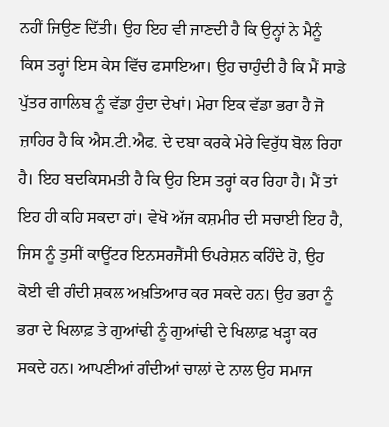ਨਹੀਂ ਜਿਉਣ ਦਿੱਤੀ। ਉਹ ਇਹ ਵੀ ਜਾਣਦੀ ਹੈ ਕਿ ਉਨ੍ਹਾਂ ਨੇ ਮੈਨੂੰ ਕਿਸ ਤਰ੍ਹਾਂ ਇਸ ਕੇਸ ਵਿੱਚ ਫਸਾਇਆ। ਉਹ ਚਾਹੁੰਦੀ ਹੈ ਕਿ ਮੈਂ ਸਾਡੇ ਪੁੱਤਰ ਗਾਲਿਬ ਨੂੰ ਵੱਡਾ ਹੁੰਦਾ ਦੇਖਾਂ। ਮੇਰਾ ਇਕ ਵੱਡਾ ਭਰਾ ਹੈ ਜੋ ਜ਼ਾਹਿਰ ਹੈ ਕਿ ਐਸ.ਟੀ.ਐਫ. ਦੇ ਦਬਾ ਕਰਕੇ ਮੇਰੇ ਵਿਰੁੱਧ ਬੋਲ ਰਿਹਾ ਹੈ। ਇਹ ਬਦਕਿਸਮਤੀ ਹੈ ਕਿ ਉਹ ਇਸ ਤਰ੍ਹਾਂ ਕਰ ਰਿਹਾ ਹੈ। ਮੈਂ ਤਾਂ ਇਹ ਹੀ ਕਹਿ ਸਕਦਾ ਹਾਂ। ਵੇਖੋ ਅੱਜ ਕਸ਼ਮੀਰ ਦੀ ਸਚਾਈ ਇਹ ਹੈ, ਜਿਸ ਨੂੰ ਤੁਸੀਂ ਕਾਊਂਟਰ ਇਨਸਰਜੈਂਸੀ ਓਪਰੇਸ਼ਨ ਕਹਿੰਦੇ ਹੋ, ਉਹ ਕੋਈ ਵੀ ਗੰਦੀ ਸ਼ਕਲ ਅਖ਼ਤਿਆਰ ਕਰ ਸਕਦੇ ਹਨ। ਉਹ ਭਰਾ ਨੂੰ ਭਰਾ ਦੇ ਖਿਲਾਫ਼ ਤੇ ਗੁਆਂਢੀ ਨੂੰ ਗੁਆਂਢੀ ਦੇ ਖਿਲਾਫ਼ ਖੜ੍ਹਾ ਕਰ ਸਕਦੇ ਹਨ। ਆਪਣੀਆਂ ਗੰਦੀਆਂ ਚਾਲਾਂ ਦੇ ਨਾਲ ਉਹ ਸਮਾਜ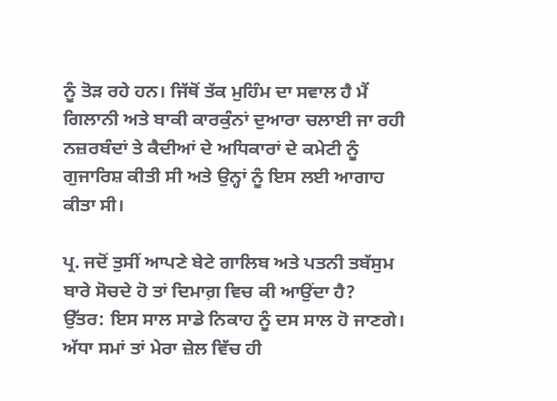ਨੂੰ ਤੋੜ ਰਹੇ ਹਨ। ਜਿੱਥੋਂ ਤੱਕ ਮੁਹਿੰਮ ਦਾ ਸਵਾਲ ਹੈ ਮੈਂ ਗਿਲਾਨੀ ਅਤੇ ਬਾਕੀ ਕਾਰਕੁੰਨਾਂ ਦੁਆਰਾ ਚਲਾਈ ਜਾ ਰਹੀ ਨਜ਼ਰਬੰਦਾਂ ਤੇ ਕੈਦੀਆਂ ਦੇ ਅਧਿਕਾਰਾਂ ਦੇ ਕਮੇਟੀ ਨੂੰ ਗੁਜਾਰਿਸ਼ ਕੀਤੀ ਸੀ ਅਤੇ ਉਨ੍ਹਾਂ ਨੂੰ ਇਸ ਲਈ ਆਗਾਹ ਕੀਤਾ ਸੀ।

ਪ੍ਰ. ਜਦੋਂ ਤੁਸੀਂ ਆਪਣੇ ਬੇਟੇ ਗਾਲਿਬ ਅਤੇ ਪਤਨੀ ਤਬੱਸੁਮ ਬਾਰੇ ਸੋਚਦੇ ਹੋ ਤਾਂ ਦਿਮਾਗ਼ ਵਿਚ ਕੀ ਆਉਂਦਾ ਹੈ?
ਉੱਤਰ: ਇਸ ਸਾਲ ਸਾਡੇ ਨਿਕਾਹ ਨੂੰ ਦਸ ਸਾਲ ਹੋ ਜਾਣਗੇ। ਅੱਧਾ ਸਮਾਂ ਤਾਂ ਮੇਰਾ ਜ਼ੇਲ ਵਿੱਚ ਹੀ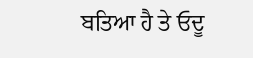ਬਤਿਆ ਹੈ ਤੇ ਓਦੂ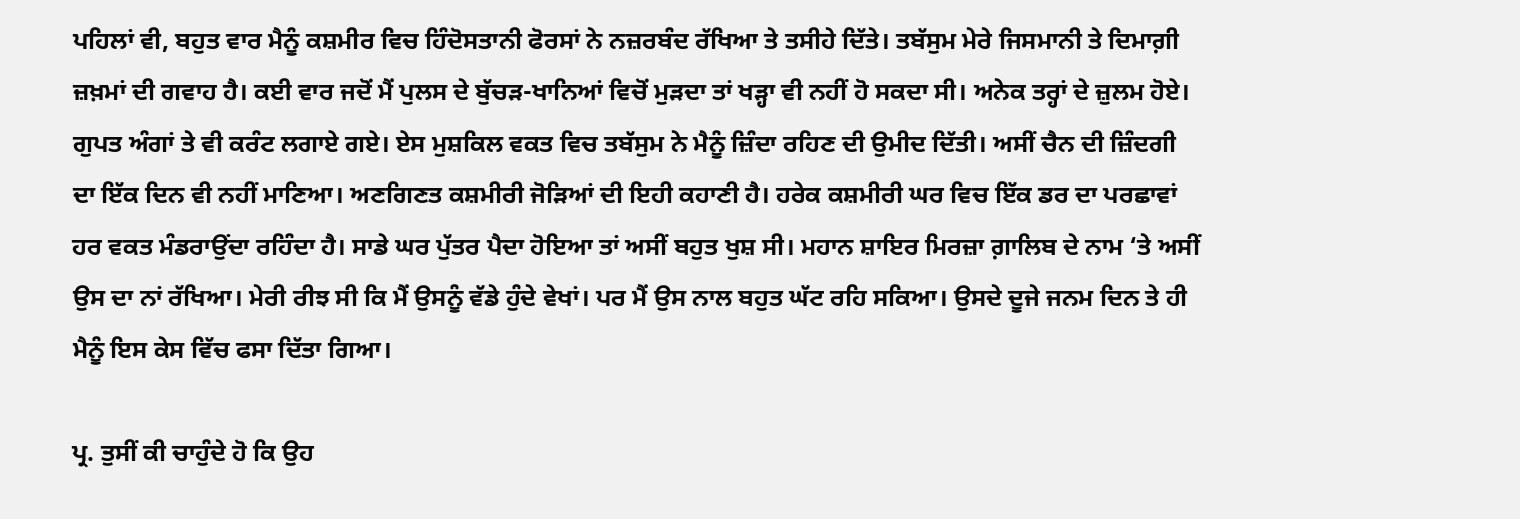ਪਹਿਲਾਂ ਵੀ, ਬਹੁਤ ਵਾਰ ਮੈਨੂੰ ਕਸ਼ਮੀਰ ਵਿਚ ਹਿੰਦੋਸਤਾਨੀ ਫੋਰਸਾਂ ਨੇ ਨਜ਼ਰਬੰਦ ਰੱਖਿਆ ਤੇ ਤਸੀਹੇ ਦਿੱਤੇ। ਤਬੱਸੁਮ ਮੇਰੇ ਜਿਸਮਾਨੀ ਤੇ ਦਿਮਾਗ਼ੀ ਜ਼ਖ਼ਮਾਂ ਦੀ ਗਵਾਹ ਹੈ। ਕਈ ਵਾਰ ਜਦੋਂ ਮੈਂ ਪੁਲਸ ਦੇ ਬੁੱਚੜ-ਖਾਨਿਆਂ ਵਿਚੋਂ ਮੁੜਦਾ ਤਾਂ ਖੜ੍ਹਾ ਵੀ ਨਹੀਂ ਹੋ ਸਕਦਾ ਸੀ। ਅਨੇਕ ਤਰ੍ਹਾਂ ਦੇ ਜ਼ੁਲਮ ਹੋਏ। ਗੁਪਤ ਅੰਗਾਂ ਤੇ ਵੀ ਕਰੰਟ ਲਗਾਏ ਗਏ। ਏਸ ਮੁਸ਼ਕਿਲ ਵਕਤ ਵਿਚ ਤਬੱਸੁਮ ਨੇ ਮੈਨੂੰ ਜ਼ਿੰਦਾ ਰਹਿਣ ਦੀ ਉਮੀਦ ਦਿੱਤੀ। ਅਸੀਂ ਚੈਨ ਦੀ ਜ਼ਿੰਦਗੀ ਦਾ ਇੱਕ ਦਿਨ ਵੀ ਨਹੀਂ ਮਾਣਿਆ। ਅਣਗਿਣਤ ਕਸ਼ਮੀਰੀ ਜੋੜਿਆਂ ਦੀ ਇਹੀ ਕਹਾਣੀ ਹੈ। ਹਰੇਕ ਕਸ਼ਮੀਰੀ ਘਰ ਵਿਚ ਇੱਕ ਡਰ ਦਾ ਪਰਛਾਵਾਂ ਹਰ ਵਕਤ ਮੰਡਰਾਉਂਦਾ ਰਹਿੰਦਾ ਹੈ। ਸਾਡੇ ਘਰ ਪੁੱਤਰ ਪੈਦਾ ਹੋਇਆ ਤਾਂ ਅਸੀਂ ਬਹੁਤ ਖੁਸ਼ ਸੀ। ਮਹਾਨ ਸ਼ਾਇਰ ਮਿਰਜ਼ਾ ਗ਼ਾਲਿਬ ਦੇ ਨਾਮ ‘ਤੇ ਅਸੀਂ ਉਸ ਦਾ ਨਾਂ ਰੱਖਿਆ। ਮੇਰੀ ਰੀਝ ਸੀ ਕਿ ਮੈਂ ਉਸਨੂੰ ਵੱਡੇ ਹੁੰਦੇ ਵੇਖਾਂ। ਪਰ ਮੈਂ ਉਸ ਨਾਲ ਬਹੁਤ ਘੱਟ ਰਹਿ ਸਕਿਆ। ਉਸਦੇ ਦੂਜੇ ਜਨਮ ਦਿਨ ਤੇ ਹੀ ਮੈਨੂੰ ਇਸ ਕੇਸ ਵਿੱਚ ਫਸਾ ਦਿੱਤਾ ਗਿਆ।

ਪ੍ਰ. ਤੁਸੀਂ ਕੀ ਚਾਹੁੰਦੇ ਹੋ ਕਿ ਉਹ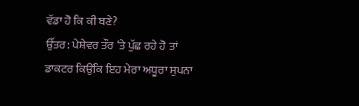ਵੱਡਾ ਹੋ ਕਿ ਕੀ ਬਣੇ?
ਉੱਤਰ: ਪੇਸ਼ੇਵਰ ਤੌਰ ‘ਤੇ ਪੁੱਛ ਰਹੇ ਹੋ ਤਾਂ ਡਾਕਟਰ ਕਿਉਂਕਿ ਇਹ ਮੇਰਾ ਅਧੂਰਾ ਸੁਪਨਾ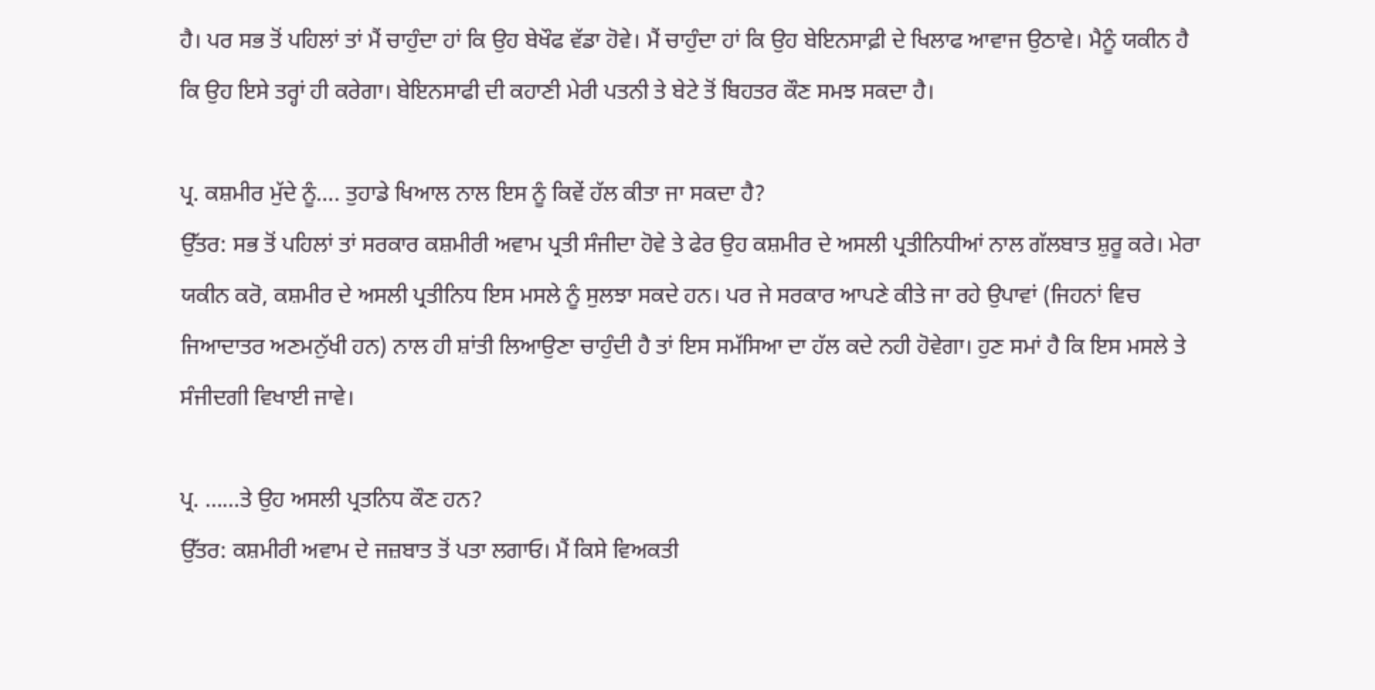ਹੈ। ਪਰ ਸਭ ਤੋਂ ਪਹਿਲਾਂ ਤਾਂ ਮੈਂ ਚਾਹੁੰਦਾ ਹਾਂ ਕਿ ਉਹ ਬੇਖੌਫ ਵੱਡਾ ਹੋਵੇ। ਮੈਂ ਚਾਹੁੰਦਾ ਹਾਂ ਕਿ ਉਹ ਬੇਇਨਸਾਫ਼ੀ ਦੇ ਖਿਲਾਫ ਆਵਾਜ ਉਠਾਵੇ। ਮੈਨੂੰ ਯਕੀਨ ਹੈ ਕਿ ਉਹ ਇਸੇ ਤਰ੍ਹਾਂ ਹੀ ਕਰੇਗਾ। ਬੇਇਨਸਾਫੀ ਦੀ ਕਹਾਣੀ ਮੇਰੀ ਪਤਨੀ ਤੇ ਬੇਟੇ ਤੋਂ ਬਿਹਤਰ ਕੌਣ ਸਮਝ ਸਕਦਾ ਹੈ।

ਪ੍ਰ. ਕਸ਼ਮੀਰ ਮੁੱਦੇ ਨੂੰ…. ਤੁਹਾਡੇ ਖਿਆਲ ਨਾਲ ਇਸ ਨੂੰ ਕਿਵੇਂ ਹੱਲ ਕੀਤਾ ਜਾ ਸਕਦਾ ਹੈ?
ਉੱਤਰ: ਸਭ ਤੋਂ ਪਹਿਲਾਂ ਤਾਂ ਸਰਕਾਰ ਕਸ਼ਮੀਰੀ ਅਵਾਮ ਪ੍ਰਤੀ ਸੰਜੀਦਾ ਹੋਵੇ ਤੇ ਫੇਰ ਉਹ ਕਸ਼ਮੀਰ ਦੇ ਅਸਲੀ ਪ੍ਰਤੀਨਿਧੀਆਂ ਨਾਲ ਗੱਲਬਾਤ ਸ਼ੁਰੂ ਕਰੇ। ਮੇਰਾ ਯਕੀਨ ਕਰੋ, ਕਸ਼ਮੀਰ ਦੇ ਅਸਲੀ ਪ੍ਰਤੀਨਿਧ ਇਸ ਮਸਲੇ ਨੂੰ ਸੁਲਝਾ ਸਕਦੇ ਹਨ। ਪਰ ਜੇ ਸਰਕਾਰ ਆਪਣੇ ਕੀਤੇ ਜਾ ਰਹੇ ਉਪਾਵਾਂ (ਜਿਹਨਾਂ ਵਿਚ ਜਿਆਦਾਤਰ ਅਣਮਨੁੱਖੀ ਹਨ) ਨਾਲ ਹੀ ਸ਼ਾਂਤੀ ਲਿਆਉਣਾ ਚਾਹੁੰਦੀ ਹੈ ਤਾਂ ਇਸ ਸਮੱਸਿਆ ਦਾ ਹੱਲ ਕਦੇ ਨਹੀ ਹੋਵੇਗਾ। ਹੁਣ ਸਮਾਂ ਹੈ ਕਿ ਇਸ ਮਸਲੇ ਤੇ ਸੰਜੀਦਗੀ ਵਿਖਾਈ ਜਾਵੇ।

ਪ੍ਰ. ……ਤੇ ਉਹ ਅਸਲੀ ਪ੍ਰਤਨਿਧ ਕੌਣ ਹਨ?
ਉੱਤਰ: ਕਸ਼ਮੀਰੀ ਅਵਾਮ ਦੇ ਜਜ਼ਬਾਤ ਤੋਂ ਪਤਾ ਲਗਾਓ। ਮੈਂ ਕਿਸੇ ਵਿਅਕਤੀ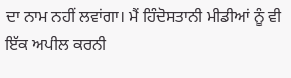ਦਾ ਨਾਮ ਨਹੀਂ ਲਵਾਂਗਾ। ਮੈਂ ਹਿੰਦੋਸਤਾਨੀ ਮੀਡੀਆਂ ਨੂੰ ਵੀ ਇੱਕ ਅਪੀਲ ਕਰਨੀ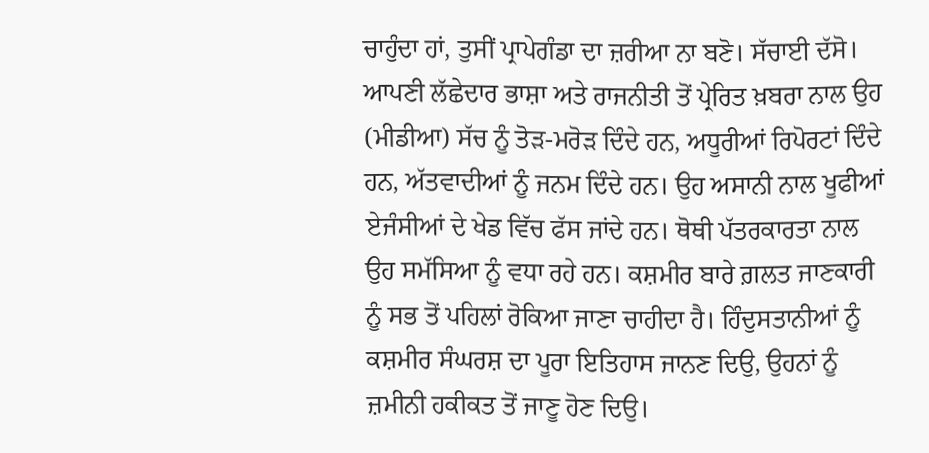ਚਾਹੁੰਦਾ ਹਾਂ, ਤੁਸੀਂ ਪ੍ਰਾਪੇਗੰਡਾ ਦਾ ਜ਼ਰੀਆ ਨਾ ਬਣੋ। ਸੱਚਾਈ ਦੱਸੋ। ਆਪਣੀ ਲੱਛੇਦਾਰ ਭਾਸ਼ਾ ਅਤੇ ਰਾਜਨੀਤੀ ਤੋਂ ਪ੍ਰੇਰਿਤ ਖ਼ਬਰਾ ਨਾਲ ਉਹ (ਮੀਡੀਆ) ਸੱਚ ਨੂੰ ਤੋੜ-ਮਰੋੜ ਦਿੰਦੇ ਹਨ, ਅਧੂਰੀਆਂ ਰਿਪੋਰਟਾਂ ਦਿੰਦੇ ਹਨ, ਅੱਤਵਾਦੀਆਂ ਨੂੰ ਜਨਮ ਦਿੰਦੇ ਹਨ। ਉਹ ਅਸਾਨੀ ਨਾਲ ਖੂਫੀਆਂ ਏਜੰਸੀਆਂ ਦੇ ਖੇਡ ਵਿੱਚ ਫੱਸ ਜਾਂਦੇ ਹਨ। ਥੋਥੀ ਪੱਤਰਕਾਰਤਾ ਨਾਲ ਉਹ ਸਮੱਸਿਆ ਨੂੰ ਵਧਾ ਰਹੇ ਹਨ। ਕਸ਼ਮੀਰ ਬਾਰੇ ਗ਼ਲਤ ਜਾਣਕਾਰੀ ਨੂੰ ਸਭ ਤੋਂ ਪਹਿਲਾਂ ਰੋਕਿਆ ਜਾਣਾ ਚਾਹੀਦਾ ਹੈ। ਹਿੰਦੁਸਤਾਨੀਆਂ ਨੂੰ ਕਸ਼ਮੀਰ ਸੰਘਰਸ਼ ਦਾ ਪੂਰਾ ਇਤਿਹਾਸ ਜਾਨਣ ਦਿਉ, ਉਹਨਾਂ ਨੂੰ ਜ਼ਮੀਨੀ ਹਕੀਕਤ ਤੋਂ ਜਾਣੂ ਹੋਣ ਦਿਉ।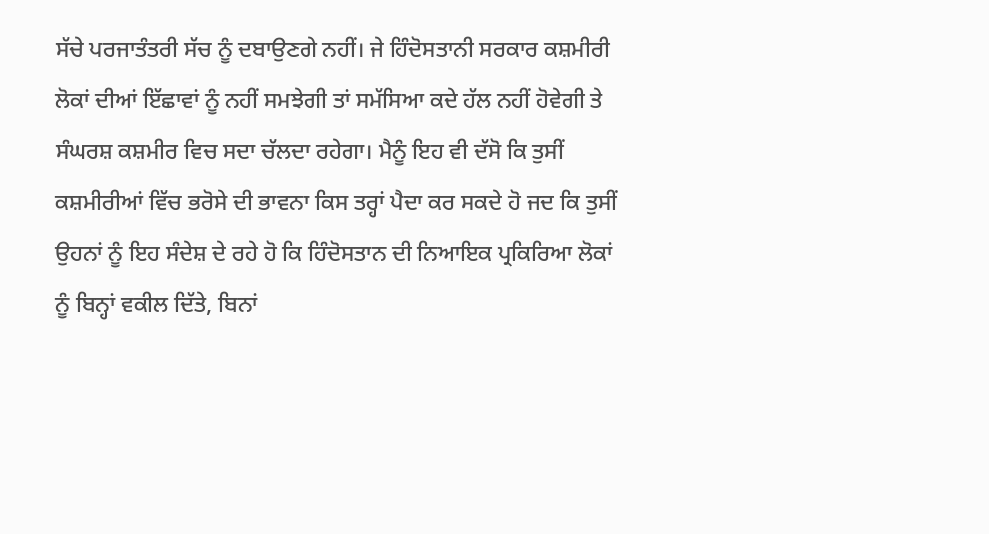ਸੱਚੇ ਪਰਜਾਤੰਤਰੀ ਸੱਚ ਨੂੰ ਦਬਾਉਣਗੇ ਨਹੀਂ। ਜੇ ਹਿੰਦੋਸਤਾਨੀ ਸਰਕਾਰ ਕਸ਼ਮੀਰੀ ਲੋਕਾਂ ਦੀਆਂ ਇੱਛਾਵਾਂ ਨੂੰ ਨਹੀਂ ਸਮਝੇਗੀ ਤਾਂ ਸਮੱਸਿਆ ਕਦੇ ਹੱਲ ਨਹੀਂ ਹੋਵੇਗੀ ਤੇ ਸੰਘਰਸ਼ ਕਸ਼ਮੀਰ ਵਿਚ ਸਦਾ ਚੱਲਦਾ ਰਹੇਗਾ। ਮੈਨੂੰ ਇਹ ਵੀ ਦੱਸੋ ਕਿ ਤੁਸੀਂ ਕਸ਼ਮੀਰੀਆਂ ਵਿੱਚ ਭਰੋਸੇ ਦੀ ਭਾਵਨਾ ਕਿਸ ਤਰ੍ਹਾਂ ਪੈਦਾ ਕਰ ਸਕਦੇ ਹੋ ਜਦ ਕਿ ਤੁਸੀਂ ਉਹਨਾਂ ਨੂੰ ਇਹ ਸੰਦੇਸ਼ ਦੇ ਰਹੇ ਹੋ ਕਿ ਹਿੰਦੋਸਤਾਨ ਦੀ ਨਿਆਇਕ ਪ੍ਰਕਿਰਿਆ ਲੋਕਾਂ ਨੂੰ ਬਿਨ੍ਹਾਂ ਵਕੀਲ ਦਿੱਤੇ, ਬਿਨਾਂ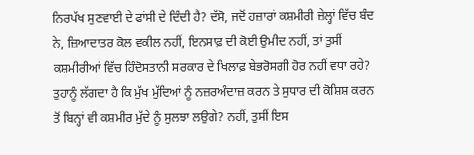ਨਿਰਪੱਖ ਸੁਣਵਾਈ ਦੇ ਫਾਂਸੀ ਦੇ ਦਿੰਦੀ ਹੈ? ਦੱਸੋ, ਜਦੋਂ ਹਜ਼ਾਰਾਂ ਕਸ਼ਮੀਰੀ ਜ਼ੇਲ੍ਹਾਂ ਵਿੱਚ ਬੰਦ ਨੇ, ਜ਼ਿਆਦਾਤਰ ਕੋਲ ਵਕੀਲ ਨਹੀਂ, ਇਨਸਾਫ਼ ਦੀ ਕੋਈ ਉਮੀਦ ਨਹੀਂ, ਤਾਂ ਤੁਸੀਂ ਕਸ਼ਮੀਰੀਆਂ ਵਿੱਚ ਹਿੰਦੋਸਤਾਨੀ ਸਰਕਾਰ ਦੇ ਖਿਲਾਫ਼ ਬੇਭਰੋਸਗੀ ਹੋਰ ਨਹੀਂ ਵਧਾ ਰਹੇ? ਤੁਹਾਨੂੰ ਲੱਗਦਾ ਹੈ ਕਿ ਮੁੱਖ ਮੁੱਦਿਆਂ ਨੂੰ ਨਜ਼ਰਅੰਦਾਜ਼ ਕਰਨ ਤੇ ਸੁਧਾਰ ਦੀ ਕੋਸ਼ਿਸ਼ ਕਰਨ ਤੋਂ ਬਿਨ੍ਹਾਂ ਵੀ ਕਸ਼ਮੀਰ ਮੁੱਦੇ ਨੂੰ ਸੁਲਝਾ ਲਉਗੇ? ਨਹੀਂ, ਤੁਸੀਂ ਇਸ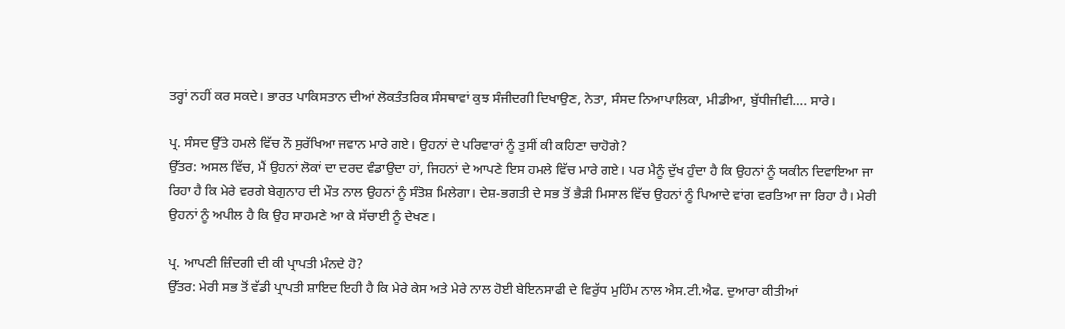ਤਰ੍ਹਾਂ ਨਹੀਂ ਕਰ ਸਕਦੇ। ਭਾਰਤ ਪਾਕਿਸਤਾਨ ਦੀਆਂ ਲੋਕਤੰਤਰਿਕ ਸੰਸਥਾਵਾਂ ਕੁਝ ਸੰਜੀਦਗੀ ਦਿਖਾਉਣ, ਨੇਤਾ, ਸੰਸਦ ਨਿਆਪਾਲਿਕਾ, ਮੀਡੀਆ, ਬੁੱਧੀਜੀਵੀ…. ਸਾਰੇ।

ਪ੍ਰ. ਸੰਸਦ ਉੱਤੇ ਹਮਲੇ ਵਿੱਚ ਨੌ ਸੁਰੱਖਿਆ ਜਵਾਨ ਮਾਰੇ ਗਏ। ਉਹਨਾਂ ਦੇ ਪਰਿਵਾਰਾਂ ਨੂੰ ਤੁਸੀਂ ਕੀ ਕਹਿਣਾ ਚਾਹੋਗੇ?
ਉੱਤਰ: ਅਸਲ ਵਿੱਚ, ਮੈਂ ਉਹਨਾਂ ਲੋਕਾਂ ਦਾ ਦਰਦ ਵੰਡਾਉਦਾ ਹਾਂ, ਜਿਹਨਾਂ ਦੇ ਆਪਣੇ ਇਸ ਹਮਲੇ ਵਿੱਚ ਮਾਰੇ ਗਏ। ਪਰ ਮੈਨੂੰ ਦੁੱਖ ਹੁੰਦਾ ਹੈ ਕਿ ਉਹਨਾਂ ਨੂੰ ਯਕੀਨ ਦਿਵਾਇਆ ਜਾ ਰਿਹਾ ਹੈ ਕਿ ਮੇਰੇ ਵਰਗੇ ਬੇਗੁਨਾਹ ਦੀ ਮੌਤ ਨਾਲ ਉਹਨਾਂ ਨੂੰ ਸੰਤੋਸ਼ ਮਿਲੇਗਾ। ਦੇਸ਼-ਭਗਤੀ ਦੇ ਸਭ ਤੋਂ ਭੈੜੀ ਮਿਸਾਲ ਵਿੱਚ ਉਹਨਾਂ ਨੂੰ ਪਿਆਦੇ ਵਾਂਗ ਵਰਤਿਆ ਜਾ ਰਿਹਾ ਹੈ। ਮੇਰੀ ਉਹਨਾਂ ਨੂੰ ਅਪੀਲ ਹੈ ਕਿ ਉਹ ਸਾਹਮਣੇ ਆ ਕੇ ਸੱਚਾਈ ਨੂੰ ਦੇਖਣ।

ਪ੍ਰ. ਆਪਣੀ ਜ਼ਿੰਦਗੀ ਦੀ ਕੀ ਪ੍ਰਾਪਤੀ ਮੰਨਦੇ ਹੋ?
ਉੱਤਰ: ਮੇਰੀ ਸਭ ਤੋਂ ਵੱਡੀ ਪ੍ਰਾਪਤੀ ਸ਼ਾਇਦ ਇਹੀ ਹੈ ਕਿ ਮੇਰੇ ਕੇਸ ਅਤੇ ਮੇਰੇ ਨਾਲ ਹੋਈ ਬੇਇਨਸਾਫੀ ਦੇ ਵਿਰੁੱਧ ਮੁਹਿੰਮ ਨਾਲ ਐਸ.ਟੀ.ਐਫ. ਦੁਆਰਾ ਕੀਤੀਆਂ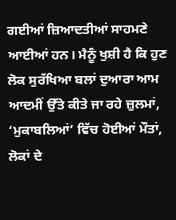ਗਈਆਂ ਜ਼ਿਆਦਤੀਆਂ ਸਾਹਮਣੇ ਆਈਆਂ ਹਨ। ਮੈਨੂੰ ਖੁਸ਼ੀ ਹੈ ਕਿ ਹੁਣ ਲੋਕ ਸੁਰੱਖਿਆ ਬਲਾਂ ਦੁਆਰਾ ਆਮ ਆਦਮੀਂ ਉੱਤੇ ਕੀਤੇ ਜਾ ਰਹੇ ਜ਼ੁਲਮਾਂ, ‘ਮੁਕਾਬਲਿਆਂ’ ਵਿੱਚ ਹੋਈਆਂ ਮੌਤਾਂ, ਲੋਕਾਂ ਦੇ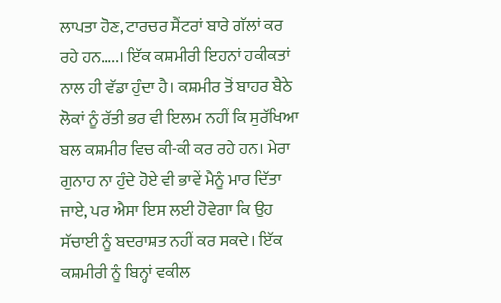ਲਾਪਤਾ ਹੋਣ, ਟਾਰਚਰ ਸੈਂਟਰਾਂ ਬਾਰੇ ਗੱਲਾਂ ਕਰ ਰਹੇ ਹਨ…..। ਇੱਕ ਕਸ਼ਮੀਰੀ ਇਹਨਾਂ ਹਕੀਕਤਾਂ ਨਾਲ ਹੀ ਵੱਡਾ ਹੁੰਦਾ ਹੈ। ਕਸ਼ਮੀਰ ਤੋਂ ਬਾਹਰ ਬੈਠੇ ਲੋਕਾਂ ਨੂੰ ਰੱਤੀ ਭਰ ਵੀ ਇਲਮ ਨਹੀਂ ਕਿ ਸੁਰੱਖਿਆ ਬਲ ਕਸ਼ਮੀਰ ਵਿਚ ਕੀ-ਕੀ ਕਰ ਰਹੇ ਹਨ। ਮੇਰਾ ਗੁਨਾਹ ਨਾ ਹੁੰਦੇ ਹੋਏ ਵੀ ਭਾਵੇਂ ਮੈਨੂੰ ਮਾਰ ਦਿੱਤਾ ਜਾਏ, ਪਰ ਐਸਾ ਇਸ ਲਈ ਹੋਵੇਗਾ ਕਿ ਉਹ ਸੱਚਾਈ ਨੂੰ ਬਦਰਾਸ਼ਤ ਨਹੀਂ ਕਰ ਸਕਦੇ। ਇੱਕ ਕਸ਼ਮੀਰੀ ਨੂੰ ਬਿਨ੍ਹਾਂ ਵਕੀਲ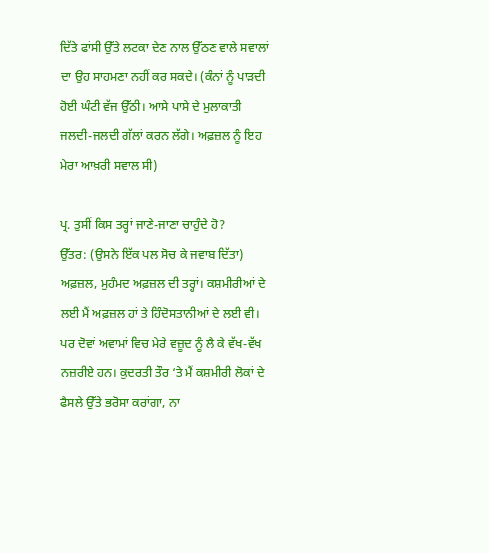ਦਿੱਤੇ ਫਾਂਸੀ ਉੱਤੇ ਲਟਕਾ ਦੇਣ ਨਾਲ ਉੱਠਣ ਵਾਲੇ ਸਵਾਲਾਂ ਦਾ ਉਹ ਸਾਹਮਣਾ ਨਹੀਂ ਕਰ ਸਕਦੇ। (ਕੰਨਾਂ ਨੂੰ ਪਾੜਦੀ ਹੋਈ ਘੰਟੀ ਵੱਜ ਉੱਠੀ। ਆਸੇ ਪਾਸੇ ਦੇ ਮੁਲਾਕਾਤੀ ਜਲਦੀ-ਜਲਦੀ ਗੱਲਾਂ ਕਰਨ ਲੱਗੇ। ਅਫ਼ਜ਼ਲ ਨੂੰ ਇਹ ਮੇਰਾ ਆਖ਼ਰੀ ਸਵਾਲ ਸੀ)

ਪ੍ਰ. ਤੁਸੀਂ ਕਿਸ ਤਰ੍ਹਾਂ ਜਾਣੇ-ਜਾਣਾ ਚਾਹੁੰਦੇ ਹੋ?
ਉੱਤਰ: (ਉਸਨੇ ਇੱਕ ਪਲ ਸੋਚ ਕੇ ਜਵਾਬ ਦਿੱਤਾ) ਅਫ਼ਜ਼ਲ, ਮੁਹੰਮਦ ਅਫ਼ਜ਼ਲ ਦੀ ਤਰ੍ਹਾਂ। ਕਸ਼ਮੀਰੀਆਂ ਦੇ ਲਈ ਮੈਂ ਅਫ਼ਜ਼ਲ ਹਾਂ ਤੇ ਹਿੰਦੋਸਤਾਨੀਆਂ ਦੇ ਲਈ ਵੀ। ਪਰ ਦੋਵਾਂ ਅਵਾਮਾਂ ਵਿਚ ਮੇਰੇ ਵਜ਼ੂਦ ਨੂੰ ਲੈ ਕੇ ਵੱਖ-ਵੱਖ ਨਜ਼ਰੀਏ ਹਨ। ਕੁਦਰਤੀ ਤੌਰ ‘ਤੇ ਮੈਂ ਕਸ਼ਮੀਰੀ ਲੋਕਾਂ ਦੇ ਫੈਸਲੇ ਉੱਤੇ ਭਰੋਸਾ ਕਰਾਂਗਾ, ਨਾ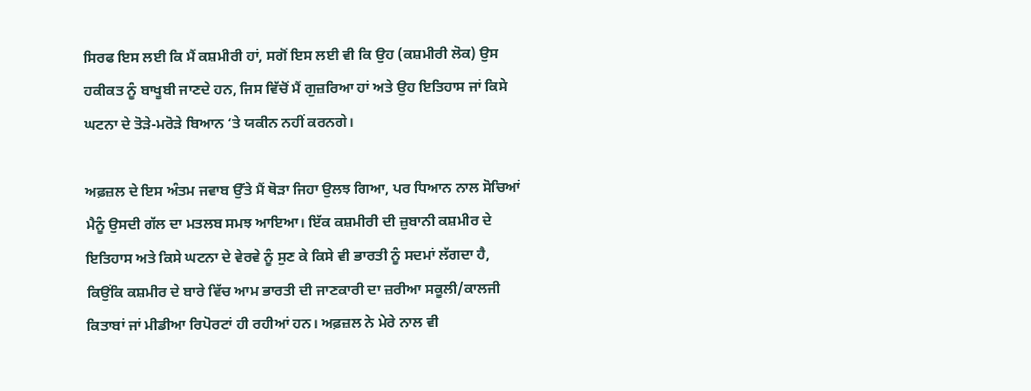ਸਿਰਫ ਇਸ ਲਈ ਕਿ ਮੈਂ ਕਸ਼ਮੀਰੀ ਹਾਂ, ਸਗੋਂ ਇਸ ਲਈ ਵੀ ਕਿ ਉਹ (ਕਸ਼ਮੀਰੀ ਲੋਕ) ਉਸ ਹਕੀਕਤ ਨੂੰ ਬਾਖੂਬੀ ਜਾਣਦੇ ਹਨ, ਜਿਸ ਵਿੱਚੋਂ ਮੈਂ ਗੁਜ਼ਰਿਆ ਹਾਂ ਅਤੇ ਉਹ ਇਤਿਹਾਸ ਜਾਂ ਕਿਸੇ ਘਟਨਾ ਦੇ ਤੋੜੇ-ਮਰੋੜੇ ਬਿਆਨ ‘ਤੇ ਯਕੀਨ ਨਹੀਂ ਕਰਨਗੇ।

ਅਫ਼ਜ਼ਲ ਦੇ ਇਸ ਅੰਤਮ ਜਵਾਬ ਉੱਤੇ ਮੈਂ ਥੋੜਾ ਜਿਹਾ ਉਲਝ ਗਿਆ, ਪਰ ਧਿਆਨ ਨਾਲ ਸੋਚਿਆਂ ਮੈਨੂੰ ਉਸਦੀ ਗੱਲ ਦਾ ਮਤਲਬ ਸਮਝ ਆਇਆ। ਇੱਕ ਕਸ਼ਮੀਰੀ ਦੀ ਜ਼ੁਬਾਨੀ ਕਸ਼ਮੀਰ ਦੇ ਇਤਿਹਾਸ ਅਤੇ ਕਿਸੇ ਘਟਨਾ ਦੇ ਵੇਰਵੇ ਨੂੰ ਸੁਣ ਕੇ ਕਿਸੇ ਵੀ ਭਾਰਤੀ ਨੂੰ ਸਦਮਾਂ ਲੱਗਦਾ ਹੈ, ਕਿਉਂਕਿ ਕਸ਼ਮੀਰ ਦੇ ਬਾਰੇ ਵਿੱਚ ਆਮ ਭਾਰਤੀ ਦੀ ਜਾਣਕਾਰੀ ਦਾ ਜ਼ਰੀਆ ਸਕੂਲੀ/ਕਾਲਜੀ ਕਿਤਾਬਾਂ ਜਾਂ ਮੀਡੀਆ ਰਿਪੋਰਟਾਂ ਹੀ ਰਹੀਆਂ ਹਨ। ਅਫ਼ਜ਼ਲ ਨੇ ਮੇਰੇ ਨਾਲ ਵੀ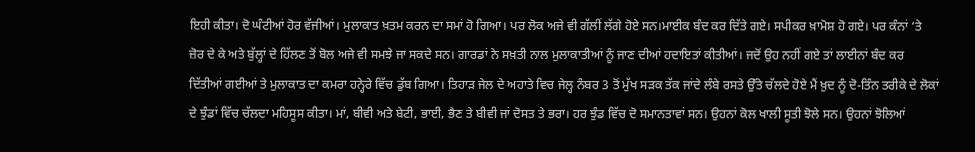ਇਹੀ ਕੀਤਾ। ਦੋ ਘੰਟੀਆਂ ਹੋਰ ਵੱਜੀਆਂ। ਮੁਲਾਕਾਤ ਖ਼ਤਮ ਕਰਨ ਦਾ ਸਮਾਂ ਹੋ ਗਿਆ। ਪਰ ਲੋਕ ਅਜੇ ਵੀ ਗੱਲੀਂ ਲੱਗੇ ਹੋਏ ਸਨ।ਮਾਈਕ ਬੰਦ ਕਰ ਦਿੱਤੇ ਗਏ। ਸਪੀਕਰ ਖ਼ਾਮੋਸ਼ ਹੋ ਗਏ। ਪਰ ਕੰਨਾਂ ‘ਤੇ ਜ਼ੋਰ ਦੇ ਕੇ ਅਤੇ ਬੁੱਲ੍ਹਾਂ ਦੇ ਹਿੱਲਣ ਤੋਂ ਬੋਲ ਅਜੇ ਵੀ ਸਮਝੇ ਜਾ ਸਕਦੇ ਸਨ। ਗਾਰਡਾਂ ਨੇ ਸਖ਼ਤੀ ਨਾਲ ਮੁਲਾਕਾਤੀਆਂ ਨੂੰ ਜਾਣ ਦੀਆਂ ਹਦਾਇਤਾਂ ਕੀਤੀਆਂ। ਜਦੋਂ ਉਹ ਨਹੀਂ ਗਏ ਤਾਂ ਲਾਈਨਾਂ ਬੰਦ ਕਰ ਦਿੱਤੀਆਂ ਗਈਆਂ ਤੇ ਮੁਲਾਕਾਤ ਦਾ ਕਮਰਾ ਹਨ੍ਹੇਰੇ ਵਿੱਚ ਡੁੱਬ ਗਿਆ। ਤਿਹਾੜ ਜੇਲ ਦੇ ਅਹਾਤੇ ਵਿਚ ਜੇਲ੍ਹ ਨੰਬਰ 3 ਤੋਂ ਮੁੱਖ ਸੜਕ ਤੱਕ ਜਾਂਦੇ ਲੰਬੇ ਰਸਤੇ ਉੱਤੇ ਚੱਲਦੇ ਹੋਏ ਮੈਂ ਖ਼ੁਦ ਨੂੰ ਦੋ-ਤਿੰਨ ਤਰੀਕੇ ਦੇ ਲੋਕਾਂ ਦੇ ਝੁੰਡਾਂ ਵਿੱਚ ਚੱਲਦਾ ਮਹਿਸੂਸ ਕੀਤਾ। ਮਾਂ, ਬੀਵੀ ਅਤੇ ਬੇਟੀ, ਭਾਈ, ਭੈਣ ਤੇ ਬੀਵੀ ਜਾਂ ਦੋਸਤ ਤੇ ਭਰਾ। ਹਰ ਝੁੰਡ ਵਿੱਚ ਦੋ ਸਮਾਨਤਾਵਾਂ ਸਨ। ਉਹਨਾਂ ਕੋਲ ਖਾਲੀ ਸੂਤੀ ਝੋਲੇ ਸਨ। ਉਹਨਾਂ ਝੋਲਿਆਂ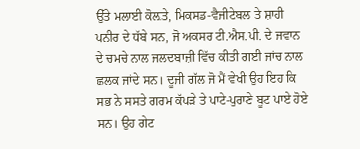ਉੱਤੇ ਮਲਾਈ ਕੋਲ਼ਤੇ, ਮਿਕਸਡ-ਵੈਜੀਟੇਬਲ ਤੇ ਸ਼ਾਹੀ ਪਨੀਰ ਦੇ ਧੱਬੇ ਸਨ, ਜੋ ਅਕਸਰ ਟੀ.ਐਸ.ਪੀ. ਦੇ ਜਵਾਨ ਦੇ ਚਮਚੇ ਨਾਲ ਜਲਦਬਾਜ਼ੀ ਵਿੱਚ ਕੀਤੀ ਗਈ ਜਾਂਚ ਨਾਲ ਛਲਕ ਜਾਂਦੇ ਸਨ। ਦੂਜੀ ਗੱਲ ਜੋ ਮੈਂ ਵੇਖੀ ਉਹ ਇਹ ਕਿ ਸਭ ਨੇ ਸਸਤੇ ਗਰਮ ਕੱਪੜੇ ਤੇ ਪਾਟੇ-ਪੁਰਾਣੇ ਬੂਟ ਪਾਏ ਹੋਏ ਸਨ। ਉਹ ਗੇਟ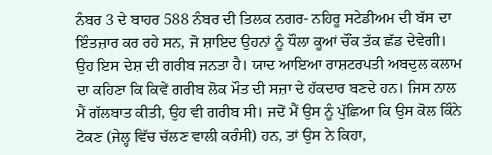ਨੰਬਰ 3 ਦੇ ਬਾਹਰ 588 ਨੰਬਰ ਦੀ ਤਿਲਕ ਨਗਰ- ਨਹਿਰੂ ਸਟੇਡੀਅਮ ਦੀ ਬੱਸ ਦਾ ਇੰਤਜ਼ਾਰ ਕਰ ਰਹੇ ਸਨ, ਜੋ ਸ਼ਾਇਦ ਉਹਨਾਂ ਨੂੰ ਧੌਲਾ ਕੂਆਂ ਚੌਂਕ ਤੱਕ ਛੱਡ ਦੇਵੇਗੀ। ਉਹ ਇਸ ਦੇਸ਼ ਦੀ ਗਰੀਬ ਜਨਤਾ ਹੈ। ਯਾਦ ਆਇਆ ਰਾਸ਼ਟਰਪਤੀ ਅਬਦੁਲ ਕਲਾਮ ਦਾ ਕਹਿਣਾ ਕਿ ਕਿਵੇਂ ਗਰੀਬ ਲੋਕ ਮੌਤ ਦੀ ਸਜ਼ਾ ਦੇ ਹੱਕਦਾਰ ਬਣਦੇ ਹਨ। ਜਿਸ ਨਾਲ ਮੈਂ ਗੱਲਬਾਤ ਕੀਤੀ, ਉਹ ਵੀ ਗਰੀਬ ਸੀ। ਜਦੋਂ ਮੈਂ ਉਸ ਨੂੰ ਪੁੱਛਿਆ ਕਿ ਉਸ ਕੋਲ ਕਿੰਨੇ ਟੋਕਣ (ਜੇਲ੍ਹ ਵਿੱਚ ਚੱਲਣ ਵਾਲੀ ਕਰੰਸੀ) ਹਨ, ਤਾਂ ਉਸ ਨੇ ਕਿਹਾ,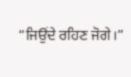“ਜਿਉਂਦੇ ਰਹਿਣ ਜੋਗੇ।”